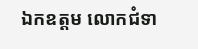ឯកឧត្តម លោកជំទា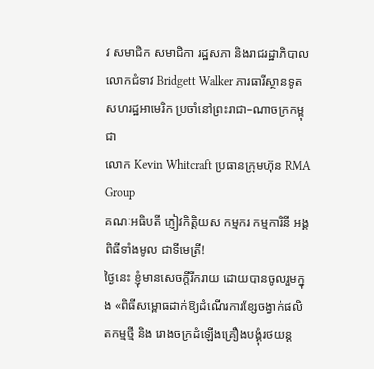វ សមាជិក សមាជិកា រដ្ឋសភា និងរាជរដ្ឋាភិបាល
លោកជំទាវ Bridgett Walker ភារធារីស្ថានទូតសហរដ្ឋអាមេរិក ប្រចាំនៅព្រះរាជា–ណាចក្រកម្ពុជា
លោក Kevin Whitcraft ប្រធានក្រុមហ៊ុន RMA Group
គណៈអធិបតី ភ្ញៀវកិត្តិយស កម្មករ កម្មការិនី អង្គពិធីទាំងមូល ជាទីមេត្រី!
ថ្ងៃនេះ ខ្ញុំមានសេចក្តីរីករាយ ដោយបានចូលរួមក្នុង «ពិធីសម្ពោធដាក់ឱ្យដំណើរការខ្សែចង្វាក់ផលិតកម្មថ្មី និង រោងចក្រដំឡើងគ្រឿងបង្គុំរថយន្ត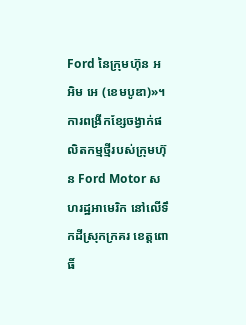Ford នៃក្រុមហ៊ុន អ អិម អេ (ខេមបូឌា)»។ ការពង្រីកខ្សែចង្វាក់ផលិតកម្មថ្មីរបស់ក្រុមហ៊ុន Ford Motor សហរដ្ឋអាមេរិក នៅលើទឹកដីស្រុកក្រគរ ខេត្តពោធិ៍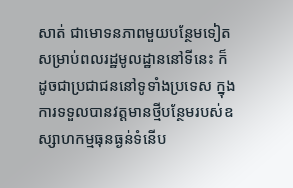សាត់ ជាមោទនភាពមួយបន្ថែមទៀត សម្រាប់ពលរដ្ឋមូលដ្ឋាននៅទីនេះ ក៏ដូចជាប្រជាជននៅទូទាំងប្រទេស ក្នុងការទទួលបានវត្តមានថ្មីបន្ថែមរបស់ឧស្សាហកម្មធុនធ្ងន់ទំនើប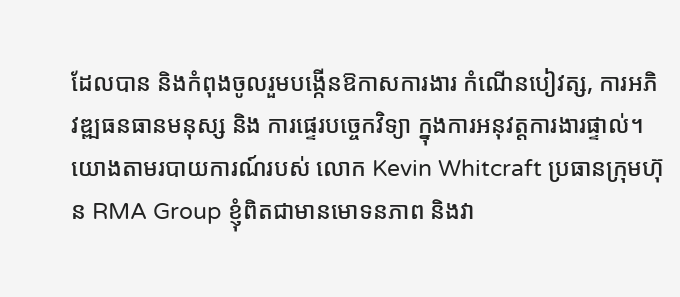ដែលបាន និងកំពុងចូលរួមបង្កើនឱកាសការងារ កំណើនបៀវត្ស, ការអភិវឌ្ឍធនធានមនុស្ស និង ការផ្ទេរបច្ចេកវិទ្យា ក្នុងការអនុវត្តការងារផ្ទាល់។
យោងតាមរបាយការណ៍របស់ លោក Kevin Whitcraft ប្រធានក្រុមហ៊ុន RMA Group ខ្ញុំពិតជាមានមោទនភាព និងវា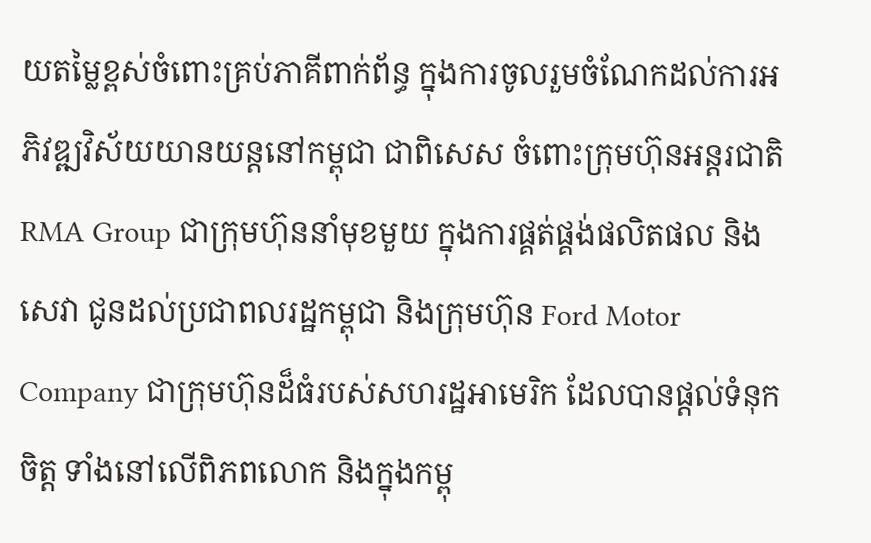យតម្លៃខ្ពស់ចំពោះគ្រប់ភាគីពាក់ព័ន្ធ ក្នុងការចូលរួមចំណែកដល់ការអភិវឌ្ឍវិស័យយានយន្តនៅកម្ពុជា ជាពិសេស ចំពោះក្រុមហ៊ុនអន្តរជាតិ RMA Group ជាក្រុមហ៊ុននាំមុខមួយ ក្នុងការផ្គត់ផ្គង់ផលិតផល និងសេវា ជូនដល់ប្រជាពលរដ្ឋកម្ពុជា និងក្រុមហ៊ុន Ford Motor Company ជាក្រុមហ៊ុនដ៏ធំរបស់សហរដ្ឋអាមេរិក ដែលបានផ្តល់ទំនុកចិត្ត ទាំងនៅលើពិភពលោក និងក្នុងកម្ពុ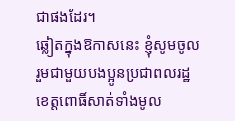ជាផងដែរ។
ឆ្លៀតក្នុងឱកាសនេះ ខ្ញុំសូមចូលរួមជាមួយបងប្អូនប្រជាពលរដ្ឋខេត្តពោធិ៍សាត់ទាំងមូល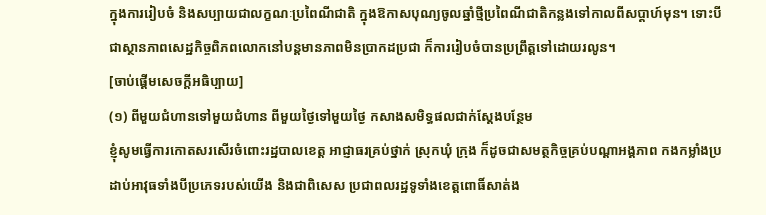ក្នុងការរៀបចំ និងសប្បាយជាលក្ខណៈប្រពៃណីជាតិ ក្នុងឱកាសបុណ្យចូលឆ្នាំថ្មីប្រពៃណីជាតិកន្លងទៅកាលពីសប្តាហ៍មុន។ ទោះបីជាស្ថានភាពសេដ្ឋកិច្ចពិភពលោកនៅបន្តមានភាពមិនប្រាកដប្រជា ក៏ការរៀបចំបានប្រព្រឹត្តទៅដោយរលូន។
[ចាប់ផ្ដើមសេចក្ដីអធិប្បាយ]
(១) ពីមួយជំហានទៅមួយជំហាន ពីមួយថ្ងៃទៅមួយថ្ងៃ កសាងសមិទ្ធផលជាក់ស្តែងបន្ថែម
ខ្ញុំសូមធ្វើការកោតសរសើរចំពោះរដ្ឋបាលខេត្ត អាជ្ញាធរគ្រប់ថ្នាក់ ស្រុកឃុំ ក្រុង ក៏ដូចជាសមត្ថកិច្ចគ្រប់បណ្ដាអង្គភាព កងកម្លាំងប្រដាប់អាវុធទាំងបីប្រភេទរបស់យើង និងជាពិសេស ប្រជាពលរដ្ឋទូទាំងខេត្តពោធិ៍សាត់ង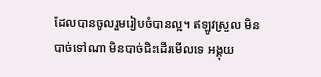ដែលបានចូលរួមរៀបចំបានល្អ។ ឥឡូវស្រួល មិនបាច់ទៅណា មិនបាច់ជិះដើរមើលទេ អង្គុយ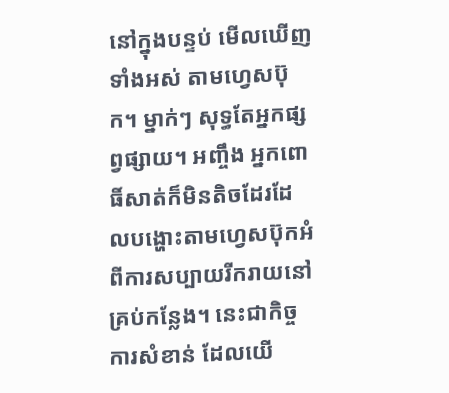នៅក្នុងបន្ទប់ មើលឃើញទាំងអស់ តាមហ្វេសប៊ុក។ ម្នាក់ៗ សុទ្ធតែអ្នកផ្សព្វផ្សាយ។ អញ្ចឹង អ្នកពោធិ៍សាត់ក៏មិនតិចដែរដែលបង្ហោះតាមហ្វេសប៊ុកអំពីការសប្បាយរីករាយនៅគ្រប់កន្លែង។ នេះជាកិច្ចការសំខាន់ ដែលយើ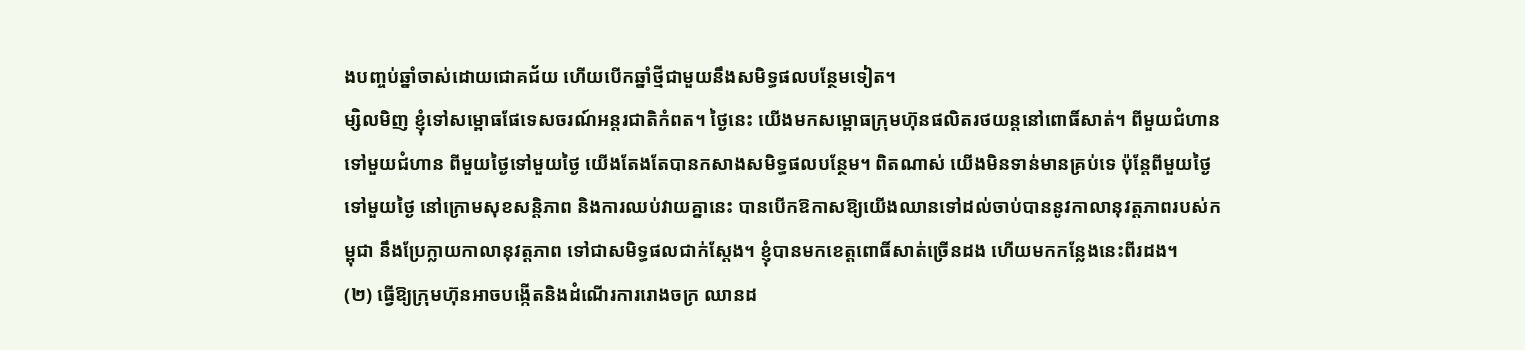ងបញ្ចប់ឆ្នាំចាស់ដោយជោគជ័យ ហើយបើកឆ្នាំថ្មីជាមួយនឹងសមិទ្ធផលបន្ថែមទៀត។
ម្សិលមិញ ខ្ញុំទៅសម្ពោធផែទេសចរណ៍អន្តរជាតិកំពត។ ថ្ងៃនេះ យើងមកសម្ពោធក្រុមហ៊ុនផលិតរថយន្តនៅពោធិ៍សាត់។ ពីមួយជំហានទៅមួយជំហាន ពីមួយថ្ងៃទៅមួយថ្ងៃ យើងតែងតែបានកសាងសមិទ្ធផលបន្ថែម។ ពិតណាស់ យើងមិនទាន់មានគ្រប់ទេ ប៉ុន្តែពីមួយថ្ងៃទៅមួយថ្ងៃ នៅក្រោមសុខសន្តិភាព និងការឈប់វាយគ្នានេះ បានបើកឱកាសឱ្យយើងឈានទៅដល់ចាប់បាននូវកាលានុវត្តភាពរបស់កម្ពុជា នឹងប្រែក្លាយកាលានុវត្តភាព ទៅជាសមិទ្ធផលជាក់ស្ដែង។ ខ្ញុំបានមកខេត្តពោធិ៍សាត់ច្រើនដង ហើយមកកន្លែងនេះពីរដង។
(២) ធ្វើឱ្យក្រុមហ៊ុនអាចបង្កើតនិងដំណើរការរោងចក្រ ឈានដ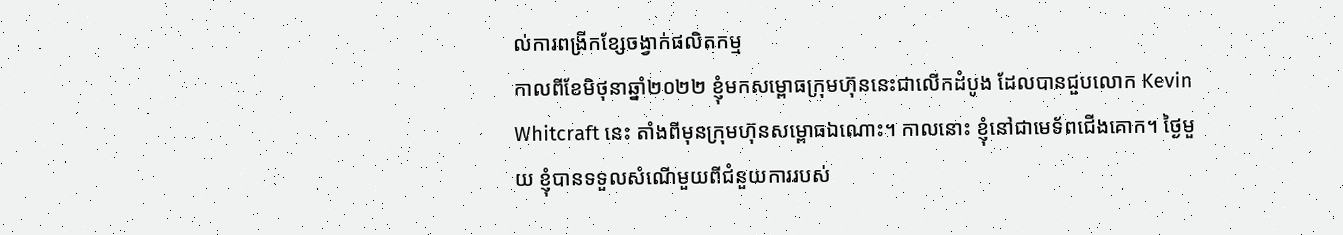ល់ការពង្រីកខ្សែចង្វាក់ផលិតកម្ម
កាលពីខែមិថុនាឆ្នាំ២០២២ ខ្ញុំមកសម្ពោធក្រុមហ៊ុននេះជាលើកដំបូង ដែលបានជួបលោក Kevin Whitcraft នេះ តាំងពីមុនក្រុមហ៊ុនសម្ពោធឯណោះ។ កាលនោះ ខ្ញុំនៅជាមេទ័ពជើងគោក។ ថ្ងៃមួយ ខ្ញុំបានទទួលសំណើមួយពីជំនួយការរបស់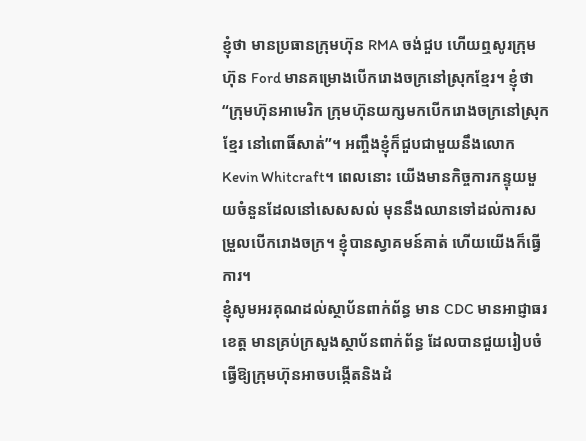ខ្ញុំថា មានប្រធានក្រុមហ៊ុន RMA ចង់ជួប ហើយឮសូរក្រុមហ៊ុន Ford មានគម្រោងបើករោងចក្រនៅស្រុកខ្មែរ។ ខ្ញុំថា “ក្រុមហ៊ុនអាមេរិក ក្រុមហ៊ុនយក្សមកបើករោងចក្រនៅស្រុកខ្មែរ នៅពោធិ៍សាត់”។ អញ្ចឹងខ្ញុំក៏ជួបជាមួយនឹងលោក Kevin Whitcraft។ ពេលនោះ យើងមានកិច្ចការកន្ទុយមួយចំនួនដែលនៅសេសសល់ មុននឹងឈានទៅដល់ការសម្រួលបើករោងចក្រ។ ខ្ញុំបានស្វាគមន៍គាត់ ហើយយើងក៏ធ្វើការ។
ខ្ញុំសូមអរគុណដល់ស្ថាប័នពាក់ព័ន្ធ មាន CDC មានអាជ្ញាធរខេត្ត មានគ្រប់ក្រសួងស្ថាប័នពាក់ព័ន្ធ ដែលបានជួយរៀបចំ ធ្វើឱ្យក្រុមហ៊ុនអាចបង្កើតនិងដំ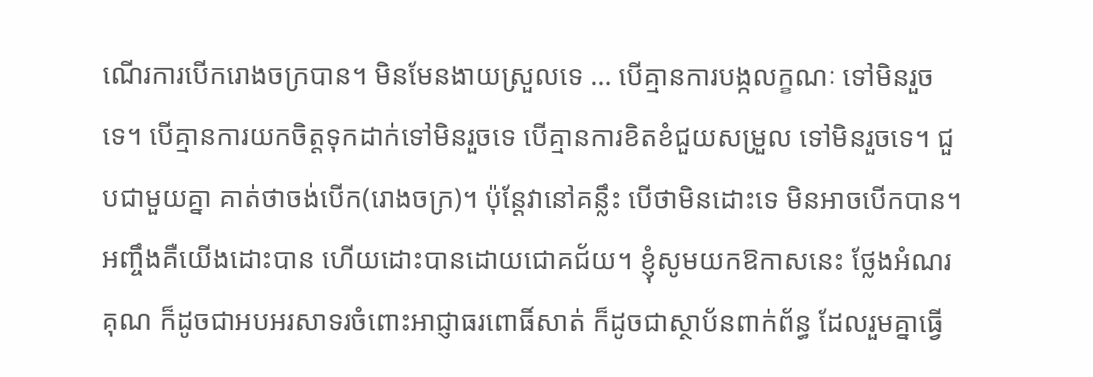ណើរការបើករោងចក្របាន។ មិនមែនងាយស្រួលទេ … បើគ្មានការបង្កលក្ខណៈ ទៅមិនរួចទេ។ បើគ្មានការយកចិត្តទុកដាក់ទៅមិនរួចទេ បើគ្មានការខិតខំជួយសម្រួល ទៅមិនរួចទេ។ ជួបជាមួយគ្នា គាត់ថាចង់បើក(រោងចក្រ)។ ប៉ុន្តែវានៅគន្លឹះ បើថាមិនដោះទេ មិនអាចបើកបាន។ អញ្ចឹងគឺយើងដោះបាន ហើយដោះបានដោយជោគជ័យ។ ខ្ញុំសូមយកឱកាសនេះ ថ្លែងអំណរគុណ ក៏ដូចជាអបអរសាទរចំពោះអាជ្ញាធរពោធិ៍សាត់ ក៏ដូចជាស្ថាប័នពាក់ព័ន្ធ ដែលរួមគ្នាធ្វើ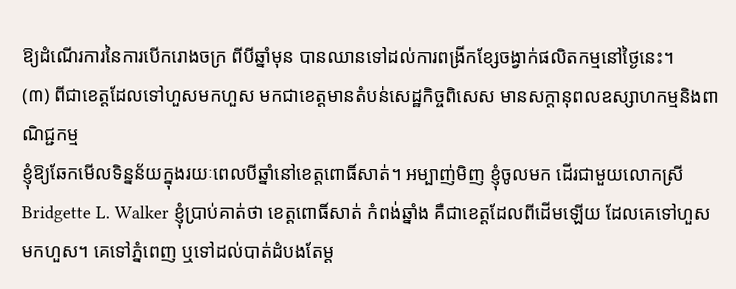ឱ្យដំណើរការនៃការបើករោងចក្រ ពីបីឆ្នាំមុន បានឈានទៅដល់ការពង្រីកខ្សែចង្វាក់ផលិតកម្មនៅថ្ងៃនេះ។
(៣) ពីជាខេត្តដែលទៅហួសមកហួស មកជាខេត្តមានតំបន់សេដ្ឋកិច្ចពិសេស មានសក្តានុពលឧស្សាហកម្មនិងពាណិជ្ជកម្ម
ខ្ញុំឱ្យឆែកមើលទិន្នន័យក្នុងរយៈពេលបីឆ្នាំនៅខេត្តពោធិ៍សាត់។ អម្បាញ់មិញ ខ្ញុំចូលមក ដើរជាមួយលោកស្រី Bridgette L. Walker ខ្ញុំប្រាប់គាត់ថា ខេត្តពោធិ៍សាត់ កំពង់ឆ្នាំង គឺជាខេត្តដែលពីដើមឡើយ ដែលគេទៅហួសមកហួស។ គេទៅភ្នំពេញ ឬទៅដល់បាត់ដំបងតែម្ដ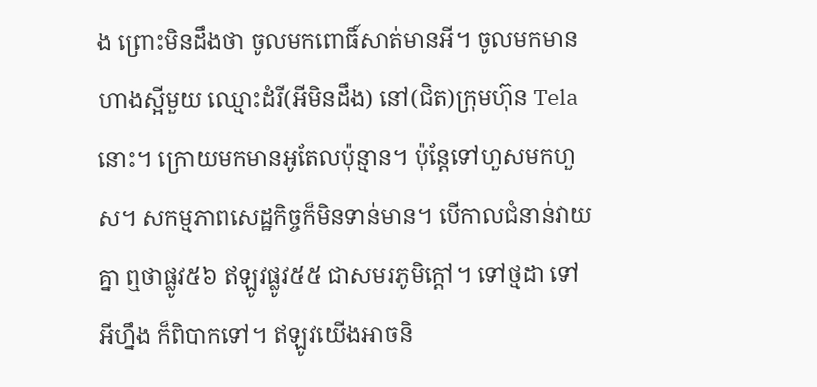ង ព្រោះមិនដឹងថា ចូលមកពោធិ៍សាត់មានអី។ ចូលមកមានហាងស្អីមួយ ឈ្មោះដំរី(អីមិនដឹង) នៅ(ជិត)ក្រុមហ៊ុន Tela នោះ។ ក្រោយមកមានអូតែលប៉ុន្មាន។ ប៉ុន្តែទៅហួសមកហួស។ សកម្មភាពសេដ្ឋកិច្ចក៏មិនទាន់មាន។ បើកាលជំនាន់វាយគ្នា ឮថាផ្លូវ៥៦ ឥឡូវផ្លូវ៥៥ ជាសមរភូមិក្តៅ។ ទៅថ្មដា ទៅអីហ្នឹង ក៏ពិបាកទៅ។ ឥឡូវយើងអាចនិ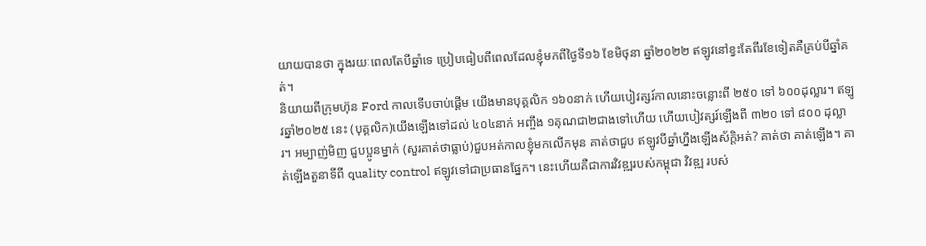យាយបានថា ក្នុងរយៈពេលតែបីឆ្នាំទេ ប្រៀបធៀបពីពេលដែលខ្ញុំមកពីថ្ងៃទី១៦ ខែមិថុនា ឆ្នាំ២០២២ ឥឡូវនៅខ្វះតែពីរខែទៀតគឺគ្រប់បីឆ្នាំគត់។
និយាយពីក្រុមហ៊ុន Ford កាលទើបចាប់ផ្ដើម យើងមានបុគ្គលិក ១៦០នាក់ ហើយបៀវត្សរ៍កាលនោះចន្លោះពី ២៥០ ទៅ ៦០០ដុល្លារ។ ឥឡូវឆ្នាំ២០២៥ នេះ (បុគ្គលិក)យើងឡើងទៅដល់ ៤០៤នាក់ អញ្ចឹង ១គុណជា២ជាងទៅហើយ ហើយបៀវត្សរ៍ឡើងពី ៣២០ ទៅ ៨០០ ដុល្លារ។ អម្បាញ់មិញ ជួបប្អូនម្នាក់ (សួរគាត់ថាធ្លាប់)ជួបអត់កាលខ្ញុំមកលើកមុន គាត់ថាជួប ឥឡូវបីឆ្នាំហ្នឹងឡើងស័ក្ដិអត់? គាត់ថា គាត់ឡើង។ គាត់ឡើងតួនាទីពី quality control ឥឡូវទៅជាប្រធានផ្នែក។ នេះហើយគឺជាការវិវឌ្ឍរបស់កម្ពុជា វិវឌ្ឍ របស់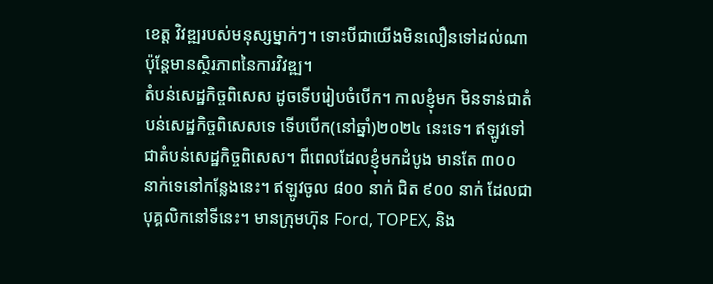ខេត្ត វិវឌ្ឍរបស់មនុស្សម្នាក់ៗ។ ទោះបីជាយើងមិនលឿនទៅដល់ណា ប៉ុន្តែមានស្ថិរភាពនៃការវិវឌ្ឍ។
តំបន់សេដ្ឋកិច្ចពិសេស ដូចទើបរៀបចំបើក។ កាលខ្ញុំមក មិនទាន់ជាតំបន់សេដ្ឋកិច្ចពិសេសទេ ទើបបើក(នៅឆ្នាំ)២០២៤ នេះទេ។ ឥឡូវទៅជាតំបន់សេដ្ឋកិច្ចពិសេស។ ពីពេលដែលខ្ញុំមកដំបូង មានតែ ៣០០ នាក់ទេនៅកន្លែងនេះ។ ឥឡូវចូល ៨០០ នាក់ ជិត ៩០០ នាក់ ដែលជាបុគ្គលិកនៅទីនេះ។ មានក្រុមហ៊ុន Ford, TOPEX, និង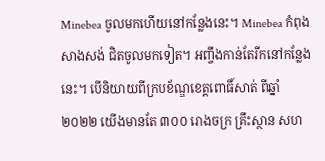Minebea ចូលមកហើយនៅកន្លែងនេះ។ Minebea កំពុងសាងសង់ ជិតចូលមកទៀត។ អញ្ចឹងកាន់តែរីកនៅកន្លែងនេះ។ បើនិយាយពីក្របខ័ណ្ឌខេត្តពោធិ៍សាត់ ពីឆ្នាំ២០២២ យើងមានតែ ៣០០ រោងចក្រ គ្រឹះស្ថាន សហ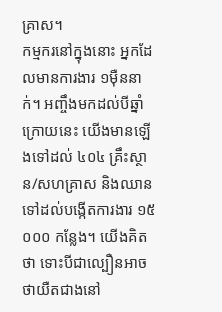គ្រាស។
កម្មករនៅក្នុងនោះ អ្នកដែលមានការងារ ១ម៉ឺននាក់។ អញ្ចឹងមកដល់បីឆ្នាំក្រោយនេះ យើងមានឡើងទៅដល់ ៤០៤ គ្រឹះស្ថាន/សហគ្រាស និងឈានទៅដល់បង្កើតការងារ ១៥ ០០០ កន្លែង។ យើងគិតថា ទោះបីជាល្បឿនអាចថាយឺតជាងនៅ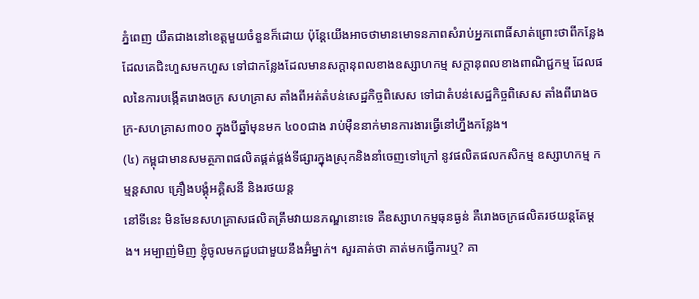ភ្នំពេញ យឺតជាងនៅខេត្តមួយចំនួនក៏ដោយ ប៉ុន្តែយើងអាចថាមានមោទនភាពសំរាប់អ្នកពោធិ៍សាត់ព្រោះថាពីកន្លែងដែលគេជិះហួសមកហួស ទៅជាកន្លែងដែលមានសក្តានុពលខាងឧស្សាហកម្ម សក្ដានុពលខាងពាណិជ្ជកម្ម ដែលផលនៃការបង្កើតរោងចក្រ សហគ្រាស តាំងពីអត់តំបន់សេដ្ឋកិច្ចពិសេស ទៅជាតំបន់សេដ្ឋកិច្ចពិសេស តាំងពីរោងចក្រ-សហគ្រាស៣០០ ក្នុងបីឆ្នាំមុនមក ៤០០ជាង រាប់ម៉ឺននាក់មានការងារធ្វើនៅហ្នឹងកន្លែង។
(៤) កម្ពុជាមានសមត្ថភាពផលិតផ្គត់ផ្គង់ទីផ្សារក្នុងស្រុកនិងនាំចេញទៅក្រៅ នូវផលិតផលកសិកម្ម ឧស្សាហកម្ម កម្មន្តសាល គ្រឿងបង្គុំអគ្គិសនី និងរថយន្ត
នៅទីនេះ មិនមែនសហគ្រាសផលិតត្រឹមវាយនភណ្ឌនោះទេ គឺឧស្សាហកម្មធុនធ្ងន់ គឺរោងចក្រផលិតរថយន្តតែម្ដង។ អម្បាញ់មិញ ខ្ញុំចូលមកជួបជាមួយនឹងអ៊ំម្នាក់។ សួរគាត់ថា គាត់មកធ្វើការឬ? គា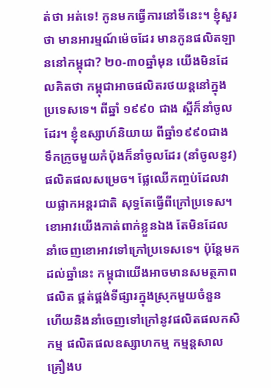ត់ថា អត់ទេ! កូនមកធ្វើការនៅទីនេះ។ ខ្ញុំសួរថា មានអារម្មណ៍ម៉េចដែរ មានកូនផលិតឡាននៅកម្ពុជា? ២០-៣០ឆ្នាំមុន យើងមិនដែលគិតថា កម្ពុជាអាចផលិតរថយន្តនៅក្នុងប្រទេសទេ។ ពីឆ្នាំ ១៩៩០ ជាង ស្អីក៏នាំចូលដែរ។ ខ្ញុំឧស្សាហ៍និយាយ ពីឆ្នាំ១៩៩០ជាង ទឹកក្រូចមួយកំប៉ុងក៏នាំចូលដែរ (នាំចូលនូវ)ផលិតផលសម្រេច។ ផ្លែឈើកញ្ចប់ដែលវាយផ្លាកអន្តរជាតិ សុទ្ធតែធ្វើពីក្រៅប្រទេស។ ខោអាវយើងកាត់ពាក់ខ្លួនឯង តែមិនដែលនាំចេញខោអាវទៅក្រៅប្រទេសទេ។ ប៉ុន្តែមកដល់ឆ្នាំនេះ កម្ពុជាយើងអាចមានសមត្ថភាពផលិត ផ្គត់ផ្គង់ទីផ្សារក្នុងស្រុកមួយចំនួន ហើយនិងនាំចេញទៅក្រៅនូវផលិតផលកសិកម្ម ផលិតផលឧស្សាហកម្ម កម្មន្តសាល គ្រឿងប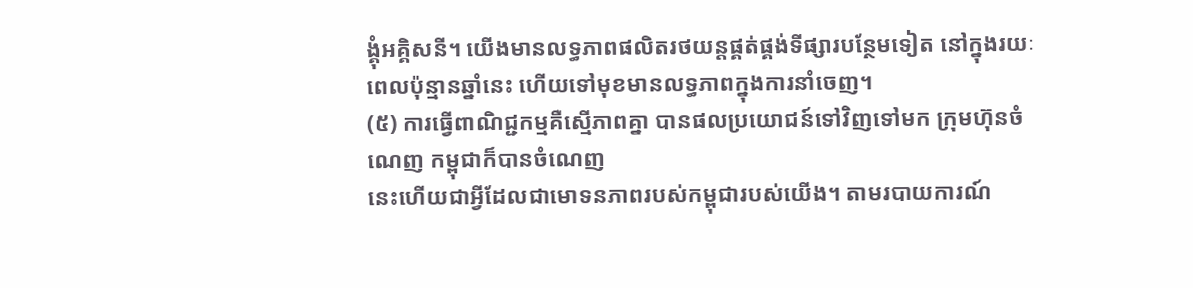ង្គុំអគ្គិសនី។ យើងមានលទ្ធភាពផលិតរថយន្តផ្គត់ផ្គង់ទីផ្សារបន្ថែមទៀត នៅក្នុងរយៈពេលប៉ុន្មានឆ្នាំនេះ ហើយទៅមុខមានលទ្ធភាពក្នុងការនាំចេញ។
(៥) ការធ្វើពាណិជ្ជកម្មគឺស្មើភាពគ្នា បានផលប្រយោជន៍ទៅវិញទៅមក ក្រុមហ៊ុនចំណេញ កម្ពុជាក៏បានចំណេញ
នេះហើយជាអ្វីដែលជាមោទនភាពរបស់កម្ពុជារបស់យើង។ តាមរបាយការណ៍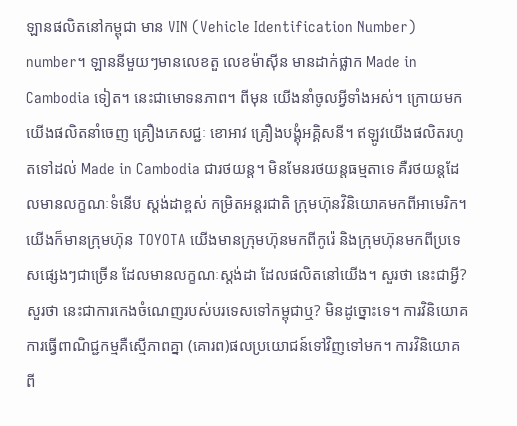ឡានផលិតនៅកម្ពុជា មាន VIN (Vehicle Identification Number) number។ ឡាននីមួយៗមានលេខតួ លេខម៉ាស៊ីន មានដាក់ផ្លាក Made in Cambodia ទៀត។ នេះជាមោទនភាព។ ពីមុន យើងនាំចូលអ្វីទាំងអស់។ ក្រោយមក យើងផលិតនាំចេញ គ្រឿងភេសជ្ជៈ ខោអាវ គ្រឿងបង្គុំអគ្គិសនី។ ឥឡូវយើងផលិតរហូតទៅដល់ Made in Cambodia ជារថយន្ត។ មិនមែនរថយន្តធម្មតាទេ គឺរថយន្តដែលមានលក្ខណៈទំនើប ស្ដង់ដាខ្ពស់ កម្រិតអន្តរជាតិ ក្រុមហ៊ុនវិនិយោគមកពីអាមេរិក។ យើងក៏មានក្រុមហ៊ុន TOYOTA យើងមានក្រុមហ៊ុនមកពីកូរ៉េ និងក្រុមហ៊ុនមកពីប្រទេសផ្សេងៗជាច្រើន ដែលមានលក្ខណៈស្តង់ដា ដែលផលិតនៅយើង។ សួរថា នេះជាអ្វី? សួរថា នេះជាការកេងចំណេញរបស់បរទេសទៅកម្ពុជាឬ? មិនដូច្នោះទេ។ ការវិនិយោគ ការធ្វើពាណិជ្ជកម្មគឺស្មើភាពគ្នា (គោរព)ផលប្រយោជន៍ទៅវិញទៅមក។ ការវិនិយោគពី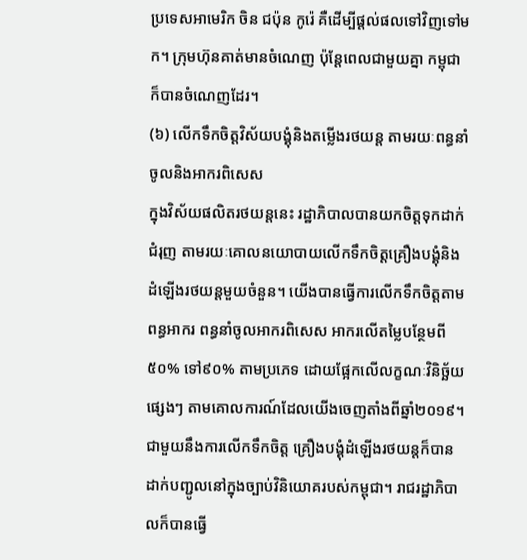ប្រទេសអាមេរិក ចិន ជប៉ុន កូរ៉េ គឺដើម្បីផ្ដល់ផលទៅវិញទៅមក។ ក្រុមហ៊ុនគាត់មានចំណេញ ប៉ុន្តែពេលជាមួយគ្នា កម្ពុជាក៏បានចំណេញដែរ។
(៦) លើកទឹកចិត្តវិស័យបង្គុំនិងតម្លើងរថយន្ត តាមរយៈពន្ធនាំចូលនិងអាករពិសេស
ក្នុងវិស័យផលិតរថយន្តនេះ រដ្ឋាភិបាលបានយកចិត្តទុកដាក់ជំរុញ តាមរយៈគោលនយោបាយលើកទឹកចិត្តគ្រឿងបង្គុំនិងដំឡើងរថយន្តមួយចំនួន។ យើងបានធ្វើការលើកទឹកចិត្តតាមពន្ធអាករ ពន្ធនាំចូលអាករពិសេស អាករលើតម្លៃបន្ថែមពី៥០% ទៅ៩០% តាមប្រភេទ ដោយផ្អែកលើលក្ខណៈវិនិច្ឆ័យផ្សេងៗ តាមគោលការណ៍ដែលយើងចេញតាំងពីឆ្នាំ២០១៩។ ជាមួយនឹងការលើកទឹកចិត្ត គ្រឿងបង្គុំដំឡើងរថយន្តក៏បានដាក់បញ្ជូលនៅក្នុងច្បាប់វិនិយោគរបស់កម្ពុជា។ រាជរដ្ឋាភិបាលក៏បានធ្វើ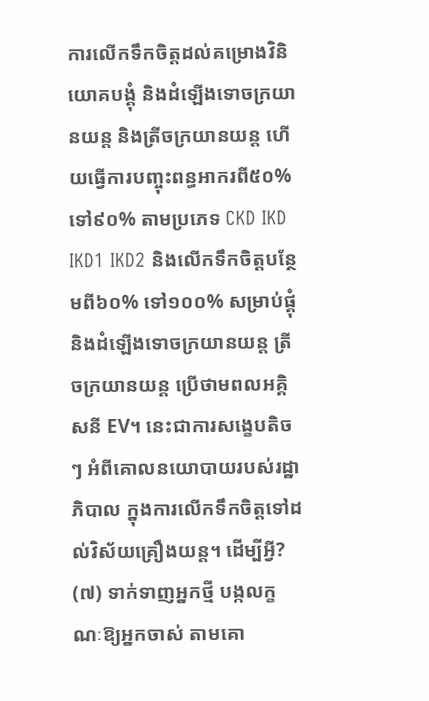ការលើកទឹកចិត្តដល់គម្រោងវិនិយោគបង្គុំ និងដំឡើងទោចក្រយានយន្ត និងត្រីចក្រយានយន្ត ហើយធ្វើការបញ្ចុះពន្ធអាករពី៥០% ទៅ៩០% តាមប្រភេទ CKD IKD IKD1 IKD2 និងលើកទឹកចិត្តបន្ថែមពី៦០% ទៅ១០០% សម្រាប់ផ្គុំនិងដំឡើងទោចក្រយានយន្ត ត្រីចក្រយានយន្ត ប្រើថាមពលអគ្គិសនី EV។ នេះជាការសង្ខេបតិចៗ អំពីគោលនយោបាយរបស់រដ្ឋាភិបាល ក្នុងការលើកទឹកចិត្តទៅដល់វិស័យគ្រឿងយន្ត។ ដើម្បីអ្វី?
(៧) ទាក់ទាញអ្នកថ្មី បង្កលក្ខណៈឱ្យអ្នកចាស់ តាមគោ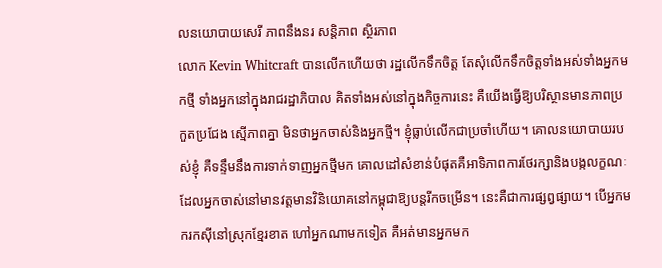លនយោបាយសេរី ភាពនឹងនរ សន្តិភាព ស្ថិរភាព
លោក Kevin Whitcraft បានលើកហើយថា រដ្ឋលើកទឹកចិត្ត តែសុំលើកទឹកចិត្តទាំងអស់ទាំងអ្នកមកថ្មី ទាំងអ្នកនៅក្នុងរាជរដ្ឋាភិបាល គិតទាំងអស់នៅក្នុងកិច្ចការនេះ គឺយើងធ្វើឱ្យបរិស្ថានមានភាពប្រកួតប្រជែង ស្មើភាពគ្នា មិនថាអ្នកចាស់និងអ្នកថ្មី។ ខ្ញុំធ្លាប់លើកជាប្រចាំហើយ។ គោលនយោបាយរបស់ខ្ញុំ គឺទន្ទឹមនឹងការទាក់ទាញអ្នកថ្មីមក គោលដៅសំខាន់បំផុតគឺអាទិភាពការថែរក្សានិងបង្កលក្ខណៈ ដែលអ្នកចាស់នៅមានវត្តមានវិនិយោគនៅកម្ពុជាឱ្យបន្តរីកចម្រើន។ នេះគឺជាការផ្សព្វផ្សាយ។ បើអ្នកមករកស៊ីនៅស្រុកខ្មែរខាត ហៅអ្នកណាមកទៀត គឺអត់មានអ្នកមក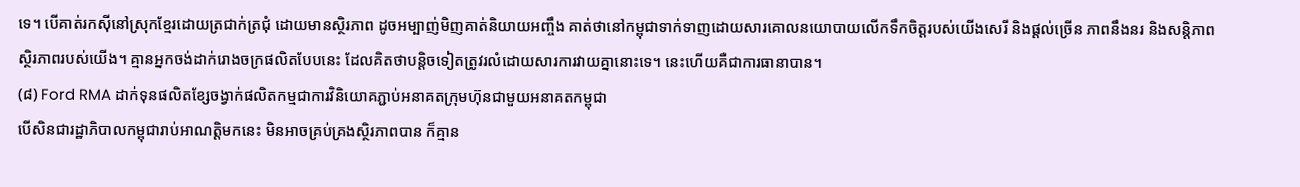ទេ។ បើគាត់រកស៊ីនៅស្រុកខ្មែរដោយត្រជាក់ត្រជុំ ដោយមានស្ថិរភាព ដូចអម្បាញ់មិញគាត់និយាយអញ្ចឹង គាត់ថានៅកម្ពុជាទាក់ទាញដោយសារគោលនយោបាយលើកទឹកចិត្តរបស់យើងសេរី និងផ្ដល់ច្រើន ភាពនឹងនរ និងសន្តិភាព ស្ថិរភាពរបស់យើង។ គ្មានអ្នកចង់ដាក់រោងចក្រផលិតបែបនេះ ដែលគិតថាបន្តិចទៀតត្រូវរលំដោយសារការវាយគ្នានោះទេ។ នេះហើយគឺជាការធានាបាន។
(៨) Ford RMA ដាក់ទុនផលិតខ្សែចង្វាក់ផលិតកម្មជាការវិនិយោគភ្ជាប់អនាគតក្រុមហ៊ុនជាមួយអនាគតកម្ពុជា
បើសិនជារដ្ឋាភិបាលកម្ពុជារាប់អាណត្តិមកនេះ មិនអាចគ្រប់គ្រងស្ថិរភាពបាន ក៏គ្មាន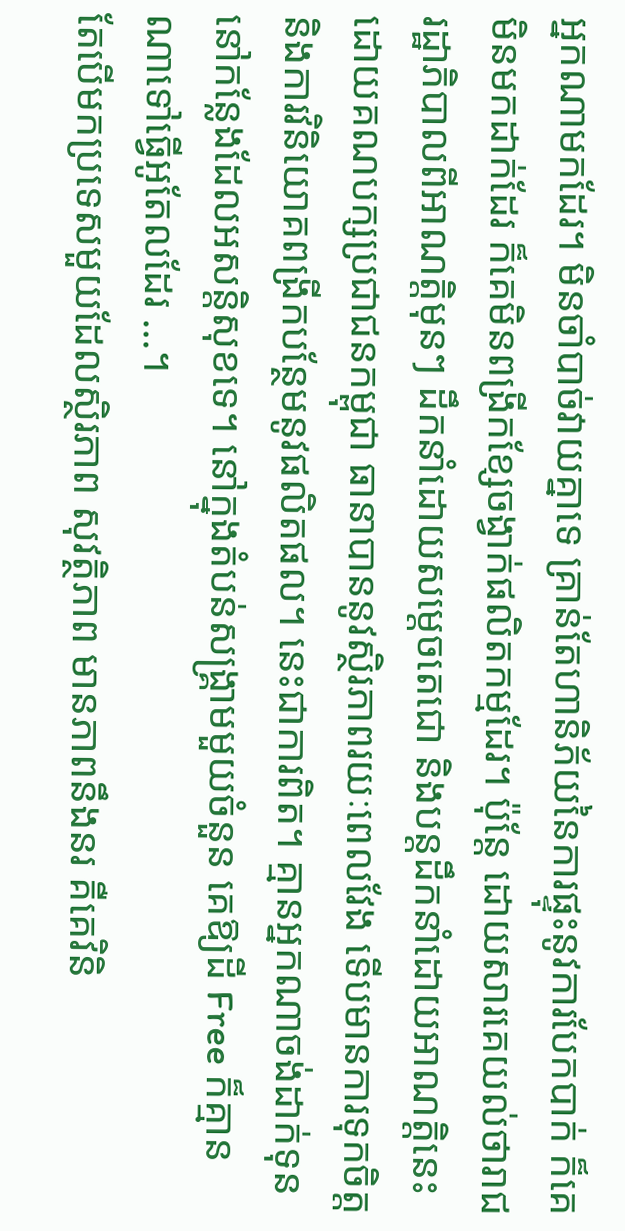អ្នកណាមកដែរ។ មិនចាំបាច់វាយគ្នាទេ គ្រាន់តែហានិភ័យនៃការផ្ទុះនូវការបែកបាក់ ក៏គេមិនមកដាក់ដែរ ក៏គេមិនពង្រីកខ្សែចង្វាក់ផលិតកម្មដែរ។ ប៉ុន្តែ ដោយសារគេយល់ថារាជរដ្ឋាភិបាលពីអាណត្តិមុនៗ ដឹកនាំដោយសម្ដេចតេជោ និងបន្តដឹកនាំដោយអាណត្តិនេះដោយគណបក្សប្រជាជនកម្ពុជា ធានាបាននូវស្ថិរភាពរយៈពេលវែង ទើបមានការទុកចិត្ត និងការវិនិយោគពង្រីកបន្ថែមនូវផលិតផល។ នេះជាការពិត។ គ្មានអ្នកណាចង់ដាក់ទុននៅកន្លែងដែលអសន្តិសុខទេ។ នៅក្នុងតំបន់សង្គ្រាមមួយចំនួន គេឱ្យដី Free ក៏គ្មានណាទៅធ្វើអូតែលដែរ …។
តែបើមកប្រទេសមួយដែលស្ថិរភាព សុវត្ថិភាព មានភាពនឹងនរ គឺគេវិនិ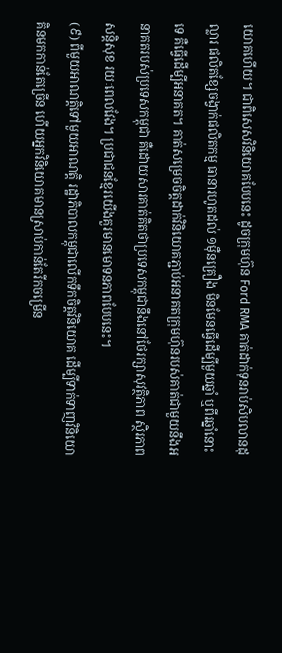យោគហើយ។ ជាពិសេសវិនិយោគបែបនេះ ដូចក្រុមហ៊ុន Ford RMA គាត់ដាក់ទុនរាប់សិបលានដុល្លារ ផលិតខ្សែចង្វាក់ផលិតកម្ម ធានារហូតដល់ ១ម៉ឺនគ្រឿង មិនមែនធ្វើដើម្បីមួយឆ្នាំ ឬពីរឆ្នាំនោះទេ គឺធ្វើដើម្បីអនាគត។ គាត់សម្រេចចិត្តដាក់វិនិយោគភ្ជាប់អនាគតក្រុមហ៊ុនរបស់គាត់ជាមួយនឹងអនាគតរបស់ប្រទេសកម្ពុជា គឺដោយសារគាត់គិតថាប្រទេសកម្ពុជានឹងនៅថែរក្សាសុវត្ថិភាព ស្ថិរភាព សន្តិសុខ រយៈពេលវែង។ ប្រជាជនខ្មែរយើងគួរមានមោទនភាពបែបនេះ។
(៩) ពីមួយអាណត្តិទៅមួយអាណត្តិ រដ្ឋាភិបាលកម្ពុជាលើកទឹកចិត្តវិនិយោគ ដើម្បីទាក់ទាញវិនិយោគិនមកកាន់តែច្រើន ហើយអ្នកវិនិយោគមានស្រាប់កាន់តែរីកចម្រើន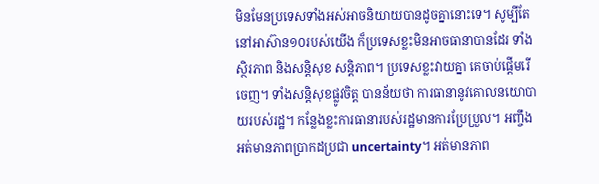មិនមែនប្រទេសទាំងអស់អាចនិយាយបានដូចគ្នានោះទេ។ សូម្បីតែនៅអាស៊ាន១០របស់យើង ក៏ប្រទេសខ្លះមិនអាចធានាបានដែរ ទាំងស្ថិរភាព និងសន្តិសុខ សន្តិភាព។ ប្រទេសខ្លះវាយគ្នា គេចាប់ផ្ដើមរើចេញ។ ទាំងសន្តិសុខផ្លូវចិត្ត បានន័យថា ការធានានូវគោលនយោបាយរបស់រដ្ឋ។ កន្លែងខ្លះការធានារបស់រដ្ឋមានការប្រែប្រួល។ អញ្ចឹងអត់មានភាពប្រាកដប្រជា uncertainty។ អត់មានភាព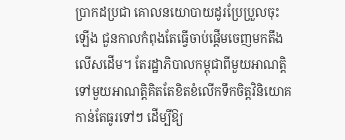ប្រាកដប្រជា គោលនយោបាយដូរប្រែប្រួលចុះឡើង ជួនកាលកំពុងតែធ្វើចាប់ផ្ដើមចេញមកតឹងលើសដើម។ តែរដ្ឋាភិបាលកម្ពុជាពីមួយអាណត្តិទៅមួយអាណត្តិគិតតែខិតខំលើកទឹកចិត្តវិនិយោគកាន់តែធូរទៅៗ ដើម្បីឱ្យ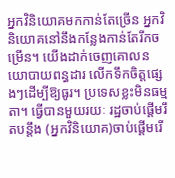អ្នកវិនិយោគមកកាន់តែច្រើន អ្នកវិនិយោគនៅនឹងកន្លែងកាន់តែរីកចម្រើន។ យើងដាក់ចេញគោលនយោបាយពន្ធដារ លើកទឹកចិត្តផ្សេងៗដើម្បីឱ្យធូរ។ ប្រទេសខ្លះមិនធម្មតា។ ធ្វើបានមួយរយៈ រដ្ឋចាប់ផ្ដើមរឹតបន្តឹង (អ្នកវិនិយោគ)ចាប់ផ្ដើមរើ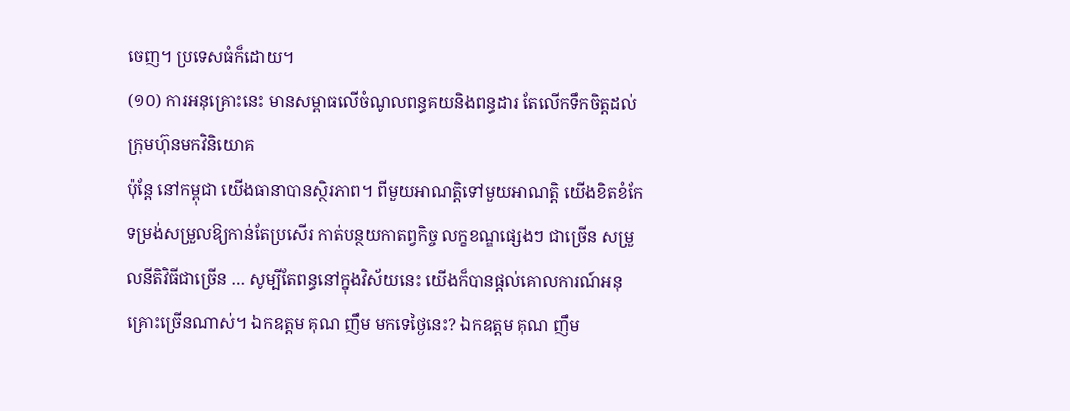ចេញ។ ប្រទេសធំក៏ដោយ។
(១០) ការអនុគ្រោះនេះ មានសម្ពាធលើចំណូលពន្ធគយនិងពន្ធដារ តែលើកទឹកចិត្តដល់ក្រុមហ៊ុនមកវិនិយោគ
ប៉ុន្តែ នៅកម្ពុជា យើងធានាបានស្ថិរភាព។ ពីមួយអាណត្តិទៅមួយអាណត្តិ យើងខិតខំកែទម្រង់សម្រួលឱ្យកាន់តែប្រសើរ កាត់បន្ថយកាតព្វកិច្ច លក្ខខណ្ឌផ្សេងៗ ជាច្រើន សម្រួលនីតិវិធីជាច្រើន … សូម្បីតែពន្ធនៅក្នុងវិស័យនេះ យើងក៏បានផ្ដល់គោលការណ៍អនុគ្រោះច្រើនណាស់។ ឯកឧត្តម គុណ ញឹម មកទេថ្ងៃនេះ? ឯកឧត្តម គុណ ញឹម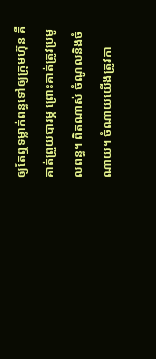ឲ្យតែឮទម្លាក់ពន្ធទៅឲ្យក្រុមហ៊ុន គឺគាត់ព្រួយបារម្ភ ព្រោះគាត់ត្រូវប្រមូលពន្ធ។ ពិតណាស់ ចំណូលនិងចំណាយ។ ចំណាយយើងត្រូវកា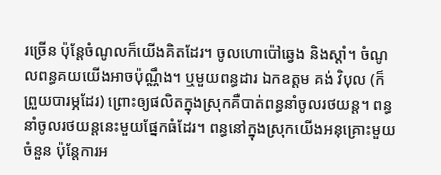រច្រើន ប៉ុន្តែចំណូលក៏យើងគិតដែរ។ ចូលហោប៉ៅឆ្វេង និងស្ដាំ។ ចំណូលពន្ធគយយើងអាចប៉ុណ្ណឹង។ ឬមួយពន្ធដារ ឯកឧត្ដម គង់ វិបុល (ក៏ព្រួយបារម្ភដែរ) ព្រោះឲ្យផលិតក្នុងស្រុកគឺបាត់ពន្ធនាំចូលរថយន្ត។ ពន្ធនាំចូលរថយន្តនេះមួយផ្នែកធំដែរ។ ពន្ធនៅក្នុងស្រុកយើងអនុគ្រោះមួយចំនួន ប៉ុន្តែការអ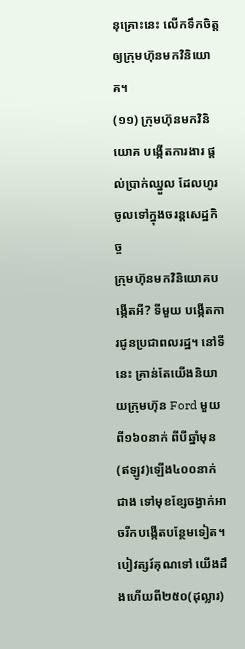នុគ្រោះនេះ លើកទឹកចិត្តឲ្យក្រុមហ៊ុនមកវិនិយោគ។
(១១) ក្រុមហ៊ុនមកវិនិយោគ បង្កើតការងារ ផ្តល់ប្រាក់ឈ្នួល ដែលហូរចូលទៅក្នុងចរន្តសេដ្ឋកិច្ច
ក្រុមហ៊ុនមកវិនិយោគបង្កើតអី? ទីមួយ បង្កើតការជូនប្រជាពលរដ្ឋ។ នៅទីនេះ គ្រាន់តែយើងនិយាយក្រុមហ៊ុន Ford មួយ ពី១៦០នាក់ ពីបីឆ្នាំមុន (ឥឡូវ)ឡើង៤០០នាក់ជាង ទៅមុខខ្សែចង្វាក់អាចរីកបង្កើតបន្ថែមទៀត។ បៀវត្សរ៍គុណទៅ យើងដឹងហើយពី២៥០(ដុល្លារ)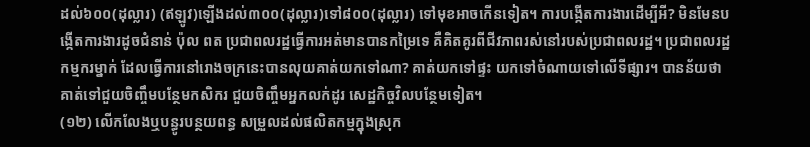ដល់៦០០(ដុល្លារ) (ឥឡូវ)ឡើងដល់៣០០(ដុល្លារ)ទៅ៨០០(ដុល្លារ) ទៅមុខអាចកើនទៀត។ ការបង្កើតការងារដើម្បីអី? មិនមែនបង្កើតការងារដូចជំនាន់ ប៉ុល ពត ប្រជាពលរដ្ឋធ្វើការអត់មានបានកម្រៃទេ គឺគិតគូរពីជីវភាពរស់នៅរបស់ប្រជាពលរដ្ឋ។ ប្រជាពលរដ្ឋកម្មករម្នាក់ ដែលធ្វើការនៅរោងចក្រនេះបានលុយគាត់យកទៅណា? គាត់យកទៅផ្ទះ យកទៅចំណាយទៅលើទីផ្សារ។ បានន័យថា គាត់ទៅជួយចិញ្ចឹមបន្ថែមកសិករ ជួយចិញ្ចឹមអ្នកលក់ដូរ សេដ្ឋកិច្ចវិលបន្ថែមទៀត។
(១២) លើកលែងឬបន្ធូរបន្ថយពន្ធ សម្រួលដល់ផលិតកម្មក្នុងស្រុក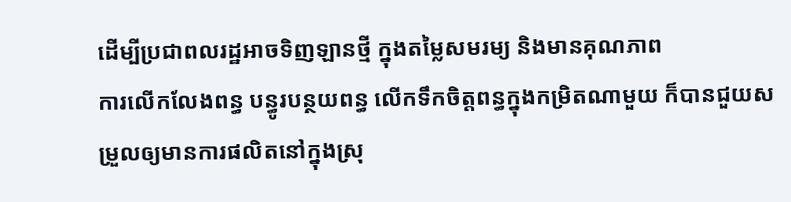ដើម្បីប្រជាពលរដ្ឋអាចទិញឡានថ្មី ក្នុងតម្លៃសមរម្យ និងមានគុណភាព
ការលើកលែងពន្ធ បន្ធូរបន្ថយពន្ធ លើកទឹកចិត្តពន្ធក្នុងកម្រិតណាមួយ ក៏បានជួយសម្រួលឲ្យមានការផលិតនៅក្នុងស្រុ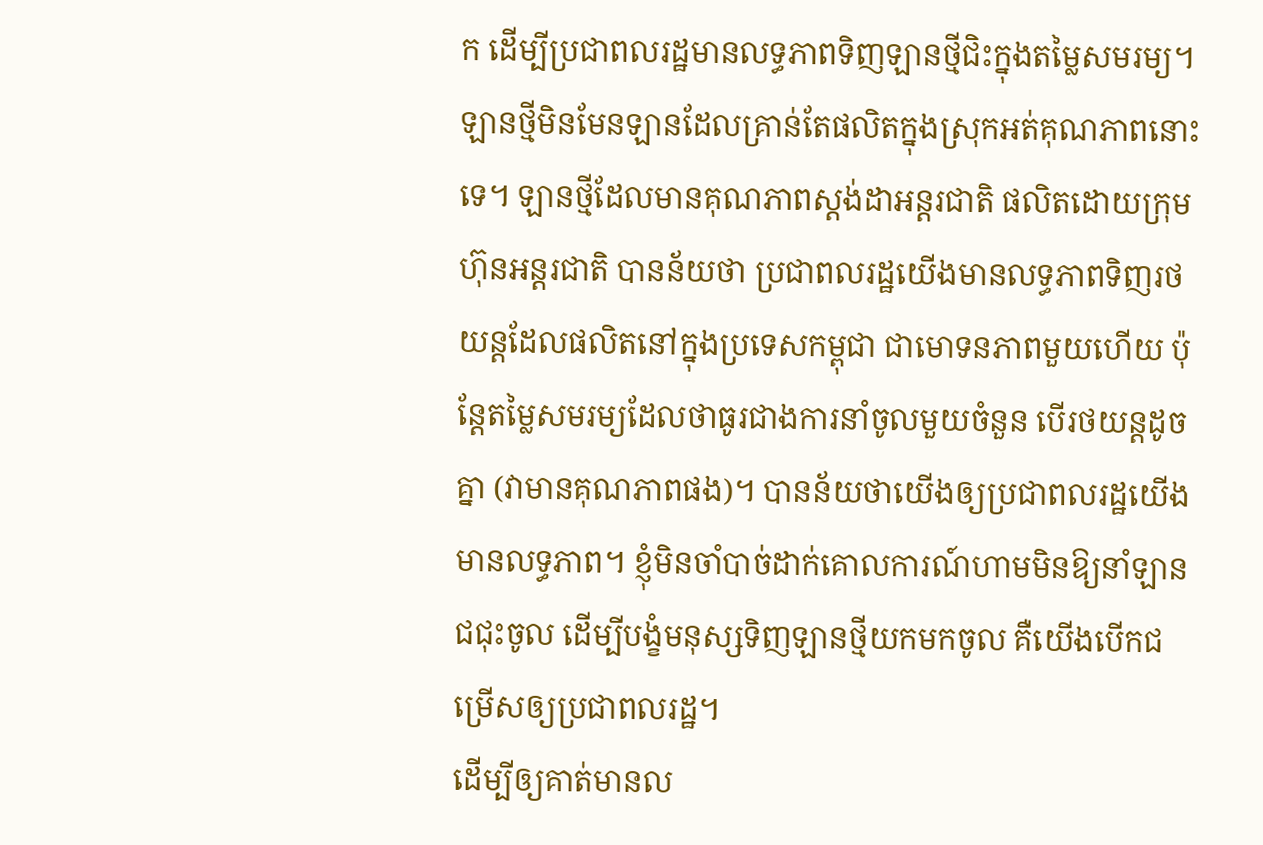ក ដើម្បីប្រជាពលរដ្ឋមានលទ្ធភាពទិញឡានថ្មីជិះក្នុងតម្លៃសមរម្យ។ ឡានថ្មីមិនមែនឡានដែលគ្រាន់តែផលិតក្នុងស្រុកអត់គុណភាពនោះទេ។ ឡានថ្មីដែលមានគុណភាពស្ដង់ដាអន្តរជាតិ ផលិតដោយក្រុមហ៊ុនអន្តរជាតិ បានន័យថា ប្រជាពលរដ្ឋយើងមានលទ្ធភាពទិញរថយន្តដែលផលិតនៅក្នុងប្រទេសកម្ពុជា ជាមោទនភាពមួយហើយ ប៉ុន្តែតម្លៃសមរម្យដែលថាធូរជាងការនាំចូលមួយចំនួន បើរថយន្តដូចគ្នា (វាមានគុណភាពផង)។ បានន័យថាយើងឲ្យប្រជាពលរដ្ឋយើងមានលទ្ធភាព។ ខ្ញុំមិនចាំបាច់ដាក់គោលការណ៍ហាមមិនឱ្យនាំឡានជជុះចូល ដើម្បីបង្ខំមនុស្សទិញឡានថ្មីយកមកចូល គឺយើងបើកជម្រើសឲ្យប្រជាពលរដ្ឋ។
ដើម្បីឲ្យគាត់មានល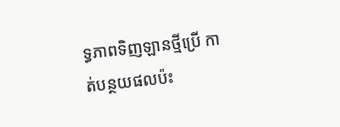ទ្ធភាពទិញឡានថ្មីប្រើ កាត់បន្ថយផលប៉ះ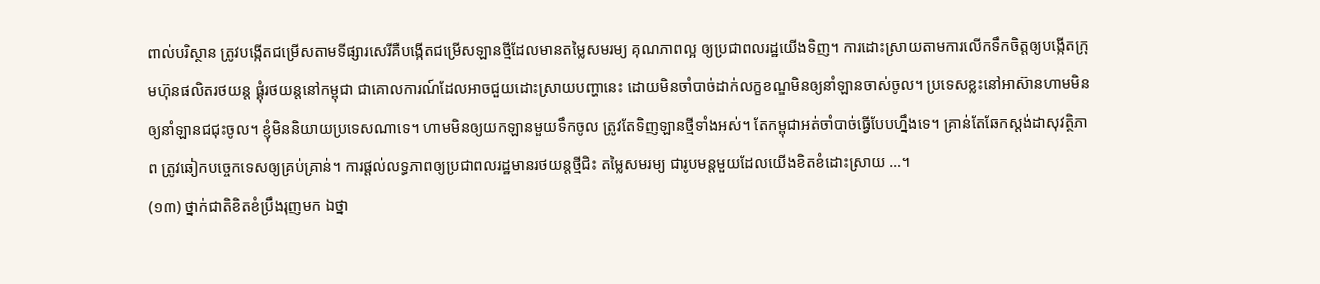ពាល់បរិស្ថាន ត្រូវបង្កើតជម្រើសតាមទីផ្សារសេរីគឺបង្កើតជម្រើសឡានថ្មីដែលមានតម្លៃសមរម្យ គុណភាពល្អ ឲ្យប្រជាពលរដ្ឋយើងទិញ។ ការដោះស្រាយតាមការលើកទឹកចិត្តឲ្យបង្កើតក្រុមហ៊ុនផលិតរថយន្ត ផ្គុំរថយន្តនៅកម្ពុជា ជាគោលការណ៍ដែលអាចជួយដោះស្រាយបញ្ហានេះ ដោយមិនចាំបាច់ដាក់លក្ខខណ្ឌមិនឲ្យនាំឡានចាស់ចូល។ ប្រទេសខ្លះនៅអាស៊ានហាមមិនឲ្យនាំឡានជជុះចូល។ ខ្ញុំមិននិយាយប្រទេសណាទេ។ ហាមមិនឲ្យយកឡានមួយទឹកចូល ត្រូវតែទិញឡានថ្មីទាំងអស់។ តែកម្ពុជាអត់ចាំបាច់ធ្វើបែបហ្នឹងទេ។ គ្រាន់តែឆែកស្ដង់ដាសុវត្ថិភាព ត្រូវឆៀកបច្ចេកទេសឲ្យគ្រប់គ្រាន់។ ការផ្ដល់លទ្ធភាពឲ្យប្រជាពលរដ្ឋមានរថយន្តថ្មីជិះ តម្លៃសមរម្យ ជារូបមន្តមួយដែលយើងខិតខំដោះស្រាយ …។
(១៣) ថ្នាក់ជាតិខិតខំប្រឹងរុញមក ឯថ្នា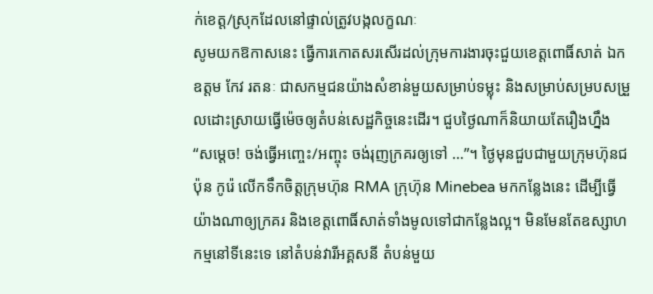ក់ខេត្ត/ស្រុកដែលនៅផ្ទាល់ត្រូវបង្កលក្ខណៈ
សូមយកឱកាសនេះ ធ្វើការកោតសរសើរដល់ក្រុមការងារចុះជួយខេត្តពោធិ៍សាត់ ឯកឧត្តម កែវ រតនៈ ជាសកម្មជនយ៉ាងសំខាន់មួយសម្រាប់ទម្លុះ និងសម្រាប់សម្របសម្រួលដោះស្រាយធ្វើម៉េចឲ្យតំបន់សេដ្ឋកិច្ចនេះដើរ។ ជួបថ្ងៃណាក៏និយាយតែរឿងហ្នឹង “សម្ដេច! ចង់ធ្វើអញ្ចេះ/អញ្ចុះ ចង់រុញក្រគរឲ្យទៅ …”។ ថ្ងៃមុនជួបជាមួយក្រុមហ៊ុនជប៉ុន កូរ៉េ លើកទឹកចិត្តក្រុមហ៊ុន RMA ក្រុហ៊ុន Minebea មកកន្លែងនេះ ដើម្បីធ្វើយ៉ាងណាឲ្យក្រគរ និងខេត្តពោធិ៍សាត់ទាំងមូលទៅជាកន្លែងល្អ។ មិនមែនតែឧស្សាហកម្មនៅទីនេះទេ នៅតំបន់វារីអគ្គសនី តំបន់មួយ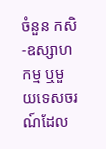ចំនួន កសិ-ឧស្សាហកម្ម ឬមួយទេសចរណ៍ដែល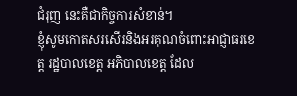ជំរុញ នេះគឺជាកិច្ចការសំខាន់។
ខ្ញុំសូមកោតសរសើរនិងអរគុណចំពោះអាជ្ញាធរខេត្ត រដ្ឋបាលខេត្ត អភិបាលខេត្ត ដែល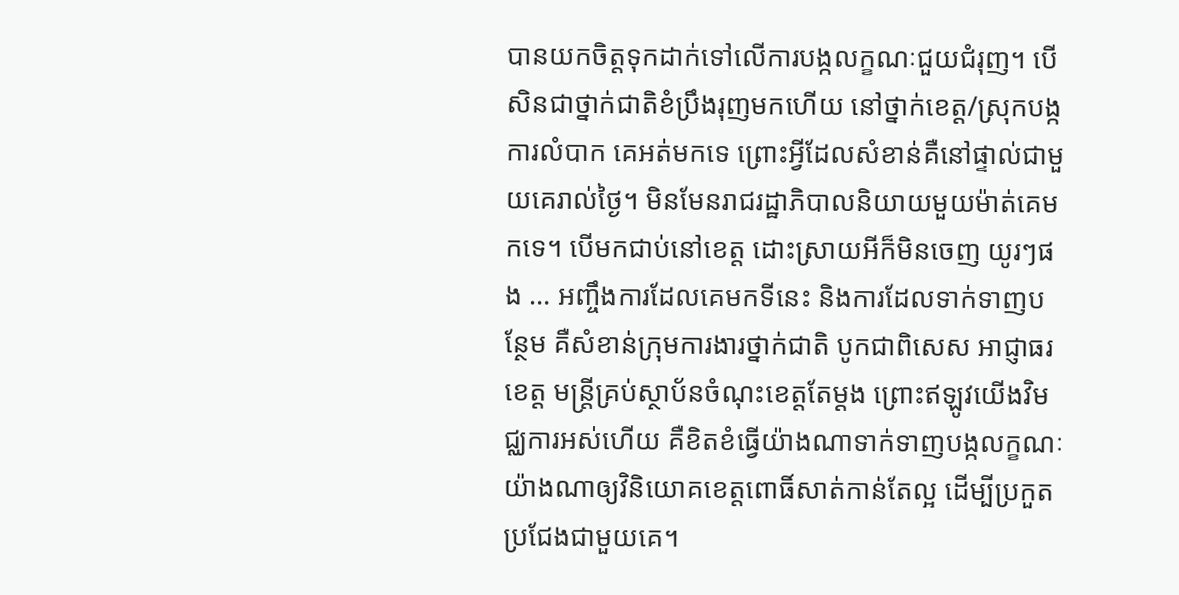បានយកចិត្តទុកដាក់ទៅលើការបង្កលក្ខណៈជួយជំរុញ។ បើសិនជាថ្នាក់ជាតិខំប្រឹងរុញមកហើយ នៅថ្នាក់ខេត្ត/ស្រុកបង្កការលំបាក គេអត់មកទេ ព្រោះអ្វីដែលសំខាន់គឺនៅផ្ទាល់ជាមួយគេរាល់ថ្ងៃ។ មិនមែនរាជរដ្ឋាភិបាលនិយាយមួយម៉ាត់គេមកទេ។ បើមកជាប់នៅខេត្ត ដោះស្រាយអីក៏មិនចេញ យូរៗផង … អញ្ចឹងការដែលគេមកទីនេះ និងការដែលទាក់ទាញបន្ថែម គឺសំខាន់ក្រុមការងារថ្នាក់ជាតិ បូកជាពិសេស អាជ្ញាធរខេត្ត មន្ត្រីគ្រប់ស្ថាប័នចំណុះខេត្តតែម្ដង ព្រោះឥឡូវយើងវិមជ្ឈការអស់ហើយ គឺខិតខំធ្វើយ៉ាងណាទាក់ទាញបង្កលក្ខណៈយ៉ាងណាឲ្យវិនិយោគខេត្តពោធិ៍សាត់កាន់តែល្អ ដើម្បីប្រកួតប្រជែងជាមួយគេ។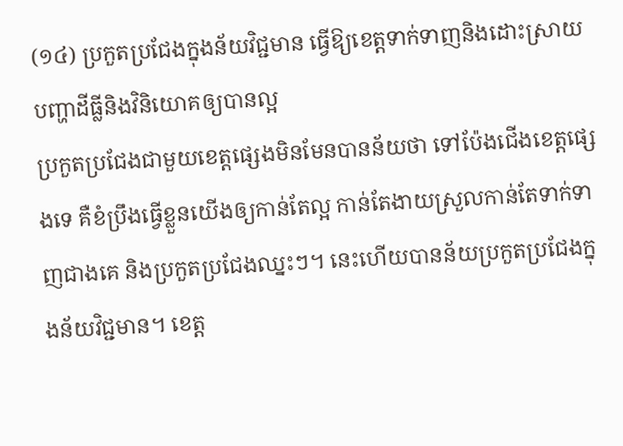(១៤) ប្រកួតប្រជែងក្នុងន័យវិជ្ជមាន ធ្វើឱ្យខេត្តទាក់ទាញនិងដោះស្រាយបញ្ហាដីធ្លីនិងវិនិយោគឲ្យបានល្អ
ប្រកួតប្រជែងជាមួយខេត្តផ្សេងមិនមែនបានន័យថា ទៅប៉ែងជើងខេត្តផ្សេងទេ គឺខំប្រឹងធ្វើខ្លួនយើងឲ្យកាន់តែល្អ កាន់តែងាយស្រួលកាន់តែទាក់ទាញជាងគេ និងប្រកួតប្រជែងឈ្នះៗ។ នេះហើយបានន័យប្រកួតប្រជែងក្នុងន័យវិជ្ជមាន។ ខេត្ត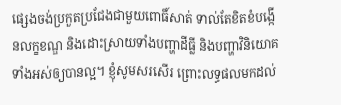ផ្សេងចង់ប្រកួតប្រជែងជាមួយពោធិ៍សាត់ ទាល់តែខិតខំបង្កើនលក្ខខណ្ឌ និងដោះស្រាយទាំងបញ្ហាដីធ្លី និងបញ្ហាវិនិយោគទាំងអស់ឲ្យបានល្អ។ ខ្ញុំសូមសរសើរ ព្រោះលទ្ធផលមកដល់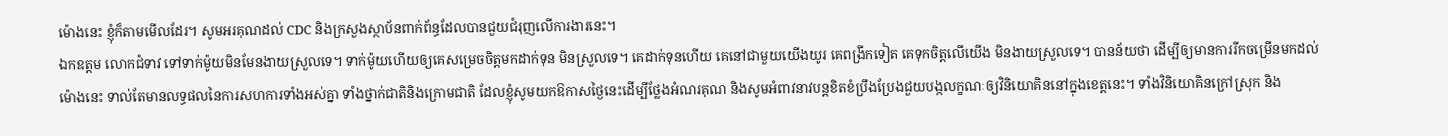ម៉ោងនេះ ខ្ញុំក៏តាមមើលដែរ។ សូមអរគុណដល់ CDC និងក្រសួងស្ថាប័នពាក់ព័ន្ធដែលបានជួយជំរុញលើការងារនេះ។
ឯកឧត្តម លោកជំទាវ ទៅទាក់ម៉ូយមិនមែនងាយស្រួលទេ។ ទាក់ម៉ូយហើយឲ្យគេសម្រេចចិត្តមកដាក់ទុន មិនស្រួលទេ។ គេដាក់ទុនហើយ គេនៅជាមួយយើងយូរ គេពង្រីកទៀត គេទុកចិត្តលើយើង មិនងាយស្រួលទេ។ បានន័យថា ដើម្បីឲ្យមានការរីកចម្រើនមកដល់ម៉ោងនេះ ទាល់តែមានលទ្ធផលនៃការសហការទាំងអស់គ្នា ទាំងថ្នាក់ជាតិនិងក្រោមជាតិ ដែលខ្ញុំសូមយកឱកាសថ្ងៃនេះដើម្បីថ្លែងអំណរគុណ និងសូមអំពាវនាវបន្តខិតខំប្រឹងប្រែងជួយបង្កលក្ខណៈឲ្យវិនិយោគិននៅក្នុងខេត្តនេះ។ ទាំងវិនិយោគិនក្រៅស្រុក និង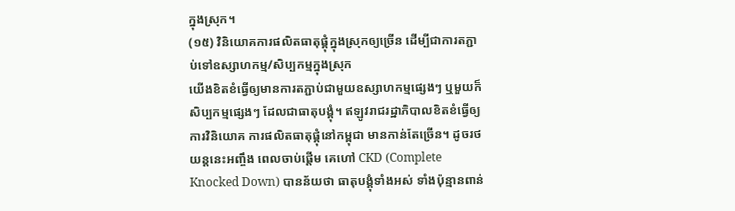ក្នុងស្រុក។
(១៥) វិនិយោគការផលិតធាតុផ្គុំក្នុងស្រុកឲ្យច្រើន ដើម្បីជាការតភ្ជាប់ទៅឧស្សាហកម្ម/សិប្បកម្មក្នុងស្រុក
យើងខិតខំធ្វើឲ្យមានការតភ្ជាប់ជាមួយឧស្សាហកម្មផ្សេងៗ ឬមួយក៏សិប្បកម្មផ្សេងៗ ដែលជាធាតុបង្គុំ។ ឥឡូវរាជរដ្ឋាភិបាលខិតខំធ្វើឲ្យការវិនិយោគ ការផលិតធាតុផ្គុំនៅកម្ពុជា មានកាន់តែច្រើន។ ដូចរថយន្តនេះអញ្ចឹង ពេលចាប់ផ្ដើម គេហៅ CKD (Complete Knocked Down) បានន័យថា ធាតុបង្គុំទាំងអស់ ទាំងប៉ុន្មានពាន់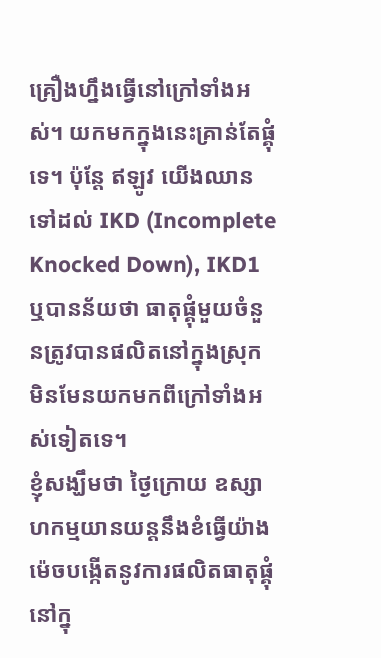គ្រឿងហ្នឹងធ្វើនៅក្រៅទាំងអស់។ យកមកក្នុងនេះគ្រាន់តែផ្គុំទេ។ ប៉ុន្តែ ឥឡូវ យើងឈានទៅដល់ IKD (Incomplete Knocked Down), IKD1 ឬបានន័យថា ធាតុផ្គុំមួយចំនួនត្រូវបានផលិតនៅក្នុងស្រុក មិនមែនយកមកពីក្រៅទាំងអស់ទៀតទេ។
ខ្ញុំសង្ឃឹមថា ថ្ងៃក្រោយ ឧស្សាហកម្មយានយន្តនឹងខំធ្វើយ៉ាងម៉េចបង្កើតនូវការផលិតធាតុផ្គុំនៅក្នុ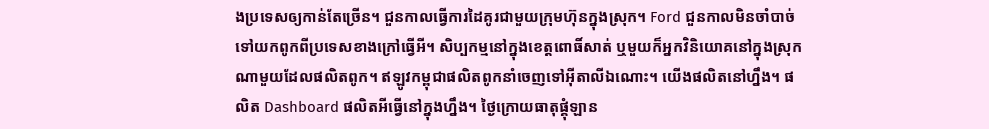ងប្រទេសឲ្យកាន់តែច្រើន។ ជួនកាលធ្វើការដៃគូរជាមួយក្រុមហ៊ុនក្នុងស្រុក។ Ford ជួនកាលមិនចាំបាច់ទៅយកពូកពីប្រទេសខាងក្រៅធ្វើអី។ សិប្បកម្មនៅក្នុងខេត្តពោធិ៍សាត់ ឬមួយក៏អ្នកវិនិយោគនៅក្នុងស្រុកណាមួយដែលផលិតពូក។ ឥឡូវកម្ពុជាផលិតពូកនាំចេញទៅអ៊ីតាលីឯណោះ។ យើងផលិតនៅហ្នឹង។ ផលិត Dashboard ផលិតអីធ្វើនៅក្នុងហ្នឹង។ ថ្ងៃក្រោយធាតុផ្គុំឡាន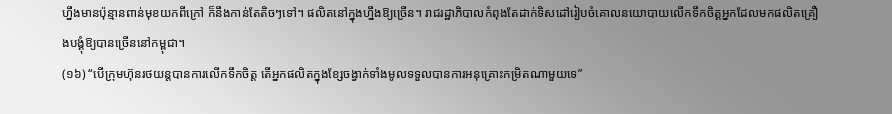ហ្នឹងមានប៉ុន្មានពាន់មុខយកពីក្រៅ ក៏នឹងកាន់តែតិចៗទៅ។ ផលិតនៅក្នុងហ្នឹងឱ្យច្រើន។ រាជរដ្ឋាភិបាលកំពុងតែដាក់ទិសដៅរៀបចំគោលនយោបាយលើកទឹកចិត្តអ្នកដែលមកផលិតគ្រឿងបង្គុំឱ្យបានច្រើននៅកម្ពុជា។
(១៦) “បើក្រុមហ៊ុនរថយន្តបានការលើកទឹកចិត្ត តើអ្នកផលិតក្នុងខ្សែចង្វាក់ទាំងមូលទទួលបានការអនុគ្រោះកម្រិតណាមួយទេ”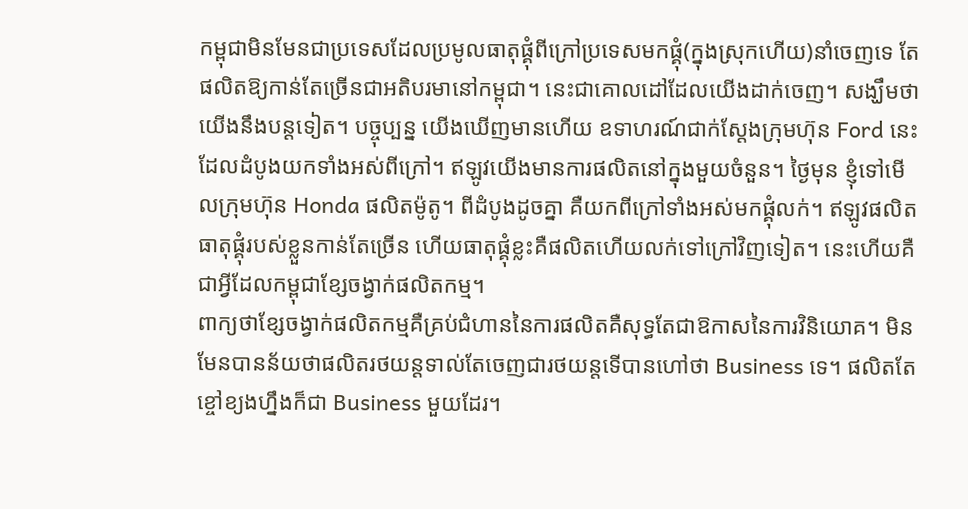កម្ពុជាមិនមែនជាប្រទេសដែលប្រមូលធាតុផ្គុំពីក្រៅប្រទេសមកផ្គុំ(ក្នុងស្រុកហើយ)នាំចេញទេ តែផលិតឱ្យកាន់តែច្រើនជាអតិបរមានៅកម្ពុជា។ នេះជាគោលដៅដែលយើងដាក់ចេញ។ សង្ឃឹមថា យើងនឹងបន្តទៀត។ បច្ចុប្បន្ន យើងឃើញមានហើយ ឧទាហរណ៍ជាក់ស្តែងក្រុមហ៊ុន Ford នេះ ដែលដំបូងយកទាំងអស់ពីក្រៅ។ ឥឡូវយើងមានការផលិតនៅក្នុងមួយចំនួន។ ថ្ងៃមុន ខ្ញុំទៅមើលក្រុមហ៊ុន Honda ផលិតម៉ូតូ។ ពីដំបូងដូចគ្នា គឺយកពីក្រៅទាំងអស់មកផ្គុំលក់។ ឥឡូវផលិតធាតុផ្គុំរបស់ខ្លួនកាន់តែច្រើន ហើយធាតុផ្គុំខ្លះគឺផលិតហើយលក់ទៅក្រៅវិញទៀត។ នេះហើយគឺជាអ្វីដែលកម្ពុជាខ្សែចង្វាក់ផលិតកម្ម។
ពាក្យថាខ្សែចង្វាក់ផលិតកម្មគឺគ្រប់ជំហាននៃការផលិតគឺសុទ្ធតែជាឱកាសនៃការវិនិយោគ។ មិនមែនបានន័យថាផលិតរថយន្តទាល់តែចេញជារថយន្តទើបានហៅថា Business ទេ។ ផលិតតែខ្ចៅខ្យងហ្នឹងក៏ជា Business មួយដែរ។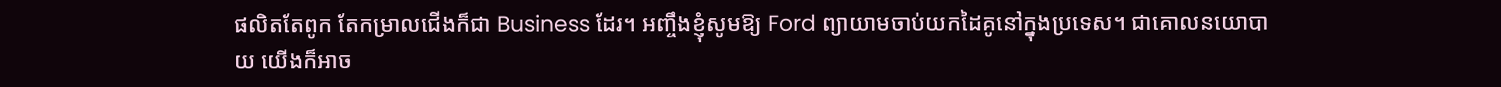ផលិតតែពូក តែកម្រាលជើងក៏ជា Business ដែរ។ អញ្ចឹងខ្ញុំសូមឱ្យ Ford ព្យាយាមចាប់យកដៃគូនៅក្នុងប្រទេស។ ជាគោលនយោបាយ យើងក៏អាច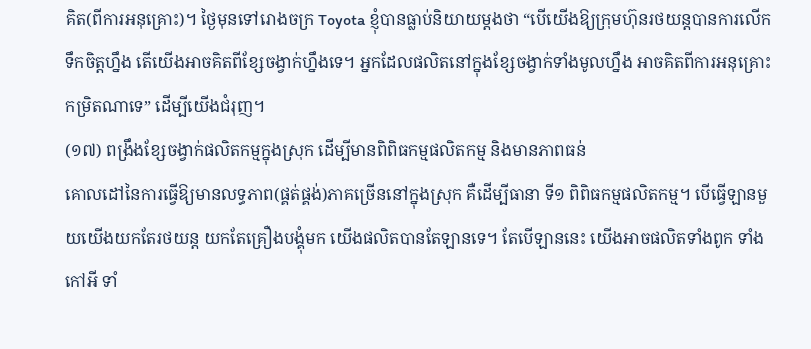គិត(ពីការអនុគ្រោះ)។ ថ្ងៃមុនទៅរោងចក្រ Toyota ខ្ញុំបានធ្លាប់និយាយម្តងថា “បើយើងឱ្យក្រុមហ៊ុនរថយន្តបានការលើកទឹកចិត្តហ្នឹង តើយើងអាចគិតពីខ្សែចង្វាក់ហ្នឹងទេ។ អ្នកដែលផលិតនៅក្នុងខ្សែចង្វាក់ទាំងមូលហ្នឹង អាចគិតពីការអនុគ្រោះកម្រិតណាទេ” ដើម្បីយើងជំរុញ។
(១៧) ពង្រឹងខ្សែចង្វាក់ផលិតកម្មក្នុងស្រុក ដើម្បីមានពិពិធកម្មផលិតកម្ម និងមានភាពធន់
គោលដៅនៃការធ្វើឱ្យមានលទ្ធភាព(ផ្គត់ផ្គង់)ភាគច្រើននៅក្នុងស្រុក គឺដើម្បីធានា ទី១ ពិពិធកម្មផលិតកម្ម។ បើធ្វើឡានមួយយើងយកតែរថយន្ត យកតែគ្រឿងបង្គុំមក យើងផលិតបានតែឡានទេ។ តែបើឡាននេះ យើងអាចផលិតទាំងពូក ទាំងកៅអី ទាំ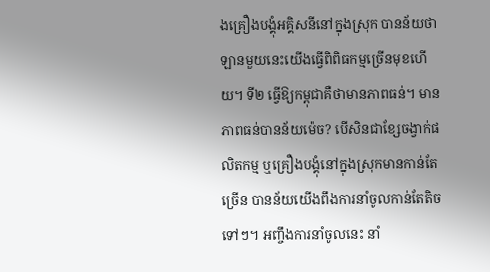ងគ្រឿងបង្គុំអគ្គិសនីនៅក្នុងស្រុក បានន័យថា ឡានមួយនេះយើងធ្វើពិពិធកម្មច្រើនមុខហើយ។ ទី២ ធ្វើឱ្យកម្ពុជាគឺថាមានភាពធន់។ មានភាពធន់បានន័យម៉េច? បើសិនជាខ្សែចង្វាក់ផលិតកម្ម ឬគ្រឿងបង្គុំនៅក្នុងស្រុកមានកាន់តែច្រើន បានន័យយើងពឹងការនាំចូលកាន់តែតិចទៅៗ។ អញ្ចឹងការនាំចូលនេះ នាំ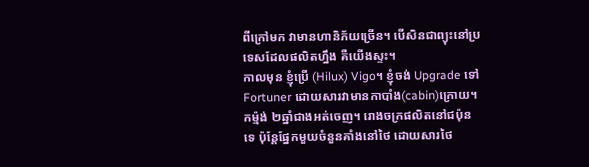ពីក្រៅមក វាមានហានិភ័យច្រើន។ បើសិនជាព្យុះនៅប្រទេសដែលផលិតហ្នឹង គឺយើងស្ទះ។
កាលមុន ខ្ញុំប្រើ (Hilux) Vigo។ ខ្ញុំចង់ Upgrade ទៅ Fortuner ដោយសារវាមានកាបាំង(cabin)ក្រោយ។ កម្ម៉ង់ ២ឆ្នាំជាងអត់ចេញ។ រោងចក្រផលិតនៅជប៉ុនទេ ប៉ុន្តែផ្នែកមួយចំនួនគាំងនៅថៃ ដោយសារថៃ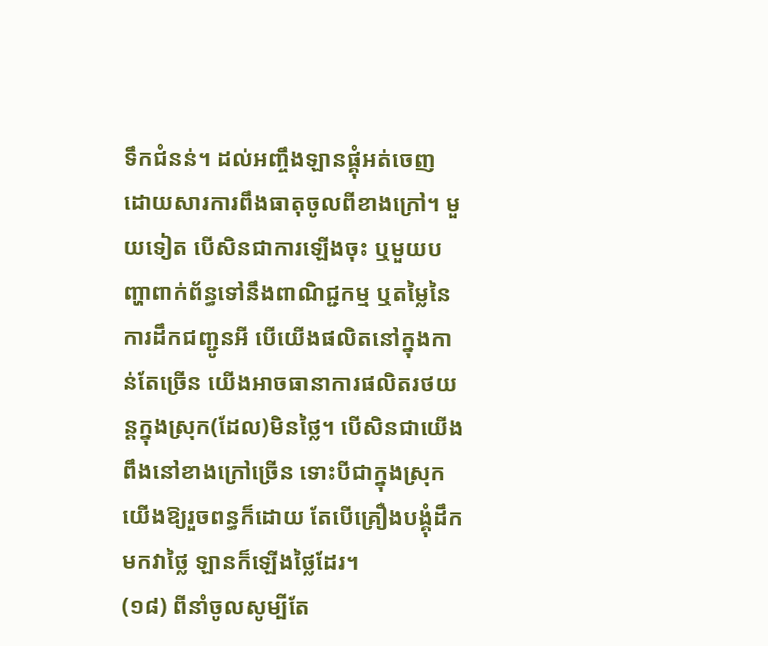ទឹកជំនន់។ ដល់អញ្ចឹងឡានផ្គុំអត់ចេញ ដោយសារការពឹងធាតុចូលពីខាងក្រៅ។ មួយទៀត បើសិនជាការឡើងចុះ ឬមួយបញ្ហាពាក់ព័ន្ធទៅនឹងពាណិជ្ជកម្ម ឬតម្លៃនៃការដឹកជញ្ជូនអី បើយើងផលិតនៅក្នុងកាន់តែច្រើន យើងអាចធានាការផលិតរថយន្តក្នុងស្រុក(ដែល)មិនថ្លៃ។ បើសិនជាយើងពឹងនៅខាងក្រៅច្រើន ទោះបីជាក្នុងស្រុកយើងឱ្យរួចពន្ធក៏ដោយ តែបើគ្រឿងបង្គុំដឹកមកវាថ្លៃ ឡានក៏ឡើងថ្លៃដែរ។
(១៨) ពីនាំចូលសូម្បីតែ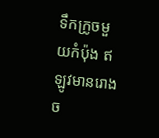ទឹកក្រូចមួយកំប៉ុង ឥឡូវមានរោងច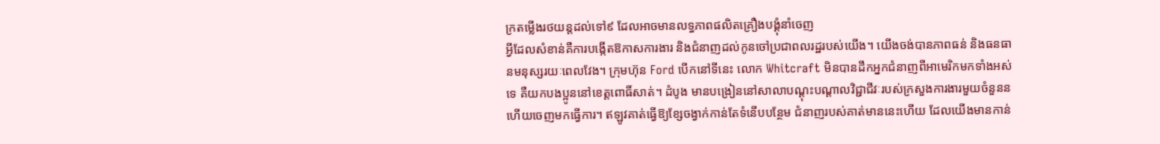ក្រតម្លើងរថយន្តដល់ទៅ៩ ដែលអាចមានលទ្ធភាពផលិតគ្រឿងបង្គុំនាំចេញ
អ្វីដែលសំខាន់គឺការបង្កើតឱកាសការងារ និងជំនាញដល់កូនចៅប្រជាពលរដ្ឋរបស់យើង។ យើងចង់បានភាពធន់ និងធនធានមនុស្សរយៈពេលវែង។ ក្រុមហ៊ុន Ford បើកនៅទីនេះ លោក Whitcraft មិនបានដឹកអ្នកជំនាញពីអាមេរិកមកទាំងអស់ទេ គឺយកបងប្អូននៅខេត្តពោធិ៍សាត់។ ដំបូង មានបង្រៀននៅសាលាបណ្តុះបណ្តាលវិជ្ជាជីវៈរបស់ក្រសួងការងារមួយចំនួនន ហើយចេញមកធ្វើការ។ ឥឡូវគាត់ធ្វើឱ្យខ្សែចង្វាក់កាន់តែទំនើបបន្ថែម ជំនាញរបស់គាត់មាននេះហើយ ដែលយើងមានកាន់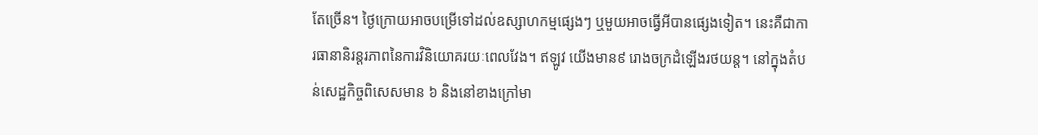តែច្រើន។ ថ្ងៃក្រោយអាចបម្រើទៅដល់ឧស្សាហកម្មផ្សេងៗ ឬមួយអាចធ្វើអីបានផ្សេងទៀត។ នេះគឺជាការធានានិរន្តរភាពនៃការវិនិយោគរយៈពេលវែង។ ឥឡូវ យើងមាន៩ រោងចក្រដំឡើងរថយន្ត។ នៅក្នុងតំបន់សេដ្ឋកិច្ចពិសេសមាន ៦ និងនៅខាងក្រៅមា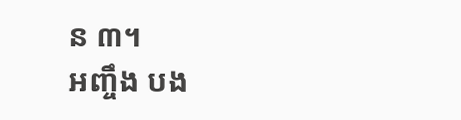ន ៣។
អញ្ចឹង បង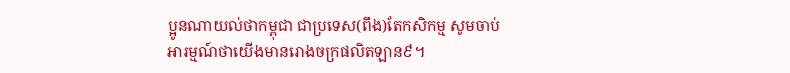ប្អូនណាយល់ថាកម្ពុជា ជាប្រទេស(ពឹង)តែកសិកម្ម សូមចាប់អារម្មណ៍ថាយើងមានរោងចក្រផលិតឡាន៩។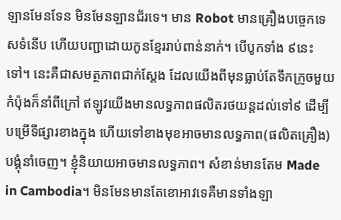ឡានមែនទែន មិនមែនឡានជ័រទេ។ មាន Robot មានគ្រឿងបច្ចេកទេសទំនើប ហើយបញ្ជាដោយកូនខ្មែររាប់ពាន់នាក់។ បើបូកទាំង ៩នេះទៅ។ នេះគឺជាសមត្ថភាពជាក់ស្ដែង ដែលយើងពីមុនធ្លាប់តែទឹកក្រូចមួយកំប៉ុងក៏នាំពីក្រៅ ឥឡូវយើងមានលទ្ធភាពផលិតរថយន្តដល់ទៅ៩ ដើម្បីបម្រើទីផ្សារខាងក្នុង ហើយទៅខាងមុខអាចមានលទ្ធភាព(ផលិតគ្រឿង)បង្គុំនាំចេញ។ ខ្ញុំនិយាយអាចមានលទ្ធភាព។ សំខាន់មានតែម Made in Cambodia។ មិនមែនមានតែខោអាវទេគឺមានទាំងឡា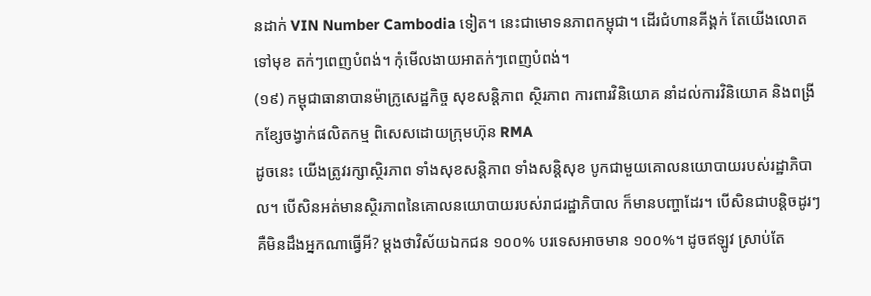នដាក់ VIN Number Cambodia ទៀត។ នេះជាមោទនភាពកម្ពុជា។ ដើរជំហានគីង្គក់ តែយើងលោតទៅមុខ តក់ៗពេញបំពង់។ កុំមើលងាយអាតក់ៗពេញបំពង់។
(១៩) កម្ពុជាធានាបានម៉ាក្រូសេដ្ឋកិច្ច សុខសន្តិភាព ស្ថិរភាព ការពារវិនិយោគ នាំដល់ការវិនិយោគ និងពង្រីកខ្សែចង្វាក់ផលិតកម្ម ពិសេសដោយក្រុមហ៊ុន RMA
ដូចនេះ យើងត្រូវរក្សាស្ថិរភាព ទាំងសុខសន្តិភាព ទាំងសន្តិសុខ បូកជាមួយគោលនយោបាយរបស់រដ្ឋាភិបាល។ បើសិនអត់មានស្ថិរភាពនៃគោលនយោបាយរបស់រាជរដ្ឋាភិបាល ក៏មានបញ្ហាដែរ។ បើសិនជាបន្តិចដូរៗ គឺមិនដឹងអ្នកណាធ្វើអី? ម្តងថាវិស័យឯកជន ១០០% បរទេសអាចមាន ១០០%។ ដូចឥឡូវ ស្រាប់តែ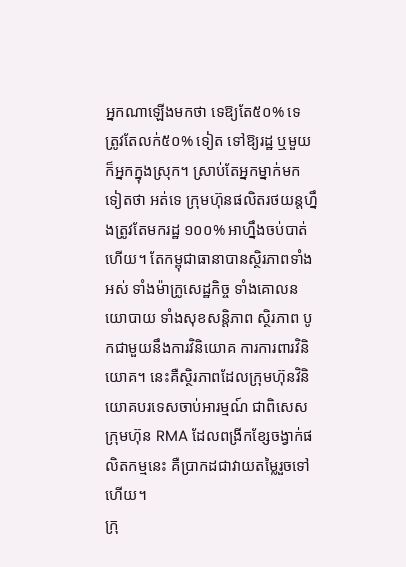អ្នកណាឡើងមកថា ទេឱ្យតែ៥០% ទេ ត្រូវតែលក់៥០% ទៀត ទៅឱ្យរដ្ឋ ឬមួយក៏អ្នកក្នុងស្រុក។ ស្រាប់តែអ្នកម្នាក់មកទៀតថា អត់ទេ ក្រុមហ៊ុនផលិតរថយន្តហ្នឹងត្រូវតែមករដ្ឋ ១០០% អាហ្នឹងចប់បាត់ហើយ។ តែកម្ពុជាធានាបានស្ថិរភាពទាំងអស់ ទាំងម៉ាក្រូសេដ្ឋកិច្ច ទាំងគោលនយោបាយ ទាំងសុខសន្តិភាព ស្ថិរភាព បូកជាមួយនឹងការវិនិយោគ ការការពារវិនិយោគ។ នេះគឺស្ថិរភាពដែលក្រុមហ៊ុនវិនិយោគបរទេសចាប់អារម្មណ៍ ជាពិសេសក្រុមហ៊ុន RMA ដែលពង្រីកខ្សែចង្វាក់ផលិតកម្មនេះ គឺប្រាកដជាវាយតម្លៃរួចទៅហើយ។
ក្រុ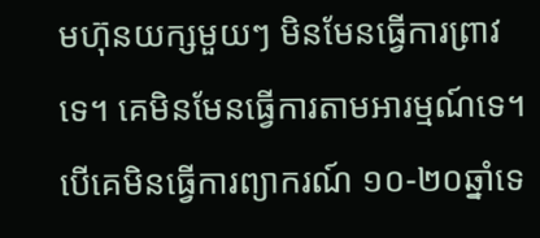មហ៊ុនយក្សមួយៗ មិនមែនធ្វើការព្រាវទេ។ គេមិនមែនធ្វើការតាមអារម្មណ៍ទេ។ បើគេមិនធ្វើការព្យាករណ៍ ១០-២០ឆ្នាំទេ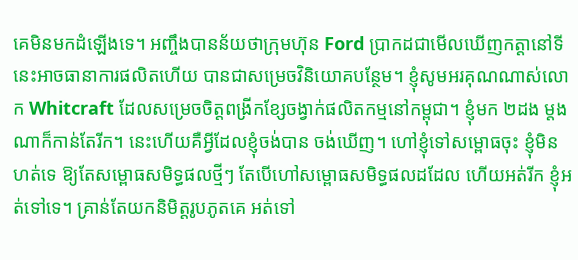គេមិនមកដំឡើងទេ។ អញ្ចឹងបានន័យថាក្រុមហ៊ុន Ford ប្រាកដជាមើលឃើញកត្តានៅទីនេះអាចធានាការផលិតហើយ បានជាសម្រេចវិនិយោគបន្ថែម។ ខ្ញុំសូមអរគុណណាស់លោក Whitcraft ដែលសម្រេចចិត្តពង្រីកខ្សែចង្វាក់ផលិតកម្មនៅកម្ពុជា។ ខ្ញុំមក ២ដង ម្តងណាក៏កាន់តែរីក។ នេះហើយគឺអ្វីដែលខ្ញុំចង់បាន ចង់ឃើញ។ ហៅខ្ញុំទៅសម្ពោធចុះ ខ្ញុំមិនហត់ទេ ឱ្យតែសម្ពោធសមិទ្ធផលថ្មីៗ តែបើហៅសម្ពោធសមិទ្ធផលដដែល ហើយអត់រីក ខ្ញុំអត់ទៅទេ។ គ្រាន់តែយកនិមិត្តរូបភូតគេ អត់ទៅ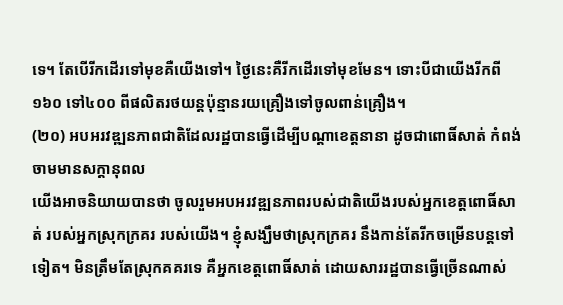ទេ។ តែបើរីកដើរទៅមុខគឺយើងទៅ។ ថ្ងៃនេះគឺរីកដើរទៅមុខមែន។ ទោះបីជាយើងរីកពី១៦០ ទៅ៤០០ ពីផលិតរថយន្តប៉ុន្មានរយគ្រឿងទៅចូលពាន់គ្រឿង។
(២០) អបអរវឌ្ឍនភាពជាតិដែលរដ្ឋបានធ្វើដើម្បីបណ្តាខេត្តនានា ដូចជាពោធិ៍សាត់ កំពង់ចាមមានសក្តានុពល
យើងអាចនិយាយបានថា ចូលរួមអបអរវឌ្ឍនភាពរបស់ជាតិយើងរបស់អ្នកខេត្តពោធិ៍សាត់ របស់អ្នកស្រុកក្រគរ របស់យើង។ ខ្ញុំសង្ឃឹមថាស្រុកក្រគរ នឹងកាន់តែរីកចម្រើនបន្តទៅទៀត។ មិនត្រឹមតែស្រុកគគរទេ គឺអ្នកខេត្តពោធិ៍សាត់ ដោយសាររដ្ឋបានធ្វើច្រើនណាស់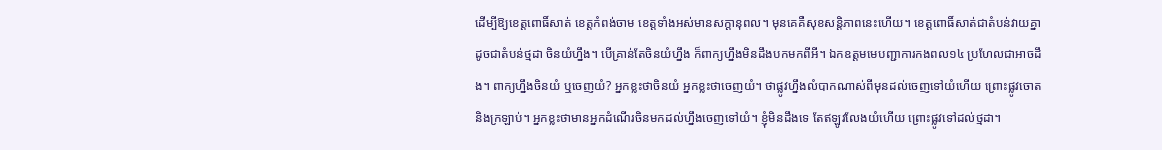ដើម្បីឱ្យខេត្តពោធិ៍សាត់ ខេត្តកំពង់ចាម ខេត្តទាំងអស់មានសក្តានុពល។ មុនគេគឺសុខសន្តិភាពនេះហើយ។ ខេត្តពោធិ៍សាត់ជាតំបន់វាយគ្នា ដូចជាតំបន់ថ្មដា ចិនយំហ្នឹង។ បើគ្រាន់តែចិនយំហ្នឹង ក៏ពាក្យហ្នឹងមិនដឹងបកមកពីអី។ ឯកឧត្តមមេបញ្ជាការកងពល១៤ ប្រហែលជាអាចដឹង។ ពាក្យហ្នឹងចិនយំ ឬចេញយំ? អ្នកខ្លះថាចិនយំ អ្នកខ្លះថាចេញយំ។ ថាផ្លូវហ្នឹងលំបាកណាស់ពីមុនដល់ចេញទៅយំហើយ ព្រោះផ្លូវចោតនិងក្រឡាប់។ អ្នកខ្លះថាមានអ្នកដំណើរចិនមកដល់ហ្នឹងចេញទៅយំ។ ខ្ញុំមិនដឹងទេ តែឥឡូវលែងយំហើយ ព្រោះផ្លូវទៅដល់ថ្មដា។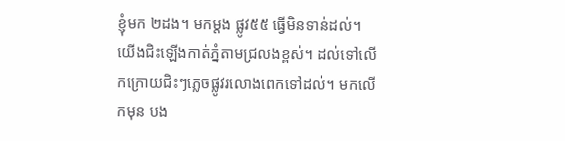ខ្ញុំមក ២ដង។ មកម្តង ផ្លូវ៥៥ ធ្វើមិនទាន់ដល់។ យើងជិះឡើងកាត់ភ្នំតាមជ្រលងខ្ពស់។ ដល់ទៅលើកក្រោយជិះៗភ្លេចផ្លូវរលោងពេកទៅដល់។ មកលើកមុន បង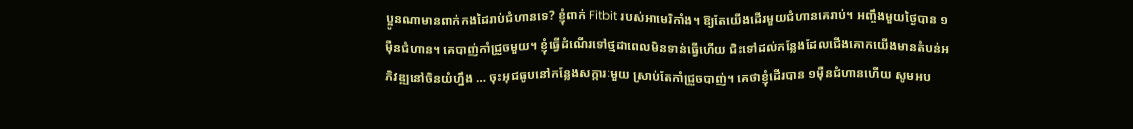ប្អូនណាមានពាក់កងដៃរាប់ជំហានទេ? ខ្ញុំពាក់ Fitbit របស់អាមេរិកាំង។ ឱ្យតែយើងដើរមួយជំហានគេរាប់។ អញ្ចឹងមួយថ្ងៃបាន ១ម៉ឺនជំហាន។ គេបាញ់កាំជ្រួចមួយ។ ខ្ញុំធ្វើដំណើរទៅថ្មដាពេលមិនទាន់ធ្វើហើយ ជិះទៅដល់កន្លែងដែលជើងគោកយើងមានតំបន់អភិវឌ្ឍនៅចិនយំហ្នឹង … ចុះអុជធូបនៅកន្លែងសក្ការៈមួយ ស្រាប់តែកាំជ្រួចបាញ់។ គេថាខ្ញុំដើរបាន ១ម៉ឺនជំហានហើយ សូមអប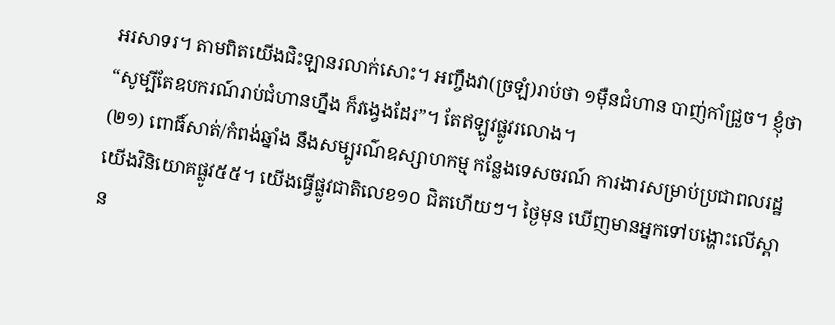អរសាទរ។ តាមពិតយើងជិះឡានរលាក់សោះ។ អញ្ចឹងវា(ច្រឡំ)រាប់ថា ១ម៉ឺនជំហាន បាញ់កាំជ្រួច។ ខ្ញុំថា “សូម្បីតែឧបករណ៍រាប់ជំហានហ្នឹង ក៏វង្វេងដែរ”។ តែឥឡូវផ្លូវរលោង។
(២១) ពោធិ៍សាត់/កំពង់ឆ្នាំង នឹងសម្បូរណ៌ឧស្សាហកម្ម កន្លែងទេសចរណ៍ ការងារសម្រាប់ប្រជាពលរដ្ឋ
យើងវិនិយោគផ្លូវ៥៥។ យើងធ្វើផ្លូវជាតិលេខ១០ ជិតហើយៗ។ ថ្ងៃមុន ឃើញមានអ្នកទៅបង្ហោះលើស្ពាន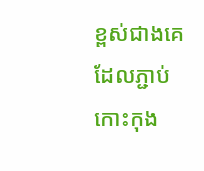ខ្ពស់ជាងគេ ដែលភ្ជាប់កោះកុង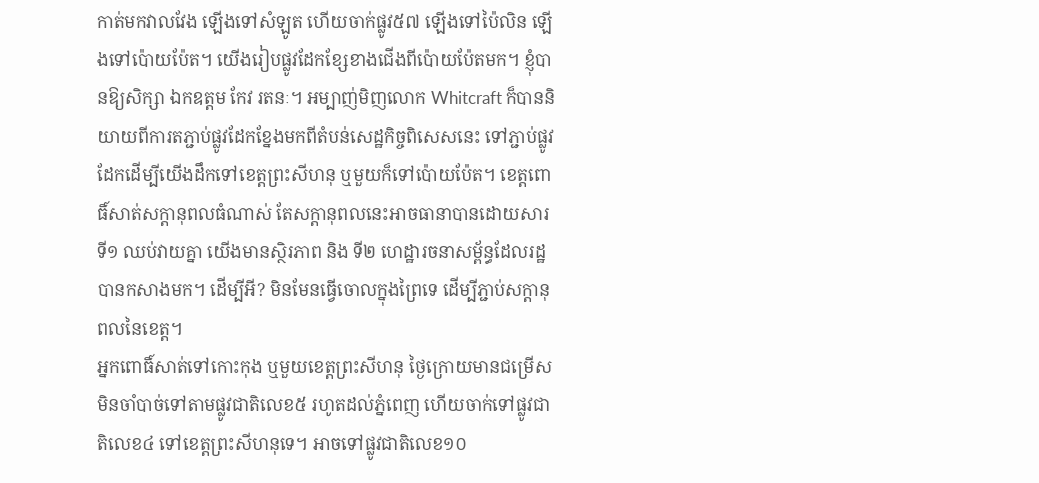កាត់មកវាលវែង ឡើងទៅសំឡូត ហើយចាក់ផ្លូវ៥៧ ឡើងទៅប៉ៃលិន ឡើងទៅប៉ោយប៉ែត។ យើងរៀបផ្លូវដែកខ្សែខាងជើងពីប៉ោយប៉ែតមក។ ខ្ញុំបានឱ្យសិក្សា ឯកឧត្តម កែវ រតនៈ។ អម្បាញ់មិញលោក Whitcraft ក៏បាននិយាយពីការតភ្ជាប់ផ្លូវដែកខ្នែងមកពីតំបន់សេដ្ឋកិច្ចពិសេសនេះ ទៅភ្ជាប់ផ្លូវដែកដើម្បីយើងដឹកទៅខេត្តព្រះសីហនុ ឬមួយក៏ទៅប៉ោយប៉ែត។ ខេត្តពោធិ៍សាត់សក្តានុពលធំណាស់ តែសក្តានុពលនេះអាចធានាបានដោយសារ ទី១ ឈប់វាយគ្នា យើងមានស្ថិរភាព និង ទី២ ហេដ្ឋារចនាសម្ព័ន្ធដែលរដ្ឋបានកសាងមក។ ដើម្បីអី? មិនមែនធ្វើចោលក្នុងព្រៃទេ ដើម្បីភ្ជាប់សក្តានុពលនៃខេត្ត។
អ្នកពោធិ៍សាត់ទៅកោះកុង ឬមួយខេត្តព្រះសីហនុ ថ្ងៃក្រោយមានជម្រើស មិនចាំបាច់ទៅតាមផ្លូវជាតិលេខ៥ រហូតដល់ភ្នំពេញ ហើយចាក់ទៅផ្លូវជាតិលេខ៤ ទៅខេត្តព្រះសីហនុទេ។ អាចទៅផ្លូវជាតិលេខ១០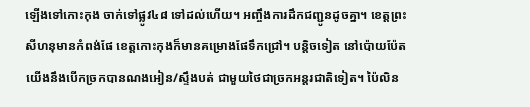ឡើងទៅកោះកុង ចាក់ទៅផ្លូវ៤៨ ទៅដល់ហើយ។ អញ្ចឹងការដឹកជញ្ជូនដូចគ្នា។ ខេត្តព្រះសីហនុមានកំពង់ផែ ខេត្តកោះកុងក៏មានគម្រោងផែទឹកជ្រៅ។ បន្តិចទៀត នៅប៉ោយប៉ែត យើងនឹងបើកច្រកបានណងអៀន/ស្ទឹងបត់ ជាមួយថៃជាច្រកអន្តរជាតិទៀត។ ប៉ៃលិន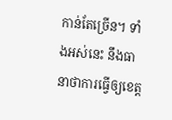កាន់តែច្រើន។ ទាំងអស់នេះ នឹងធានាថាការធ្វើឲ្យខេត្ត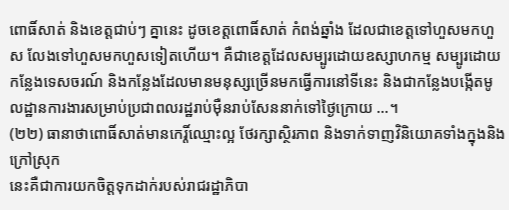ពោធិ៍សាត់ និងខេត្តជាប់ៗ គ្នានេះ ដូចខេត្តពោធិ៍សាត់ កំពង់ឆ្នាំង ដែលជាខេត្តទៅហួសមកហួស លែងទៅហួសមកហួសទៀតហើយ។ គឺជាខេត្តដែលសម្បូរដោយឧស្សាហកម្ម សម្បូរដោយកន្លែងទេសចរណ៍ និងកន្លែងដែលមានមនុស្សច្រើនមកធ្វើការនៅទីនេះ និងជាកន្លែងបង្កើតមូលដ្ឋានការងារសម្រាប់ប្រជាពលរដ្ឋរាប់ម៉ឺនរាប់សែននាក់ទៅថ្ងៃក្រោយ …។
(២២) ធានាថាពោធិ៍សាត់មានកេរ្តិ៍ឈ្មោះល្អ ថែរក្សាស្ថិរភាព និងទាក់ទាញវិនិយោគទាំងក្នុងនិងក្រៅស្រុក
នេះគឺជាការយកចិត្តទុកដាក់របស់រាជរដ្ឋាភិបា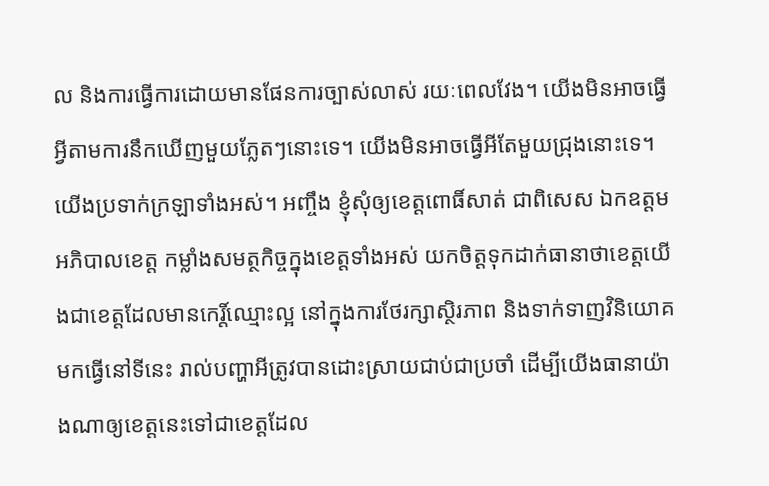ល និងការធ្វើការដោយមានផែនការច្បាស់លាស់ រយៈពេលវែង។ យើងមិនអាចធ្វើអ្វីតាមការនឹកឃើញមួយភ្លែតៗនោះទេ។ យើងមិនអាចធ្វើអីតែមួយជ្រុងនោះទេ។ យើងប្រទាក់ក្រឡាទាំងអស់។ អញ្ចឹង ខ្ញុំសុំឲ្យខេត្តពោធិ៍សាត់ ជាពិសេស ឯកឧត្តមអភិបាលខេត្ត កម្លាំងសមត្ថកិច្ចក្នុងខេត្តទាំងអស់ យកចិត្តទុកដាក់ធានាថាខេត្តយើងជាខេត្តដែលមានកេរិ៍្តឈ្មោះល្អ នៅក្នុងការថែរក្សាស្ថិរភាព និងទាក់ទាញវិនិយោគមកធ្វើនៅទីនេះ រាល់បញ្ហាអីត្រូវបានដោះស្រាយជាប់ជាប្រចាំ ដើម្បីយើងធានាយ៉ាងណាឲ្យខេត្តនេះទៅជាខេត្តដែល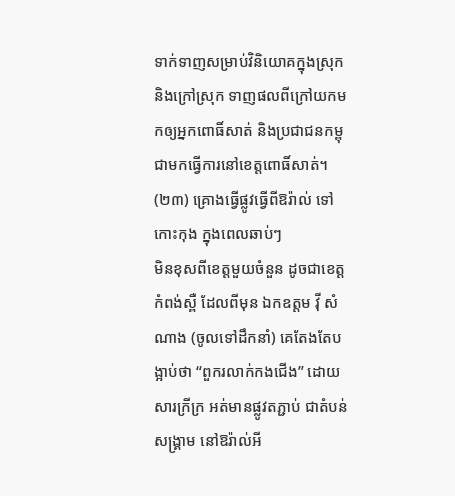ទាក់ទាញសម្រាប់វិនិយោគក្នុងស្រុក និងក្រៅស្រុក ទាញផលពីក្រៅយកមកឲ្យអ្នកពោធិ៍សាត់ និងប្រជាជនកម្ពុជាមកធ្វើការនៅខេត្តពោធិ៍សាត់។
(២៣) គ្រោងធ្វើផ្លូវធ្វើពីឱរ៉ាល់ ទៅកោះកុង ក្នុងពេលឆាប់ៗ
មិនខុសពីខេត្តមួយចំនួន ដូចជាខេត្តកំពង់ស្ពឺ ដែលពីមុន ឯកឧត្តម វ៉ី សំណាង (ចូលទៅដឹកនាំ) គេតែងតែបង្អាប់ថា “ពួករលាក់កងជើង” ដោយសារក្រីក្រ អត់មានផ្លូវតភ្ជាប់ ជាតំបន់សង្គ្រាម នៅឱរ៉ាល់អី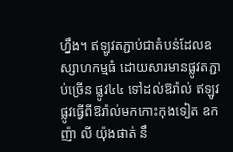ហ្នឹង។ ឥឡូវតភ្ជាប់ជាតំបន់ដែលឧស្សាហកម្មធំ ដោយសារមានផ្លូវតភ្ជាប់ច្រើន ផ្លូវ៤៤ ទៅដល់ឱរ៉ាល់ ឥឡូវផ្លូវធ្វើពីឱរ៉ាល់មកកោះកុងទៀត ឧកញ៉ា លី យ៉ុងផាត់ នឹ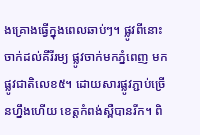ងគ្រោងធ្វើក្នុងពេលឆាប់ៗ។ ផ្លូវពីនោះចាក់ដល់គីរីរម្យ ផ្លូវចាក់មកភ្នំពេញ មកផ្លូវជាតិលេខ៥។ ដោយសារផ្លូវភ្ជាប់ច្រើនហ្នឹងហើយ ខេត្តកំពង់ស្ពឺបានរីក។ ពិ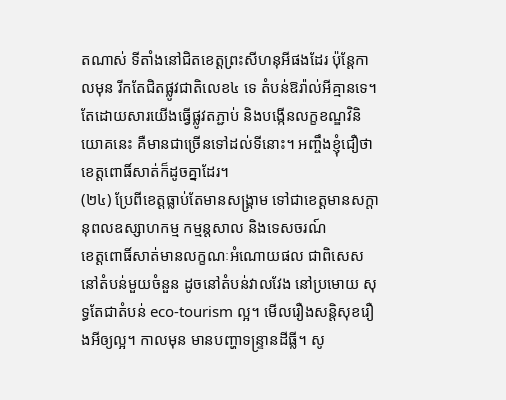តណាស់ ទីតាំងនៅជិតខេត្តព្រះសីហនុអីផងដែរ ប៉ុន្តែកាលមុន រីកតែជិតផ្លូវជាតិលេខ៤ ទេ តំបន់ឱរ៉ាល់អីគ្មានទេ។ តែដោយសារយើងធ្វើផ្លូវតភ្ជាប់ និងបង្កើនលក្ខខណ្ឌវិនិយោគនេះ គឺមានជាច្រើនទៅដល់ទីនោះ។ អញ្ចឹងខ្ញុំជឿថាខេត្តពោធិ៍សាត់ក៏ដូចគ្នាដែរ។
(២៤) ប្រែពីខេត្តធ្លាប់តែមានសង្គ្រាម ទៅជាខេត្តមានសក្តានុពលឧស្សាហកម្ម កម្មន្តសាល និងទេសចរណ៍
ខេត្តពោធិ៍សាត់មានលក្ខណៈអំណោយផល ជាពិសេសនៅតំបន់មួយចំនួន ដូចនៅតំបន់វាលវែង នៅប្រមោយ សុទ្ធតែជាតំបន់ eco-tourism ល្អ។ មើលរឿងសន្តិសុខរឿងអីឲ្យល្អ។ កាលមុន មានបញ្ហាទន្ទ្រានដីធ្លី។ សូ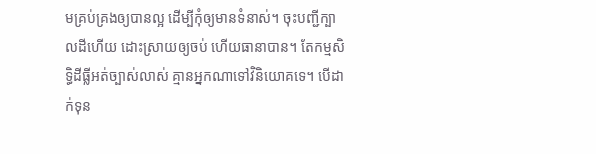មគ្រប់គ្រងឲ្យបានល្អ ដើម្បីកុំឲ្យមានទំនាស់។ ចុះបញ្ជីក្បាលដីហើយ ដោះស្រាយឲ្យចប់ ហើយធានាបាន។ តែកម្មសិទ្ធិដីធ្លីអត់ច្បាស់លាស់ គ្មានអ្នកណាទៅវិនិយោគទេ។ បើដាក់ទុន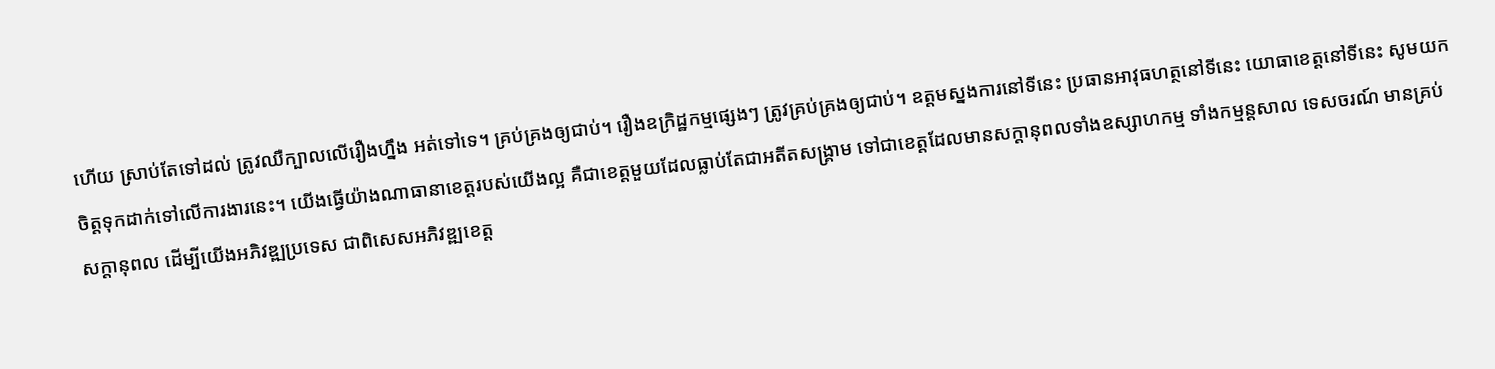ហើយ ស្រាប់តែទៅដល់ ត្រូវឈឺក្បាលលើរឿងហ្នឹង អត់ទៅទេ។ គ្រប់គ្រងឲ្យជាប់។ រឿងឧក្រិដ្ឋកម្មផ្សេងៗ ត្រូវគ្រប់គ្រងឲ្យជាប់។ ឧត្តមស្នងការនៅទីនេះ ប្រធានអាវុធហត្ថនៅទីនេះ យោធាខេត្តនៅទីនេះ សូមយកចិត្តទុកដាក់ទៅលើការងារនេះ។ យើងធ្វើយ៉ាងណាធានាខេត្តរបស់យើងល្អ គឺជាខេត្តមួយដែលធ្លាប់តែជាអតីតសង្គ្រាម ទៅជាខេត្តដែលមានសក្តានុពលទាំងឧស្សាហកម្ម ទាំងកម្មន្តសាល ទេសចរណ៍ មានគ្រប់សក្តានុពល ដើម្បីយើងអភិវឌ្ឍប្រទេស ជាពិសេសអភិវឌ្ឍខេត្ត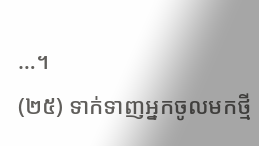…។
(២៥) ទាក់ទាញអ្នកចូលមកថ្មី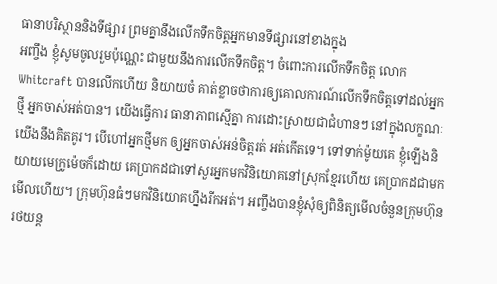ធានាបរិស្ថាននិងទីផ្សារ ព្រមគ្នានឹងលើកទឹកចិត្តអ្នកមានទីផ្សារនៅខាងក្នុង
អញ្ចឹង ខ្ញុំសូមចូលរួមប៉ុណ្ណេះ ជាមួយនឹងការលើកទឹកចិត្ត។ ចំពោះការលើកទឹកចិត្ត លោក Whitcraft បានលើកហើយ និយាយចំ គាត់ខ្លាចថាការឲ្យគោលការណ៍លើកទឹកចិត្តទៅដល់អ្នកថ្មី អ្នកចាស់អត់បាន។ យើងធ្វើការ ធានាភាពស្មើគ្នា ការដោះស្រាយជាជំហានៗ នៅក្នុងលក្ខណៈយើងនឹងគិតគូរ។ បើហៅអ្នកថ្មីមក ឲ្យអ្នកចាស់អន់ចិត្តរត់ អត់កើតទេ។ ទៅទាក់ម៉ូយគេ ខ្ញុំឡើងនិយាយមេក្រូម៉េចក៏ដោយ គេប្រាកដជាទៅសួរអ្នកមកវិនិយោគនៅស្រុកខ្មែរហើយ គេប្រាកដជាមកមើលហើយ។ ក្រុមហ៊ុនធំៗមកវិនិយោគហ្នឹងរីកអត់។ អញ្ចឹងបានខ្ញុំសុំឲ្យពិនិត្យមើលចំនួនក្រុមហ៊ុនរថយន្ត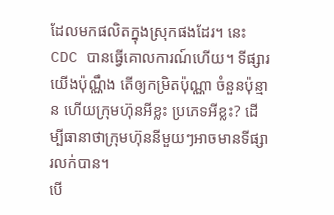ដែលមកផលិតក្នុងស្រុកផងដែរ។ នេះ CDC បានធ្វើគោលការណ៍ហើយ។ ទីផ្សារយើងប៉ុណ្ណឹង តើឲ្យកម្រិតប៉ុណ្ណា ចំនួនប៉ុន្មាន ហើយក្រុមហ៊ុនអីខ្លះ ប្រភេទអីខ្លះ? ដើម្បីធានាថាក្រុមហ៊ុននីមួយៗអាចមានទីផ្សារលក់បាន។
បើ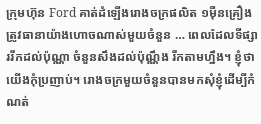ក្រុមហ៊ុន Ford គាត់ដំឡើងរោងចក្រផលិត ១ម៉ឺនគ្រឿង ត្រូវធានាយ៉ាងហោចណាស់មួយចំនួន … ពេលដែលទីផ្សាររីកដល់ប៉ុណ្ណា ចំនួនសឹងដល់ប៉ុណ្ណឹង រីកតាមហ្នឹង។ ខ្ញុំថាយើងកុំប្រញាប់។ រោងចក្រមួយចំនួនបានមកសុំខ្ញុំដើម្បីកំណត់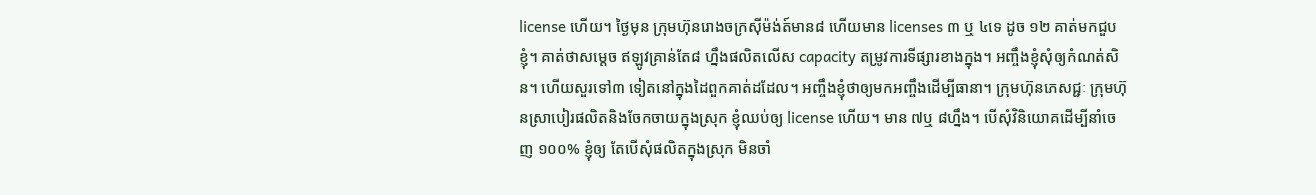license ហើយ។ ថ្ងៃមុន ក្រុមហ៊ុនរោងចក្រស៊ីម៉ង់ត៍មាន៨ ហើយមាន licenses ៣ ឬ ៤ទេ ដូច ១២ គាត់មកជួបខ្ញុំ។ គាត់ថាសម្តេច ឥឡូវគ្រាន់តែ៨ ហ្នឹងផលិតលើស capacity តម្រូវការទីផ្សារខាងក្នុង។ អញ្ចឹងខ្ញុំសុំឲ្យកំណត់សិន។ ហើយសួរទៅ៣ ទៀតនៅក្នុងដៃពួកគាត់ដដែល។ អញ្ចឹងខ្ញុំថាឲ្យមកអញ្ចឹងដើម្បីធានា។ ក្រុមហ៊ុនភេសជ្ជៈ ក្រុមហ៊ុនស្រាបៀរផលិតនិងចែកចាយក្នុងស្រុក ខ្ញុំឈប់ឲ្យ license ហើយ។ មាន ៧ឬ ៨ហ្នឹង។ បើសុំវិនិយោគដើម្បីនាំចេញ ១០០% ខ្ញុំឲ្យ តែបើសុំផលិតក្នុងស្រុក មិនចាំ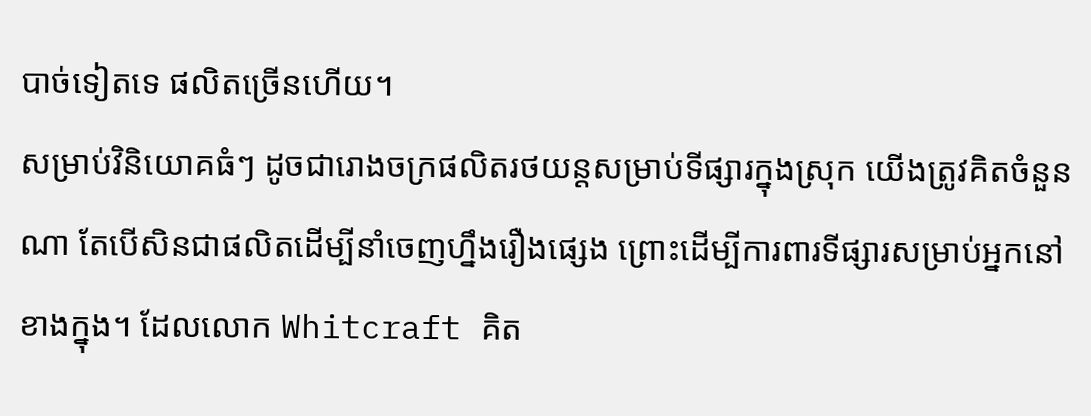បាច់ទៀតទេ ផលិតច្រើនហើយ។
សម្រាប់វិនិយោគធំៗ ដូចជារោងចក្រផលិតរថយន្តសម្រាប់ទីផ្សារក្នុងស្រុក យើងត្រូវគិតចំនួនណា តែបើសិនជាផលិតដើម្បីនាំចេញហ្នឹងរឿងផ្សេង ព្រោះដើម្បីការពារទីផ្សារសម្រាប់អ្នកនៅខាងក្នុង។ ដែលលោក Whitcraft គិត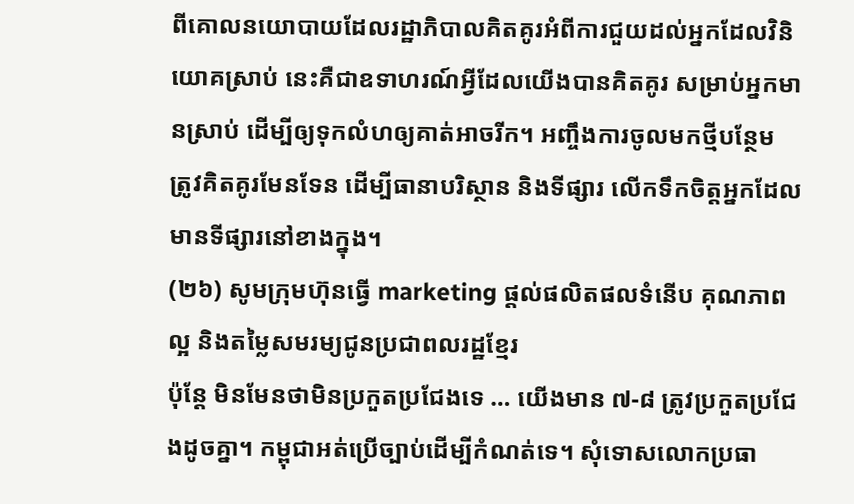ពីគោលនយោបាយដែលរដ្ឋាភិបាលគិតគូរអំពីការជួយដល់អ្នកដែលវិនិយោគស្រាប់ នេះគឺជាឧទាហរណ៍អ្វីដែលយើងបានគិតគូរ សម្រាប់អ្នកមានស្រាប់ ដើម្បីឲ្យទុកលំហឲ្យគាត់អាចរីក។ អញ្ចឹងការចូលមកថ្មីបន្ថែម ត្រូវគិតគូរមែនទែន ដើម្បីធានាបរិស្ថាន និងទីផ្សារ លើកទឹកចិត្តអ្នកដែលមានទីផ្សារនៅខាងក្នុង។
(២៦) សូមក្រុមហ៊ុនធ្វើ marketing ផ្តល់ផលិតផលទំនើប គុណភាពល្អ និងតម្លៃសមរម្យជូនប្រជាពលរដ្ឋខ្មែរ
ប៉ុន្តែ មិនមែនថាមិនប្រកួតប្រជែងទេ … យើងមាន ៧-៨ ត្រូវប្រកួតប្រជែងដូចគ្នា។ កម្ពុជាអត់ប្រើច្បាប់ដើម្បីកំណត់ទេ។ សុំទោសលោកប្រធា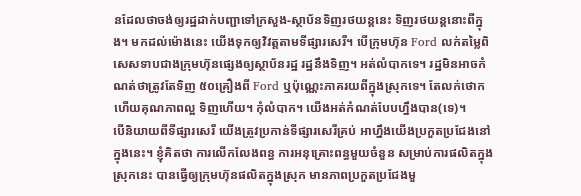នដែលថាចង់ឲ្យរដ្ឋដាក់បញ្ជាទៅក្រសួង-ស្ថាប័នទិញរថយន្តនេះ ទិញរថយន្តនោះពីក្នុង។ មកដល់ម៉ោងនេះ យើងទុកឲ្យវិវត្តតាមទីផ្សារសេរី។ បើក្រុមហ៊ុន Ford លក់តម្លៃពិសេសទាបជាងក្រុមហ៊ុនផ្សេងឲ្យស្ថាប័នរដ្ឋ រដ្ឋនឹងទិញ។ អត់លំបាកទេ។ រដ្ឋមិនអាចកំណត់ថាត្រូវតែទិញ ៥០គ្រឿងពី Ford ឬប៉ុណ្ណេះភាគរយពីក្នុងស្រុកទេ។ តែលក់ថោក ហើយគុណភាពល្អ ទិញហើយ។ កុំលំបាក។ យើងអត់កំណត់បែបហ្នឹងបាន(ទេ)។
បើនិយាយពីទីផ្សារសេរី យើងត្រូវប្រកាន់ទីផ្សារសេរីគ្រប់ អាហ្នឹងយើងប្រកួតប្រជែងនៅក្នុងនេះ។ ខ្ញុំគិតថា ការលើកលែងពន្ធ ការអនុគ្រោះពន្ធមួយចំនួន សម្រាប់ការផលិតក្នុងស្រុកនេះ បានធ្វើឲ្យក្រុមហ៊ុនផលិតក្នុងស្រុក មានភាពប្រកួតប្រជែងមួ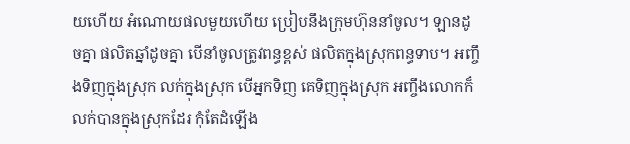យហើយ អំណោយផលមួយហើយ ប្រៀបនឹងក្រុមហ៊ុននាំចូល។ ឡានដូចគ្នា ផលិតឆ្នាំដូចគ្នា បើនាំចូលត្រូវពន្ធខ្ពស់ ផលិតក្នុងស្រុកពន្ធទាប។ អញ្ចឹងទិញក្នុងស្រុក លក់ក្នុងស្រុក បើអ្នកទិញ គេទិញក្នុងស្រុក អញ្ចឹងលោកក៏លក់បានក្នុងស្រុកដែរ កុំតែដំឡើង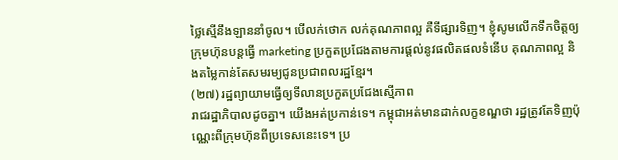ថ្លៃស្មើនឹងឡាននាំចូល។ បើលក់ថោក លក់គុណភាពល្អ គឺទីផ្សារទិញ។ ខ្ញុំសូមលើកទឹកចិត្តឲ្យក្រុមហ៊ុនបន្តធ្វើ marketing ប្រកួតប្រជែងតាមការផ្តល់នូវផលិតផលទំនើប គុណភាពល្អ និងតម្លៃកាន់តែសមរម្យជូនប្រជាពលរដ្ឋខ្មែរ។
(២៧) រដ្ឋព្យាយាមធ្វើឲ្យទីលានប្រកួតប្រជែងស្មើភាព
រាជរដ្ឋាភិបាលដូចគ្នា។ យើងអត់ប្រកាន់ទេ។ កម្ពុជាអត់មានដាក់លក្ខខណ្ឌថា រដ្ឋត្រូវតែទិញប៉ុណ្ណេះពីក្រុមហ៊ុនពីប្រទេសនេះទេ។ ប្រ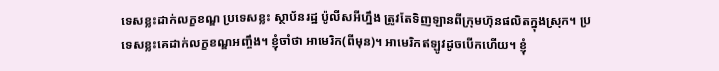ទេសខ្លះដាក់លក្ខខណ្ឌ ប្រទេសខ្លះ ស្ថាប័នរដ្ឋ ប៉ូលីសអីហ្នឹង ត្រូវតែទិញឡានពីក្រុមហ៊ុនផលិតក្នុងស្រុក។ ប្រទេសខ្លះគេដាក់លក្ខខណ្ឌអញ្ចឹង។ ខ្ញុំចាំថា អាមេរិក(ពីមុន)។ អាមេរិកឥឡូវដូចបើកហើយ។ ខ្ញុំ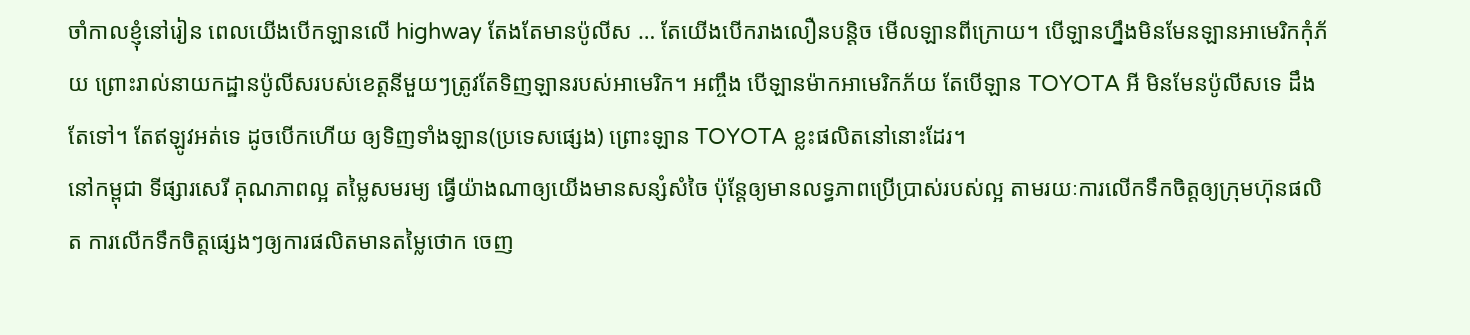ចាំកាលខ្ញុំនៅរៀន ពេលយើងបើកឡានលើ highway តែងតែមានប៉ូលីស … តែយើងបើករាងលឿនបន្តិច មើលឡានពីក្រោយ។ បើឡានហ្នឹងមិនមែនឡានអាមេរិកកុំភ័យ ព្រោះរាល់នាយកដ្ឋានប៉ូលីសរបស់ខេត្តនីមួយៗត្រូវតែទិញឡានរបស់អាមេរិក។ អញ្ចឹង បើឡានម៉ាកអាមេរិកភ័យ តែបើឡាន TOYOTA អី មិនមែនប៉ូលីសទេ ដឹងតែទៅ។ តែឥឡូវអត់ទេ ដូចបើកហើយ ឲ្យទិញទាំងឡាន(ប្រទេសផ្សេង) ព្រោះឡាន TOYOTA ខ្លះផលិតនៅនោះដែរ។
នៅកម្ពុជា ទីផ្សារសេរី គុណភាពល្អ តម្លៃសមរម្យ ធ្វើយ៉ាងណាឲ្យយើងមានសន្សំសំចៃ ប៉ុន្តែឲ្យមានលទ្ធភាពប្រើប្រាស់របស់ល្អ តាមរយៈការលើកទឹកចិត្តឲ្យក្រុមហ៊ុនផលិត ការលើកទឹកចិត្តផ្សេងៗឲ្យការផលិតមានតម្លៃថោក ចេញ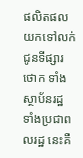ផលិតផលយកទៅលក់ជូនទីផ្សារថោក ទាំងស្ថាប័នរដ្ឋ ទាំងប្រជាពលរដ្ឋ នេះគឺ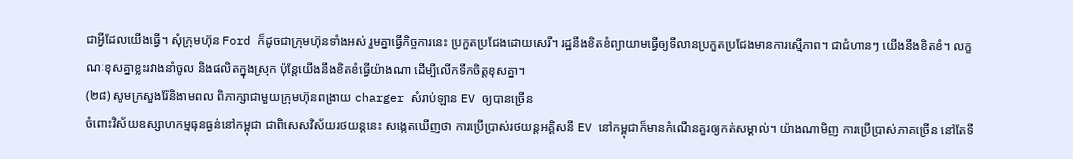ជាអ្វីដែលយើងធ្វើ។ សុំក្រុមហ៊ុន Ford ក៏ដូចជាក្រុមហ៊ុនទាំងអស់ រួមគ្នាធ្វើកិច្ចការនេះ ប្រកួតប្រជែងដោយសេរី។ រដ្ឋនឹងខិតខំព្យាយាមធ្វើឲ្យទីលានប្រកួតប្រជែងមានការស្មើភាព។ ជាជំហានៗ យើងនឹងខិតខំ។ លក្ខណៈខុសគ្នាខ្លះរវាងនាំចូល និងផលិតក្នុងស្រុក ប៉ុន្តែយើងនឹងខិតខំធ្វើយ៉ាងណា ដើម្បីលើកទឹកចិត្តខុសគ្នា។
(២៨) សូមក្រសួងរ៉ែនិងាមពល ពិភាក្សាជាមួយក្រុមហ៊ុនពង្រាយ charger សំរាប់ឡាន EV ឲ្យបានច្រើន
ចំពោះវិស័យឧស្សាហកម្មធុនធ្ងន់នៅកម្ពុជា ជាពិសេសវិស័យរថយន្តនេះ សង្កេតឃើញថា ការប្រើប្រាស់រថយន្តអគ្គិសនី EV នៅកម្ពុជាក៏មានកំណើនគួរឲ្យកត់សម្គាល់។ យ៉ាងណាមិញ ការប្រើប្រាស់ភាគច្រើន នៅតែទី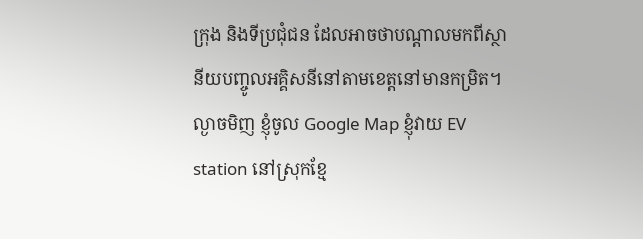ក្រុង និងទីប្រជុំជន ដែលអាចថាបណ្តាលមកពីស្ថានីយបញ្ចូលអគ្គិសនីនៅតាមខេត្តនៅមានកម្រិត។ ល្ងាចមិញ ខ្ញុំចូល Google Map ខ្ញុំវាយ EV station នៅស្រុកខ្មែ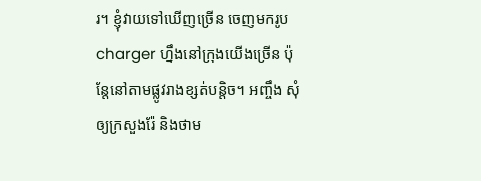រ។ ខ្ញុំវាយទៅឃើញច្រើន ចេញមករូប charger ហ្នឹងនៅក្រុងយើងច្រើន ប៉ុន្តែនៅតាមផ្លូវរាងខ្សត់បន្តិច។ អញ្ចឹង សុំឲ្យក្រសួងរ៉ែ និងថាម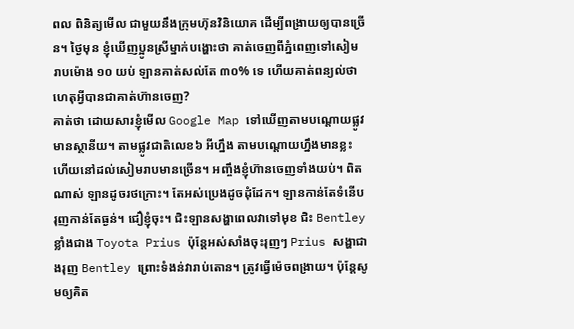ពល ពិនិត្យមើល ជាមួយនឹងក្រុមហ៊ុនវិនិយោគ ដើម្បីពង្រាយឲ្យបានច្រើន។ ថ្ងៃមុន ខ្ញុំឃើញប្អូនស្រីម្នាក់បង្ហោះថា គាត់ចេញពីភ្នំពេញទៅសៀម រាបម៉ោង ១០ យប់ ឡានគាត់សល់តែ ៣០% ទេ ហើយគាត់ពន្យល់ថា ហេតុអ្វីបានជាគាត់ហ៊ានចេញ?
គាត់ថា ដោយសារខ្ញុំមើល Google Map ទៅឃើញតាមបណ្តោយផ្លូវមានស្ថានីយ។ តាមផ្លូវជាតិលេខ៦ អីហ្នឹង តាមបណ្តោយហ្នឹងមានខ្លះ ហើយនៅដល់សៀមរាបមានច្រើន។ អញ្ចឹងខ្ញុំហ៊ានចេញទាំងយប់។ ពិតណាស់ ឡានដូចរថក្រោះ។ តែអស់ប្រេងដូចដុំដែក។ ឡានកាន់តែទំនើប រុញកាន់តែធ្ងន់។ ជឿខ្ញុំចុះ។ ជិះឡានសង្ហាពេលវាទៅមុខ ជិះ Bentley ខ្លាំងជាង Toyota Prius ប៉ុន្ដែអស់សាំងចុះរុញៗ Prius សង្ហាជាងរុញ Bentley ព្រោះទំងន់វារាប់តោន។ ត្រូវធ្វើម៉េចពង្រាយ។ ប៉ុន្ដែសូមឲ្យគិត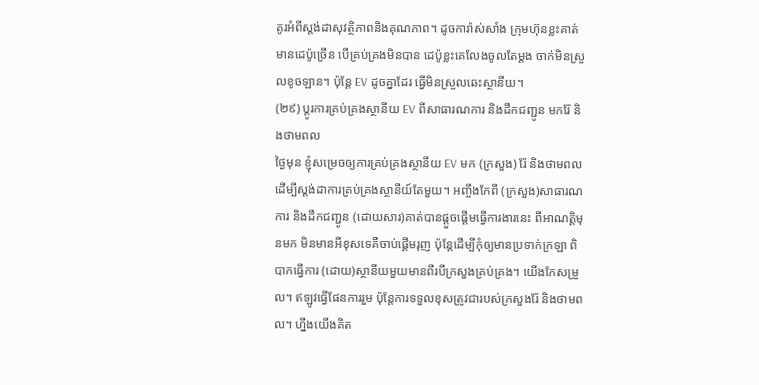គូរអំពីស្ដង់ដាសុវត្ថិភាពនិងគុណភាព។ ដូចការ៉ាស់សាំង ក្រុមហ៊ុនខ្លះគាត់មានដេប៉ូច្រើន បើគ្រប់គ្រងមិនបាន ដេប៉ូខ្លះគេលែងចូលតែម្ដង ចាក់មិនស្រួលខូចឡាន។ ប៉ុន្ដែ EV ដូចគ្នាដែរ ធ្វើមិនស្រួលឆេះស្ថានីយ។
(២៩) ប្តូរការគ្រប់គ្រងស្ថានីយ EV ពីសាធារណការ និងដឹកជញ្ជូន មករ៉ែ និងថាមពល
ថ្ងៃមុន ខ្ញុំសម្រេចឲ្យការគ្រប់គ្រងស្ថានីយ EV មក (ក្រសួង) រ៉ែ និងថាមពល ដើម្បីស្ដង់ដាការគ្រប់គ្រងស្ថានីយ៍តែមួយ។ អញ្ចឹងកែពី (ក្រសួង)សាធារណការ និងដឹកជញ្ជូន (ដោយសារ)គាត់បានផ្ដួចផ្ដើមធ្វើការងារនេះ ពីអាណត្ដិមុនមក មិនមានអីខុសទេគឺចាប់ផ្ដើមរុញ ប៉ុន្ដែដើម្បីកុំឲ្យមានប្រទាក់ក្រឡា ពិបាកធ្វើការ (ដោយ)ស្ថានីយមួយមានពីរបីក្រសួងគ្រប់គ្រង។ យើងកែសម្រួល។ ឥឡូវធ្វើផែនការរួម ប៉ុន្ដែការទទួលខុសត្រូវជារបស់ក្រសួងរ៉ែ និងថាមពល។ ហ្នឹងយើងគិត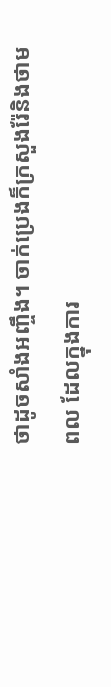ថាដូចសាំងអញ្ចឹង។ ចាក់ប្រេងក៏ក្រសួងរ៉ែនិងថាមពល ដែលក្នុងការ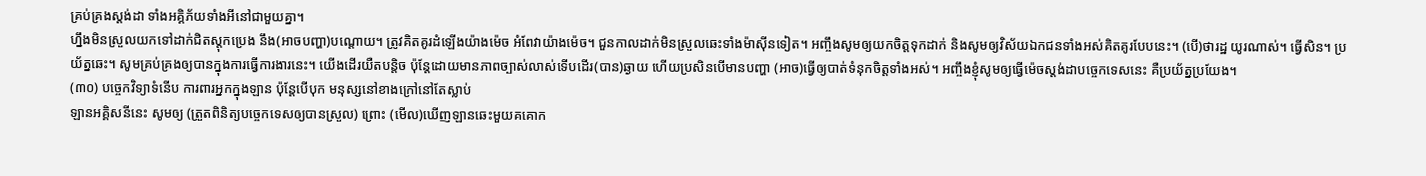គ្រប់គ្រងស្ដង់ដា ទាំងអគ្គិភ័យទាំងអីនៅជាមួយគ្នា។
ហ្នឹងមិនស្រួលយកទៅដាក់ជិតស្ដុកប្រេង នឹង(អាចបញ្ហា)បណ្ដោយ។ ត្រូវគិតគូរដំឡើងយ៉ាងម៉េច អំពែវាយ៉ាងម៉េច។ ជួនកាលដាក់មិនស្រួលឆេះទាំងម៉ាស៊ីនទៀត។ អញ្ចឹងសូមឲ្យយកចិត្តទុកដាក់ និងសូមឲ្យវិស័យឯកជនទាំងអស់គិតគូរបែបនេះ។ (បើ)ថារដ្ឋ យូរណាស់។ ធ្វើសិន។ ប្រយ័ត្នឆេះ។ សូមគ្រប់គ្រងឲ្យបានក្នុងការធ្វើការងារនេះ។ យើងដើរយឺតបន្ដិច ប៉ុន្ដែដោយមានភាពច្បាស់លាស់ទើបដើរ(បាន)ឆ្ងាយ ហើយប្រសិនបើមានបញ្ហា (អាច)ធ្វើឲ្យបាត់ទំនុកចិត្តទាំងអស់។ អញ្ចឹងខ្ញុំសូមឲ្យធ្វើម៉េចស្ដង់ដាបច្ចេកទេសនេះ គឺប្រយ័ត្នប្រយែង។
(៣០) បច្ចេកវិទ្យាទំនើប ការពារអ្នកក្នុងឡាន ប៉ុន្ដែបើបុក មនុស្សនៅខាងក្រៅនៅតែស្លាប់
ឡានអគ្គិសនីនេះ សូមឲ្យ (ត្រួតពិនិត្យបច្ចេកទេសឲ្យបានស្រួល) ព្រោះ (មើល)ឃើញឡានឆេះមួយគគោក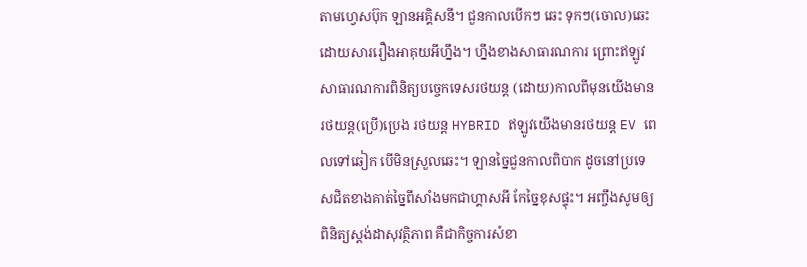តាមហ្វេសប៊ុក ឡានអគ្គិសនី។ ជួនកាលបើកៗ ឆេះ ទុកៗ(ចោល)ឆេះ ដោយសាររឿងអាគុយអីហ្នឹង។ ហ្នឹងខាងសាធារណការ ព្រោះឥឡូវសាធារណការពិនិត្យបច្ចេកទេសរថយន្ដ (ដោយ)កាលពីមុនយើងមានរថយន្ដ(ប្រើ)ប្រេង រថយន្ដ HYBRID ឥឡូវយើងមានរថយន្ដ EV ពេលទៅឆៀក បើមិនស្រួលឆេះ។ ឡានច្នៃជួនកាលពិបាក ដូចនៅប្រទេសជិតខាងគាត់ច្នៃពីសាំងមកជាហ្គាសអី កែច្នៃខុសផ្ទុះ។ អញ្ចឹងសូមឲ្យពិនិត្យស្ដង់ដាសុវត្ថិភាព គឺជាកិច្ចការសំខា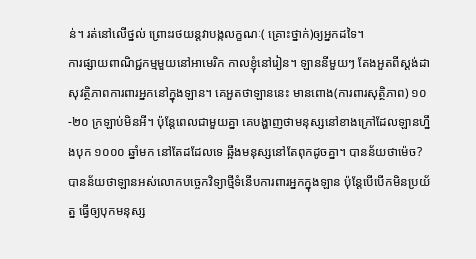ន់។ រត់នៅលើថ្នល់ ព្រោះរថយន្ដវាបង្កលក្ខណៈ( គ្រោះថ្នាក់)ឲ្យអ្នកដទៃ។
ការផ្សាយពាណិជ្ជកម្មមួយនៅអាមេរិក កាលខ្ញុំនៅរៀន។ ឡាននីមួយៗ តែងអួតពីស្ដង់ដាសុវត្ថិភាពការពារអ្នកនៅក្នុងឡាន។ គេអួតថាឡាននេះ មានពោង(ការពារសុត្ថិភាព) ១០-២០ ក្រឡាប់មិនអី។ ប៉ុន្ដែពេលជាមួយគ្នា គេបង្ហាញថាមនុស្សនៅខាងក្រៅដែលឡានហ្នឹងបុក ១០០០ ឆ្នាំមក នៅតែដដែលទេ ឆ្អឹងមនុស្សនៅតែពុកដូចគ្នា។ បានន័យថាម៉េច? បានន័យថាឡានអស់លោកបច្ចេកវិទ្យាថ្មីទំនើបការពារអ្នកក្នុងឡាន ប៉ុន្ដែបើបើកមិនប្រយ័ត្ន ធ្វើឲ្យបុកមនុស្ស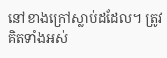នៅខាងក្រៅស្លាប់ដដែល។ ត្រូវគិតទាំងអស់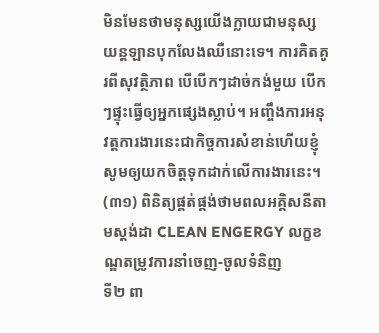មិនមែនថាមនុស្សយើងក្លាយជាមនុស្សយន្ដឡានបុកលែងឈឺនោះទេ។ ការគិតគូរពីសុវត្ថិភាព បើបើកៗដាច់កង់មួយ បើកៗផ្ទុះធ្វើឲ្យអ្នកផ្សេងស្លាប់។ អញ្ចឹងការអនុវត្ដការងារនេះជាកិច្ចការសំខាន់ហើយខ្ញុំសូមឲ្យយកចិត្តទុកដាក់លើការងារនេះ។
(៣១) ពិនិត្យផ្គត់ផ្គង់ថាមពលអគ្គិសនីតាមស្ដង់ដា CLEAN ENGERGY លក្ខខណ្ឌតម្រូវការនាំចេញ-ចូលទំនិញ
ទី២ ពា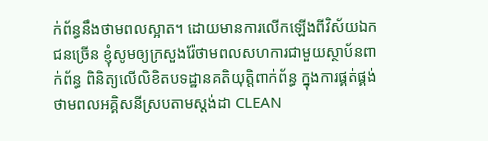ក់ព័ន្ធនឹងថាមពលស្អាត។ ដោយមានការលើកឡើងពីវិស័យឯកជនច្រើន ខ្ញុំសូមឲ្យក្រសួងរ៉ែថាមពលសហការជាមួយស្ថាប័នពាក់ព័ន្ធ ពិនិត្យលើលិខិតបទដ្ឋានគតិយុត្ដិពាក់ព័ន្ធ ក្នុងការផ្គត់ផ្គង់ថាមពលអគ្គិសនីស្របតាមស្ដង់ដា CLEAN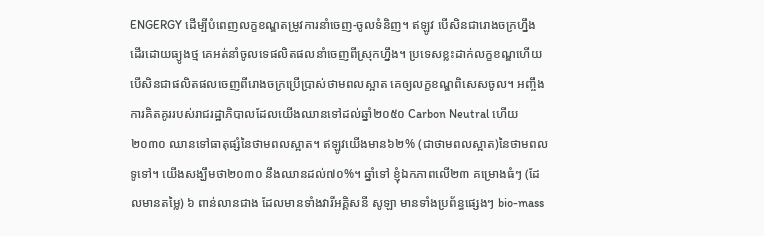ENGERGY ដើម្បីបំពេញលក្ខខណ្ឌតម្រូវការនាំចេញ-ចូលទំនិញ។ ឥឡូវ បើសិនជារោងចក្រហ្នឹង ដើរដោយធ្យូងថ្ម គេអត់នាំចូលទេផលិតផលនាំចេញពីស្រុកហ្នឹង។ ប្រទេសខ្លះដាក់លក្ខខណ្ឌហើយ បើសិនជាផលិតផលចេញពីរោងចក្រប្រើប្រាស់ថាមពលស្អាត គេឲ្យលក្ខខណ្ឌពិសេសចូល។ អញ្ចឹងការគិតគូររបស់រាជរដ្ឋាភិបាលដែលយើងឈានទៅដល់ឆ្នាំ២០៥០ Carbon Neutral ហើយ ២០៣០ ឈានទៅធាតុផ្សំនៃថាមពលស្អាត។ ឥឡូវយើងមាន៦២% (ជាថាមពលស្អាត)នៃថាមពលទូទៅ។ យើងសង្ឃឹមថា២០៣០ នឹងឈានដល់៧០%។ ឆ្នាំទៅ ខ្ញុំឯកភាពលើ២៣ គម្រោងធំៗ (ដែលមានតម្លៃ) ៦ ពាន់លានជាង ដែលមានទាំងវារីអគ្គិសនី សូឡា មានទាំងប្រព័ន្ធផ្សេងៗ bio-mass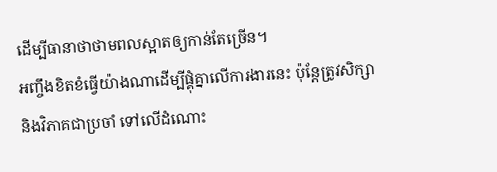ដើម្បីធានាថាថាមពលស្អាតឲ្យកាន់តែច្រើន។
អញ្ចឹងខិតខំធ្វើយ៉ាងណាដើម្បីផ្គុំគ្នាលើការងារនេះ ប៉ុន្ដែត្រូវសិក្សា និងវិភាគជាប្រចាំ ទៅលើដំណោះ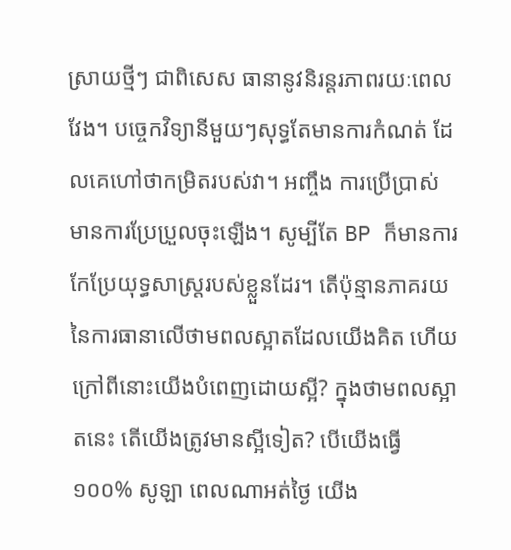ស្រាយថ្មីៗ ជាពិសេស ធានានូវនិរន្ដរភាពរយៈពេលវែង។ បច្ចេកវិទ្យានីមួយៗសុទ្ធតែមានការកំណត់ ដែលគេហៅថាកម្រិតរបស់វា។ អញ្ចឹង ការប្រើប្រាស់មានការប្រែប្រួលចុះឡើង។ សូម្បីតែ BP ក៏មានការកែប្រែយុទ្ធសាស្ដ្ររបស់ខ្លួនដែរ។ តើប៉ុន្មានភាគរយនៃការធានាលើថាមពលស្អាតដែលយើងគិត ហើយក្រៅពីនោះយើងបំពេញដោយស្អី? ក្នុងថាមពលស្អាតនេះ តើយើងត្រូវមានស្អីទៀត? បើយើងធ្វើ ១០០% សូឡា ពេលណាអត់ថ្ងៃ យើង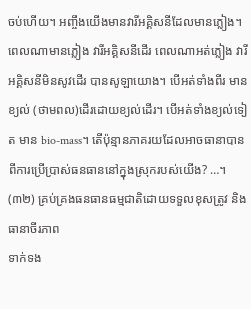ចប់ហើយ។ អញ្ចឹងយើងមានវារីអគ្គិសនីដែលមានភ្លៀង។ ពេលណាមានភ្លៀង វារីអគ្គិសនីដើរ ពេលណាអត់ភ្លៀង វារីអគ្គិសនីមិនសូវដើរ បានសូឡាយោង។ បើអត់ទាំងពីរ មានខ្យល់ (ថាមពល)ដើរដោយខ្យល់ដើរ។ បើអត់ទាំងខ្យល់ទៀត មាន bio-mass។ តើប៉ុន្មានភាគរយដែលអាចធានាបានពីការប្រើប្រាស់ធនធាននៅក្នុងស្រុករបស់យើង? …។
(៣២) គ្រប់គ្រងធនធានធម្មជាតិដោយទទួលខុសត្រូវ និងធានាចីរភាព
ទាក់ទង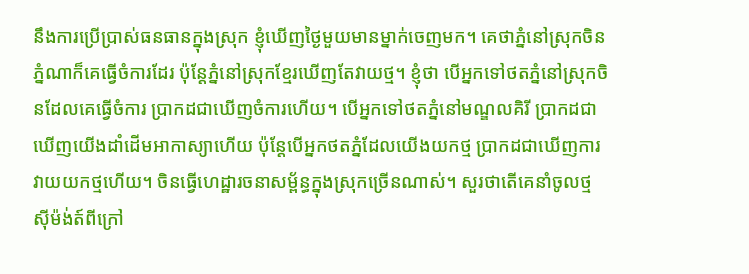នឹងការប្រើប្រាស់ធនធានក្នុងស្រុក ខ្ញុំឃើញថ្ងៃមួយមានម្នាក់ចេញមក។ គេថាភ្នំនៅស្រុកចិន ភ្នំណាក៏គេធ្វើចំការដែរ ប៉ុន្ដែភ្នំនៅស្រុកខ្មែរឃើញតែវាយថ្ម។ ខ្ញុំថា បើអ្នកទៅថតភ្នំនៅស្រុកចិនដែលគេធ្វើចំការ ប្រាកដជាឃើញចំការហើយ។ បើអ្នកទៅថតភ្នំនៅមណ្ឌលគិរី ប្រាកដជាឃើញយើងដាំដើមអាកាស្យាហើយ ប៉ុន្ដែបើអ្នកថតភ្នំដែលយើងយកថ្ម ប្រាកដជាឃើញការវាយយកថ្មហើយ។ ចិនធ្វើហេដ្ឋារចនាសម្ព័ន្ធក្នុងស្រុកច្រើនណាស់។ សួរថាតើគេនាំចូលថ្ម ស៊ីម៉ង់ត៍ពីក្រៅ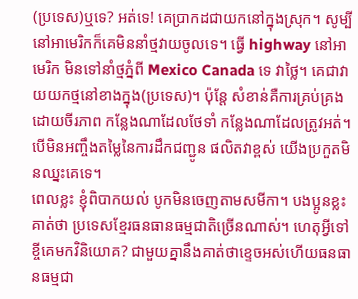(ប្រទេស)ឬទេ? អត់ទេ! គេប្រាកដជាយកនៅក្នុងស្រុក។ សូម្បីនៅអាមេរិកក៏គេមិននាំថ្មវាយចូលទេ។ ធ្វើ highway នៅអាមេរិក មិនទៅនាំថ្មភ្នំពី Mexico Canada ទេ វាថ្លៃ។ គេជាវាយយកថ្មនៅខាងក្នុង(ប្រទេស)។ ប៉ុន្ដែ សំខាន់គឺការគ្រប់គ្រងដោយចីរភាព កន្លែងណាដែលថែទាំ កន្លែងណាដែលត្រូវអត់។ បើមិនអញ្ចឹងតម្លៃនៃការដឹកជញ្ជូន ផលិតវាខ្ពស់ យើងប្រកួតមិនឈ្នះគេទេ។
ពេលខ្លះ ខ្ញុំពិបាកយល់ បូកមិនចេញតាមសមីកា។ បងប្អូនខ្លះគាត់ថា ប្រទេសខ្មែរធនធានធម្មជាតិច្រើនណាស់។ ហេតុអ្វីទៅខ្ចីគេមកវិនិយោគ? ជាមួយគ្នានឹងគាត់ថាខ្ទេចអស់ហើយធនធានធម្មជា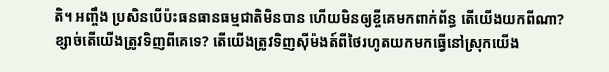តិ។ អញ្ចឹង ប្រសិនបើប៉ះធនធានធម្មជាតិមិនបាន ហើយមិនឲ្យខ្ចីគេមកពាក់ព័ន្ធ តើយើងយកពីណា? ខ្សាច់តើយើងត្រូវទិញពីគេទេ? តើយើងត្រូវទិញស៊ីម៉ងត៍ពីថៃរហូតយកមកធ្វើនៅស្រុកយើង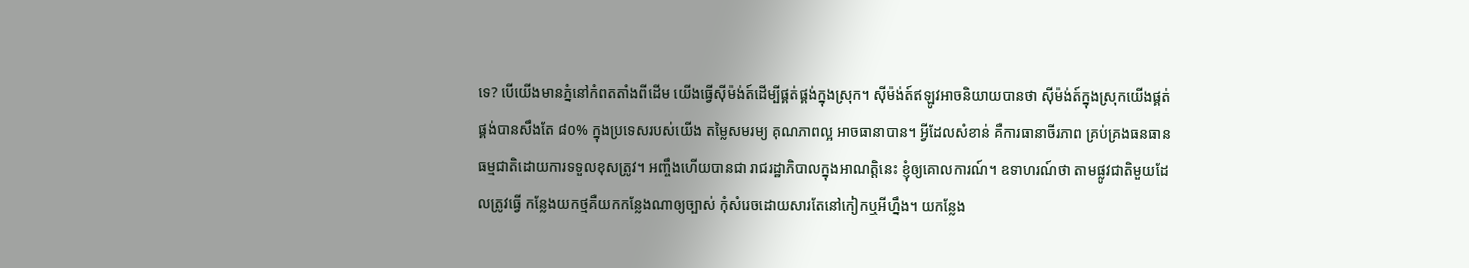ទេ? បើយើងមានភ្នំនៅកំពតតាំងពីដើម យើងធ្វើស៊ីម៉ង់ត៍ដើម្បីផ្គត់ផ្គង់ក្នុងស្រុក។ ស៊ីម៉ង់ត៍ឥឡូវអាចនិយាយបានថា ស៊ីម៉ង់ត៍ក្នុងស្រុកយើងផ្គត់ផ្គង់បានសឹងតែ ៨០% ក្នុងប្រទេសរបស់យើង តម្លៃសមរម្យ គុណភាពល្អ អាចធានាបាន។ អ្វីដែលសំខាន់ គឺការធានាចីរភាព គ្រប់គ្រងធនធានធម្មជាតិដោយការទទួលខុសត្រូវ។ អញ្ចឹងហើយបានជា រាជរដ្ឋាភិបាលក្នុងអាណត្ដិនេះ ខ្ញុំឲ្យគោលការណ៍។ ឧទាហរណ៍ថា តាមផ្លូវជាតិមួយដែលត្រូវធ្វើ កន្លែងយកថ្មគឺយកកន្លែងណាឲ្យច្បាស់ កុំសំរេចដោយសារតែនៅកៀកឬអីហ្នឹង។ យកន្លែង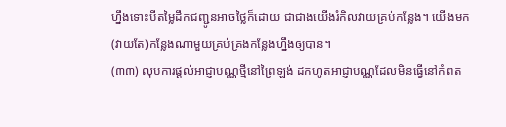ហ្នឹងទោះបីតម្លៃដឹកជញ្ជូនអាចថ្លៃក៏ដោយ ជាជាងយើងរំកិលវាយគ្រប់កន្លែង។ យើងមក(វាយតែ)កន្លែងណាមួយគ្រប់គ្រងកន្លែងហ្នឹងឲ្យបាន។
(៣៣) លុបការផ្ដល់អាជ្ញាបណ្ណថ្មីនៅព្រៃឡង់ ដកហូតអាជ្ញាបណ្ណដែលមិនធ្វើនៅកំពត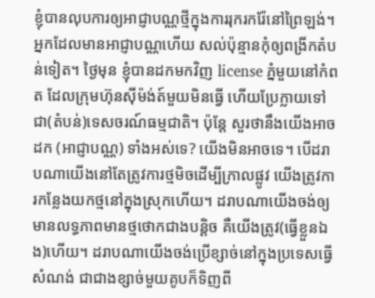ខ្ញុំបានលុបការឲ្យអាជ្ញាបណ្ណថ្មីក្នុងការរុករករ៉ែនៅព្រៃឡង់។ អ្នកដែលមានអាជ្ញាបណ្ណហើយ សល់ប៉ុន្មានកុំឲ្យពង្រីកតំបន់ទៀត។ ថ្ងៃមុន ខ្ញុំបានដកមកវិញ license ភ្នំមួយនៅកំពត ដែលក្រុមហ៊ុនស៊ីម៉ង់ត៍មួយមិនធ្វើ ហើយប្រែក្លាយទៅជា(តំបន់)ទេសចរណ៍ធម្មជាតិ។ ប៉ុន្ដែ សួរថានឹងយើងអាចដក (អាជ្ញាបណ្ណ) ទាំងអស់ទេ? យើងមិនអាចទេ។ បើដរាបណាយើងនៅតែត្រូវការថ្មមិចដើម្បីក្រាលផ្លូវ យើងត្រូវការកន្លែងយកថ្មនៅក្នុងស្រុកហើយ។ ដរាបណាយើងចង់ឲ្យមានលទ្ធភាពមានថ្មថោកជាងបន្ដិច គឺយើងត្រូវ(ធ្វើខ្លួនឯង)ហើយ។ ដរាបណាយើងចង់ប្រើខ្សាច់នៅក្នុងប្រទេសធ្វើសំណង់ ជាជាងខ្សាច់មួយគូបក៏ទិញពី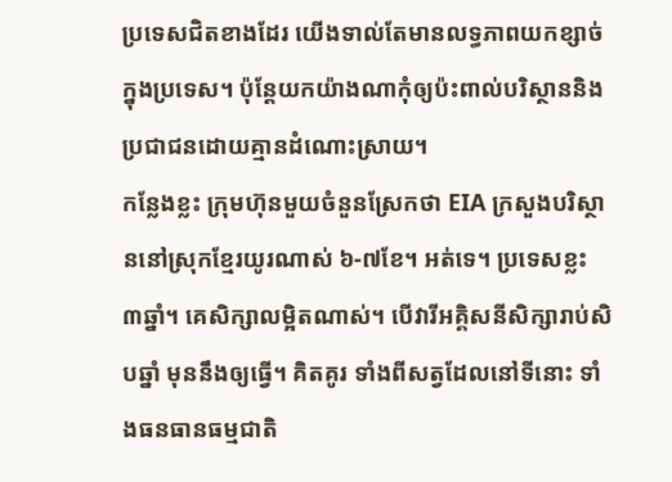ប្រទេសជិតខាងដែរ យើងទាល់តែមានលទ្ធភាពយកខ្សាច់ក្នុងប្រទេស។ ប៉ុន្ដែយកយ៉ាងណាកុំឲ្យប៉ះពាល់បរិស្ថាននិងប្រជាជនដោយគ្មានដំណោះស្រាយ។
កន្លែងខ្លះ ក្រុមហ៊ុនមួយចំនួនស្រែកថា EIA ក្រសួងបរិស្ថាននៅស្រុកខ្មែរយូរណាស់ ៦-៧ខែ។ អត់ទេ។ ប្រទេសខ្លះ ៣ឆ្នាំ។ គេសិក្សាលម្អិតណាស់។ បើវារីអគ្គិសនីសិក្សារាប់សិបឆ្នាំ មុននឹងឲ្យធ្វើ។ គិតគូរ ទាំងពីសត្វដែលនៅទីនោះ ទាំងធនធានធម្មជាតិ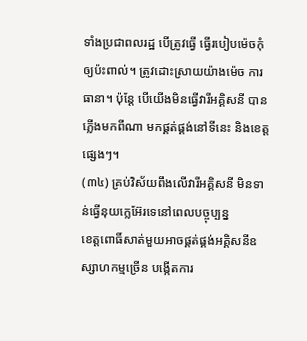ទាំងប្រជាពលរដ្ឋ បើត្រូវធ្វើ ធ្វើរបៀបម៉េចកុំឲ្យប៉ះពាល់។ ត្រូវដោះស្រាយយ៉ាងម៉េច ការធានា។ ប៉ុន្ដែ បើយើងមិនធ្វើវារីអគ្គិសនី បានភ្លើងមកពីណា មកផ្គត់ផ្គង់នៅទីនេះ និងខេត្តផ្សេងៗ។
(៣៤) គ្រប់វិស័យពឹងលើវារីអគ្គិសនី មិនទាន់ធ្វើនុយក្លេអ៊ែរទេនៅពេលបច្ចុប្បន្ន
ខេត្តពោធិ៍សាត់មួយអាចផ្គត់ផ្គង់អគ្គិសនីឧស្សាហកម្មច្រើន បង្កើតការ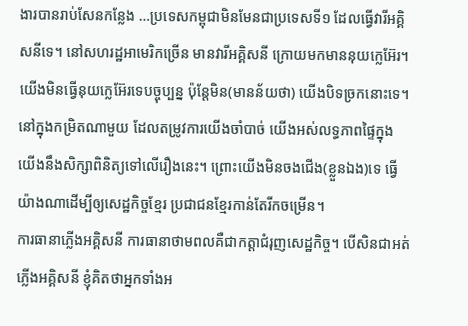ងារបានរាប់សែនកន្លែង …ប្រទេសកម្ពុជាមិនមែនជាប្រទេសទី១ ដែលធ្វើវារីអគ្គិសនីទេ។ នៅសហរដ្ឋអាមេរិកច្រើន មានវារីអគ្គិសនី ក្រោយមកមាននុយក្លេអ៊ែរ។ យើងមិនធ្វើនុយក្លេអ៊ែរទេបច្ចុប្បន្ន ប៉ុន្ដែមិន(មានន័យថា) យើងបិទច្រកនោះទេ។ នៅក្នុងកម្រិតណាមួយ ដែលតម្រូវការយើងចាំបាច់ យើងអស់លទ្ធភាពផ្ទៃក្នុង យើងនឹងសិក្សាពិនិត្យទៅលើរឿងនេះ។ ព្រោះយើងមិនចងជើង(ខ្លួនឯង)ទេ ធ្វើយ៉ាងណាដើម្បីឲ្យសេដ្ឋកិច្ចខ្មែរ ប្រជាជនខ្មែរកាន់តែរីកចម្រើន។
ការធានាភ្លើងអគ្គិសនី ការធានាថាមពលគឺជាកត្តាជំរុញសេដ្ឋកិច្ច។ បើសិនជាអត់ភ្លើងអគ្គិសនី ខ្ញុំគិតថាអ្នកទាំងអ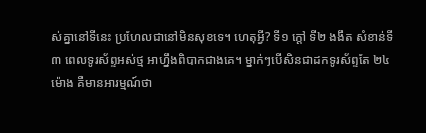ស់គ្នានៅទីនេះ ប្រហែលជានៅមិនសុខទេ។ ហេតុអ្វី? ទី១ ក្តៅ ទី២ ងងឹត សំខាន់ទី៣ ពេលទូរស័ព្ទអស់ថ្ម អាហ្នឹងពិបាកជាងគេ។ ម្នាក់ៗបើសិនជាដកទូរស័ព្ទតែ ២៤ ម៉ោង គឺមានអារម្មណ៍ថា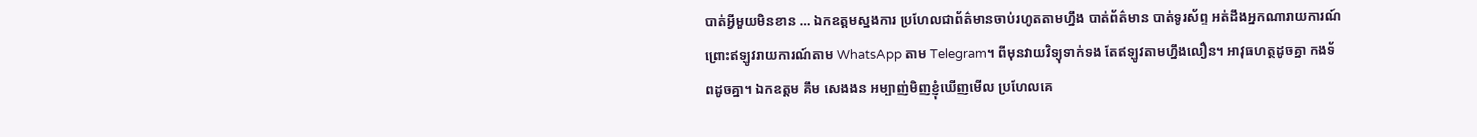បាត់អ្វីមួយមិនខាន … ឯកឧត្តមស្នងការ ប្រហែលជាព័ត៌មានចាប់រហូតតាមហ្នឹង បាត់ព័ត៌មាន បាត់ទូរស័ព្ទ អត់ដឹងអ្នកណារាយការណ៍ ព្រោះឥឡូវរាយការណ៍តាម WhatsApp តាម Telegram។ ពីមុនវាយវិទ្យុទាក់ទង តែឥឡូវតាមហ្នឹងលឿន។ អាវុធហត្ថដូចគ្នា កងទ័ពដូចគ្នា។ ឯកឧត្តម គឹម សេងងន អម្បាញ់មិញខ្ញុំឃើញមើល ប្រហែលគេ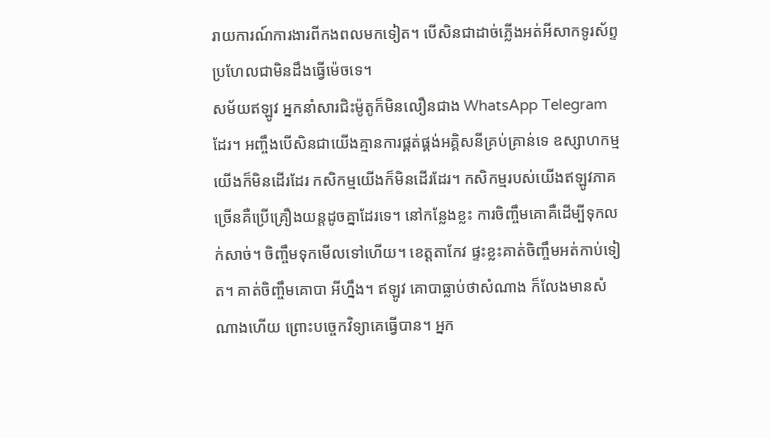រាយការណ៍ការងារពីកងពលមកទៀត។ បើសិនជាដាច់ភ្លើងអត់អីសាកទូរស័ព្ទ ប្រហែលជាមិនដឹងធ្វើម៉េចទេ។
សម័យឥឡូវ អ្នកនាំសារជិះម៉ូតូក៏មិនលឿនជាង WhatsApp Telegram ដែរ។ អញ្ចឹងបើសិនជាយើងគ្មានការផ្គត់ផ្គង់អគ្គិសនីគ្រប់គ្រាន់ទេ ឧស្សាហកម្មយើងក៏មិនដើរដែរ កសិកម្មយើងក៏មិនដើរដែរ។ កសិកម្មរបស់យើងឥឡូវភាគច្រើនគឺប្រើគ្រឿងយន្តដូចគ្នាដែរទេ។ នៅកន្លែងខ្លះ ការចិញ្ចឹមគោគឺដើម្បីទុកលក់សាច់។ ចិញ្ចឹមទុកមើលទៅហើយ។ ខេត្តតាកែវ ផ្ទះខ្លះគាត់ចិញ្ចឹមអត់កាប់ទៀត។ គាត់ចិញ្ចឹមគោបា អីហ្នឹង។ ឥឡូវ គោបាធ្លាប់ថាសំណាង ក៏លែងមានសំណាងហើយ ព្រោះបច្ចេកវិទ្យាគេធ្វើបាន។ អ្នក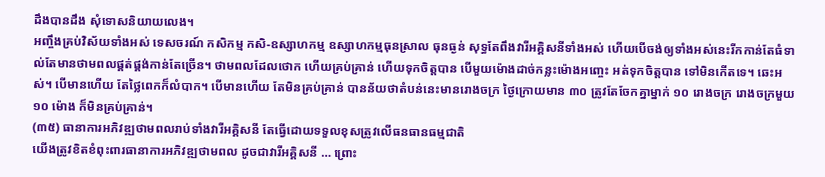ដឹងបានដឹង សុំទោសនិយាយលេង។
អញ្ចឹងគ្រប់វិស័យទាំងអស់ ទេសចរណ៍ កសិកម្ម កសិ-ឧស្សាហកម្ម ឧស្សាហកម្មធុនស្រាល ធុនធ្ងន់ សុទ្ធតែពឹងវារីអគ្គិសនីទាំងអស់ ហើយបើចង់ឲ្យទាំងអស់នេះរីកកាន់តែធំទាល់តែមានថាមពលផ្គត់ផ្គង់កាន់តែច្រើន។ ថាមពលដែលថោក ហើយគ្រប់គ្រាន់ ហើយទុកចិត្តបាន បើមួយម៉ោងដាច់កន្លះម៉ោងអញ្ចេះ អត់ទុកចិត្តបាន ទៅមិនកើតទេ។ ឆេះអស់។ បើមានហើយ តែថ្លៃពេកក៏លំបាក។ បើមានហើយ តែមិនគ្រប់គ្រាន់ បានន័យថាតំបន់នេះមានរោងចក្រ ថ្ងៃក្រោយមាន ៣០ ត្រូវតែចែកគ្នាម្នាក់ ១០ រោងចក្រ រោងចក្រមួយ ១០ ម៉ោង ក៏មិនគ្រប់គ្រាន់។
(៣៥) ធានាការអភិវឌ្ឍថាមពលរាប់ទាំងវារីអគ្គិសនី តែធ្វើដោយទទួលខុសត្រូវលើធនធានធម្មជាតិ
យើងត្រូវខិតខំពុះពារធានាការអភិវឌ្ឍថាមពល ដូចជាវារីអគ្គិសនី … ព្រោះ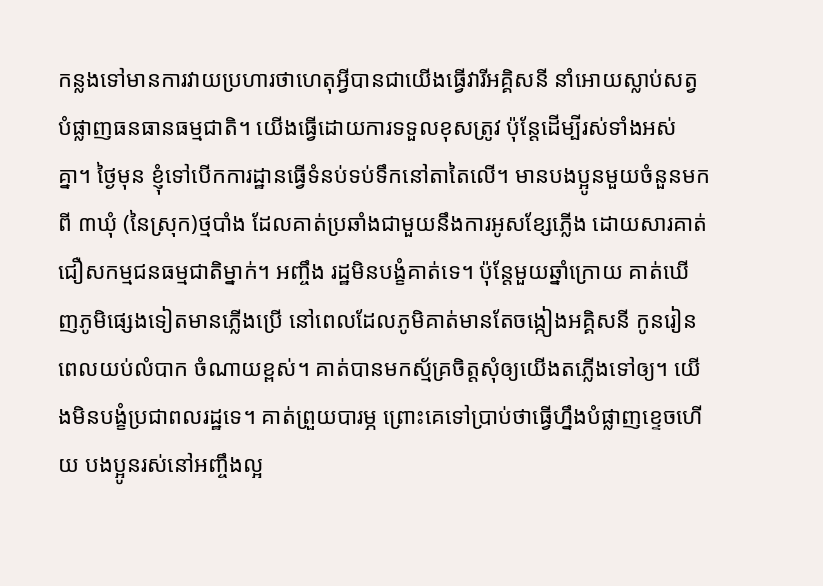កន្លងទៅមានការវាយប្រហារថាហេតុអ្វីបានជាយើងធ្វើវារីអគ្គិសនី នាំអោយស្លាប់សត្វ បំផ្លាញធនធានធម្មជាតិ។ យើងធ្វើដោយការទទួលខុសត្រូវ ប៉ុន្តែដើម្បីរស់ទាំងអស់គ្នា។ ថ្ងៃមុន ខ្ញុំទៅបើកការដ្ឋានធ្វើទំនប់ទប់ទឹកនៅតាតៃលើ។ មានបងប្អូនមួយចំនួនមកពី ៣ឃុំ (នៃស្រុក)ថ្មបាំង ដែលគាត់ប្រឆាំងជាមួយនឹងការអូសខ្សែភ្លើង ដោយសារគាត់ជឿសកម្មជនធម្មជាតិម្នាក់។ អញ្ចឹង រដ្ឋមិនបង្ខំគាត់ទេ។ ប៉ុន្តែមួយឆ្នាំក្រោយ គាត់ឃើញភូមិផ្សេងទៀតមានភ្លើងប្រើ នៅពេលដែលភូមិគាត់មានតែចង្កៀងអគ្គិសនី កូនរៀនពេលយប់លំបាក ចំណាយខ្ពស់។ គាត់បានមកស្ម័គ្រចិត្តសុំឲ្យយើងតភ្លើងទៅឲ្យ។ យើងមិនបង្ខំប្រជាពលរដ្ឋទេ។ គាត់ព្រួយបារម្ភ ព្រោះគេទៅប្រាប់ថាធ្វើហ្នឹងបំផ្លាញខ្ទេចហើយ បងប្អូនរស់នៅអញ្ចឹងល្អ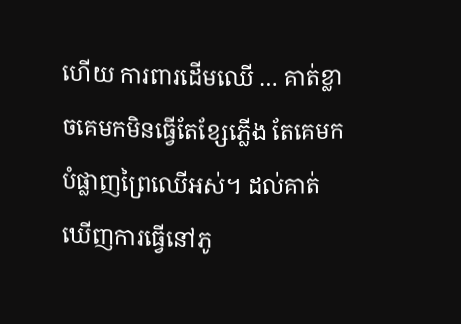ហើយ ការពារដើមឈើ … គាត់ខ្លាចគេមកមិនធ្វើតែខ្សែភ្លើង តែគេមកបំផ្លាញព្រៃឈើអស់។ ដល់គាត់ឃើញការធ្វើនៅភូ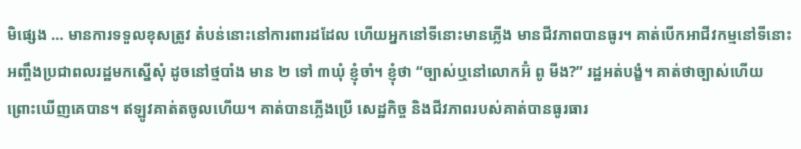មិផ្សេង … មានការទទួលខុសត្រូវ តំបន់នោះនៅការពារដដែល ហើយអ្នកនៅទីនោះមានភ្លើង មានជីវភាពបានធូរ។ គាត់បើកអាជីវកម្មនៅទីនោះ អញ្ចឹងប្រជាពលរដ្ឋមកស្នើសុំ ដូចនៅថ្មបាំង មាន ២ ទៅ ៣ឃុំ ខ្ញុំចាំ។ ខ្ញុំថា “ច្បាស់ឬនៅលោកអ៊ំ ពូ មីង?” រដ្ឋអត់បង្ខំ។ គាត់ថាច្បាស់ហើយ ព្រោះឃើញគេបាន។ ឥឡូវគាត់តចូលហើយ។ គាត់បានភ្លើងប្រើ សេដ្ឋកិច្ច និងជីវភាពរបស់គាត់បានធូរធារ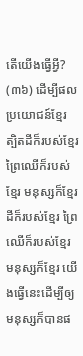តើយើងធ្វើអ្វី?
(៣៦) ដើម្បីផលប្រយោជន៍ខ្មែរ ត្បិតដីក៏របស់ខ្មែរ ព្រៃឈើក៏របស់ខ្មែរ មនុស្សក៏ខ្មែរ
ដីក៏របស់ខ្មែរ ព្រៃឈើក៏របស់ខ្មែរ មនុស្សក៏ខ្មែរ យើងធ្វើនេះដើម្បីឲ្យមនុស្សក៏បានផ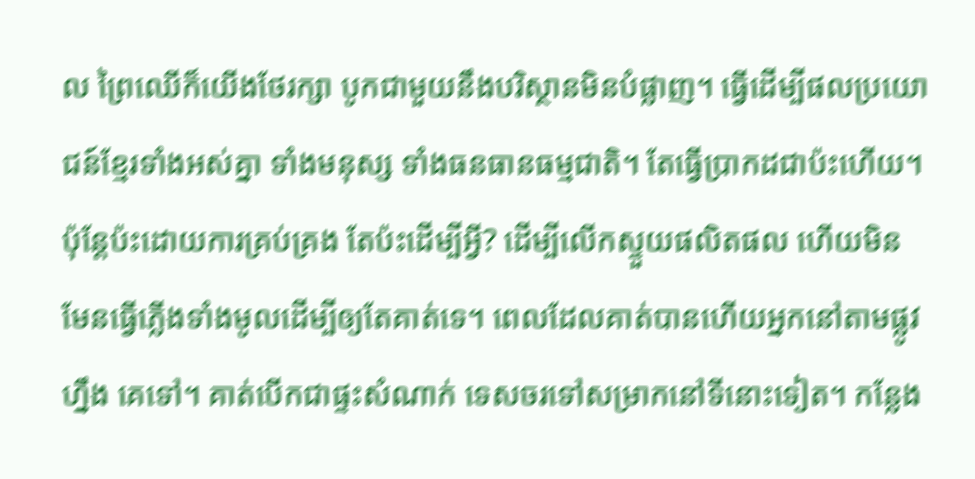ល ព្រៃឈើក៏យើងថែរក្សា បូកជាមួយនឹងបរិស្ថានមិនបំផ្លាញ។ ធ្វើដើម្បីផលប្រយោជន៍ខ្មែរទាំងអស់គ្នា ទាំងមនុស្ស ទាំងធនធានធម្មជាតិ។ តែធ្វើប្រាកដជាប៉ះហើយ។ ប៉ុន្តែប៉ះដោយការគ្រប់គ្រង តែប៉ះដើម្បីអ្វី? ដើម្បីលើកស្ទួយផលិតផល ហើយមិនមែនធ្វើភ្លើងទាំងមូលដើម្បីឲ្យតែគាត់ទេ។ ពេលដែលគាត់បានហើយអ្នកនៅតាមផ្លូវហ្នឹង គេទៅ។ គាត់បើកជាផ្ទះសំណាក់ ទេសចរទៅសម្រាកនៅទីនោះទៀត។ កន្លែង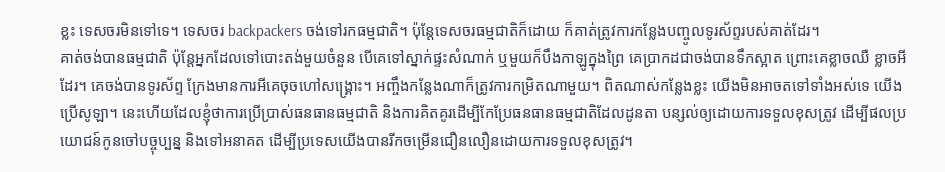ខ្លះ ទេសចរមិនទៅទេ។ ទេសចរ backpackers ចង់ទៅរកធម្មជាតិ។ ប៉ុន្តែទេសចរធម្មជាតិក៏ដោយ ក៏គាត់ត្រូវការកន្លែងបញ្ចូលទូរស័ព្ទរបស់គាត់ដែរ។
គាត់ចង់បានធម្មជាតិ ប៉ុន្តែអ្នកដែលទៅបោះតង់មួយចំនួន បើគេទៅស្នាក់ផ្ទះសំណាក់ ឬមួយក៏បឹងកាឡូក្នុងព្រៃ គេប្រាកដជាចង់បានទឹកស្អាត ព្រោះគេខ្លាចឈឺ ខ្លាចអីដែរ។ គេចង់បានទូរស័ព្ទ ក្រែងមានការអីគេចុចហៅសង្រ្គោះ។ អញ្ចឹងកន្លែងណាក៏ត្រូវការកម្រិតណាមួយ។ ពិតណាស់កន្លែងខ្លះ យើងមិនអាចតទៅទាំងអស់ទេ យើងប្រើសូឡា។ នេះហើយដែលខ្ញុំថាការប្រើប្រាស់ធនធានធម្មជាតិ និងការគិតគូរដើម្បីកែប្រែធនធានធម្មជាតិដែលដូនតា បន្សល់ឲ្យដោយការទទួលខុសត្រូវ ដើម្បីផលប្រយោជន៍កូនចៅបច្ចុប្បន្ន និងទៅអនាគត ដើម្បីប្រទេសយើងបានរីកចម្រើនជឿនលឿនដោយការទទួលខុសត្រូវ។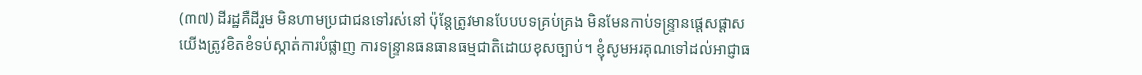(៣៧) ដីរដ្ឋគឺដីរួម មិនហាមប្រជាជនទៅរស់នៅ ប៉ុន្តែត្រូវមានបែបបទគ្រប់គ្រង មិនមែនកាប់ទន្ទ្រានផ្តេសផ្តាស
យើងត្រូវខិតខំទប់ស្កាត់ការបំផ្លាញ ការទន្ទ្រានធនធានធម្មជាតិដោយខុសច្បាប់។ ខ្ញុំសូមអរគុណទៅដល់អាជ្ញាធ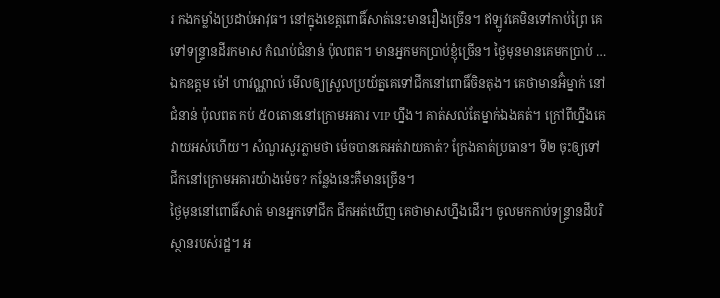រ កងកម្លាំងប្រដាប់អាវុធ។ នៅក្នុងខេត្តពោធិ៍សាត់នេះមានរឿងច្រើន។ ឥឡូវគេមិនទៅកាប់ព្រៃ គេទៅទន្ទ្រានដីរកមាស កំណប់ជំនាន់ ប៉ុលពត។ មានអ្នកមកប្រាប់ខ្ញុំច្រើន។ ថ្ងៃមុនមានគេមកប្រាប់ … ឯកឧត្តម ម៉ៅ ហាវណ្ណាល់ មើលឲ្យស្រួលប្រយ័ត្នគេទៅជីកនៅពោធិ៍ចិនតុង។ គេថាមានអ៊ំម្នាក់ នៅជំនាន់ ប៉ុលពត កប់ ៥០តោននៅក្រោមអគារ VIP ហ្នឹង។ គាត់សល់តែម្នាក់ឯងគត់។ ក្រៅពីហ្នឹងគេវាយអស់ហើយ។ សំណួរសួរភ្លាមថា ម៉េចបានគេអត់វាយគាត់? ក្រែងគាត់ប្រធាន។ ទី២ ចុះឲ្យទៅជីកនៅក្រោមអគារយ៉ាងម៉េច? កន្លែងនេះគឺមានច្រើន។
ថ្ងៃមុននៅពោធិ៍សាត់ មានអ្នកទៅជីក ជីកអត់ឃើញ គេថាមាសហ្នឹងដើរ។ ចូលមកកាប់ទន្ទ្រានដីបរិស្ថានរបស់រដ្ឋ។ អ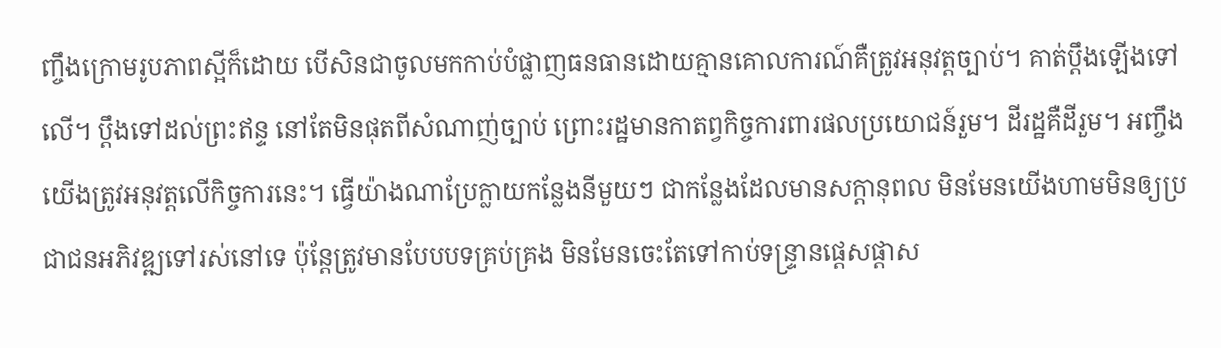ញ្ចឹងក្រោមរូបភាពស្អីក៏ដោយ បើសិនជាចូលមកកាប់បំផ្លាញធនធានដោយគ្មានគោលការណ៍គឺត្រូវអនុវត្តច្បាប់។ គាត់ប្តឹងឡើងទៅលើ។ ប្តឹងទៅដល់ព្រះឥន្ទ នៅតែមិនផុតពីសំណាញ់ច្បាប់ ព្រោះរដ្ឋមានកាតព្វកិច្ចការពារផលប្រយោជន៍រួម។ ដីរដ្ឋគឺដីរួម។ អញ្ចឹងយើងត្រូវអនុវត្តលើកិច្ចការនេះ។ ធ្វើយ៉ាងណាប្រែក្លាយកន្លែងនីមួយៗ ជាកន្លែងដែលមានសក្តានុពល មិនមែនយើងហាមមិនឲ្យប្រជាជនអភិវឌ្ឍទៅរស់នៅទេ ប៉ុន្តែត្រូវមានបែបបទគ្រប់គ្រង មិនមែនចេះតែទៅកាប់ទន្ទ្រានផ្តេសផ្តាស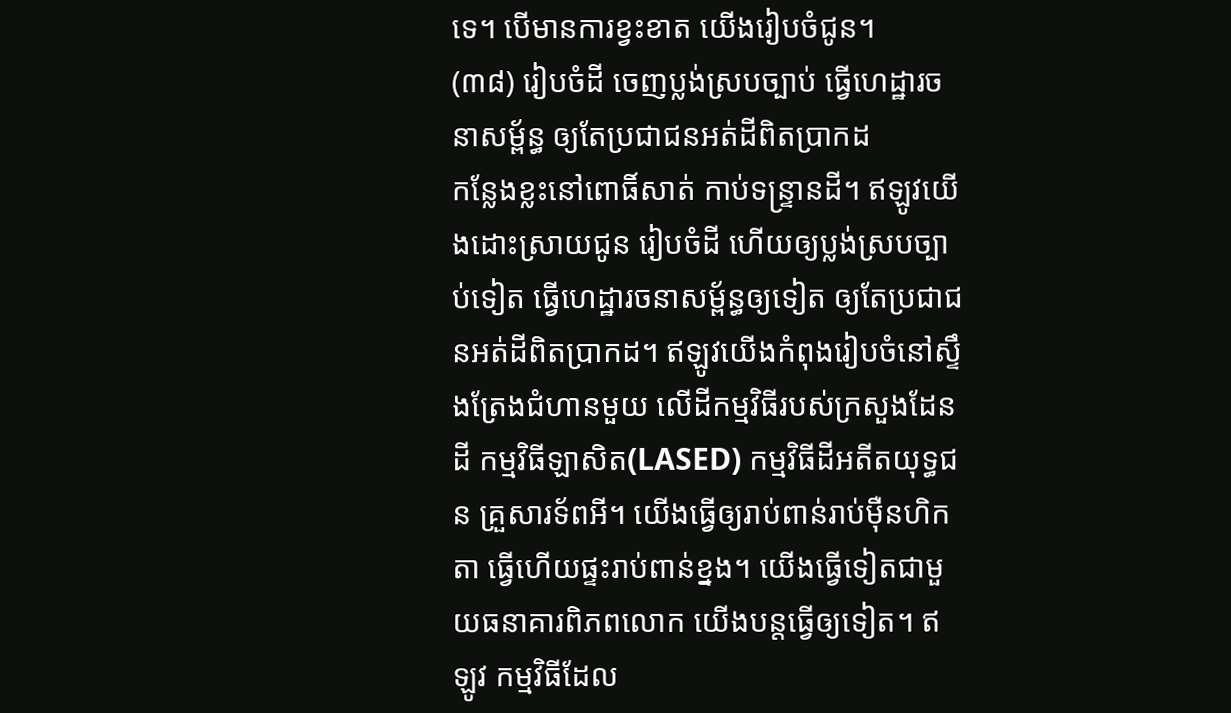ទេ។ បើមានការខ្វះខាត យើងរៀបចំជូន។
(៣៨) រៀបចំដី ចេញប្លង់ស្របច្បាប់ ធ្វើហេដ្ឋារចនាសម្ព័ន្ធ ឲ្យតែប្រជាជនអត់ដីពិតប្រាកដ
កន្លែងខ្លះនៅពោធិ៍សាត់ កាប់ទន្ទ្រានដី។ ឥឡូវយើងដោះស្រាយជូន រៀបចំដី ហើយឲ្យប្លង់ស្របច្បាប់ទៀត ធ្វើហេដ្ឋារចនាសម្ព័ន្ធឲ្យទៀត ឲ្យតែប្រជាជនអត់ដីពិតប្រាកដ។ ឥឡូវយើងកំពុងរៀបចំនៅស្ទឹងត្រែងជំហានមួយ លើដីកម្មវិធីរបស់ក្រសួងដែនដី កម្មវិធីឡាសិត(LASED) កម្មវិធីដីអតីតយុទ្ធជន គ្រួសារទ័ពអី។ យើងធ្វើឲ្យរាប់ពាន់រាប់ម៉ឺនហិកតា ធ្វើហើយផ្ទះរាប់ពាន់ខ្នង។ យើងធ្វើទៀតជាមួយធនាគារពិភពលោក យើងបន្តធ្វើឲ្យទៀត។ ឥឡូវ កម្មវិធីដែល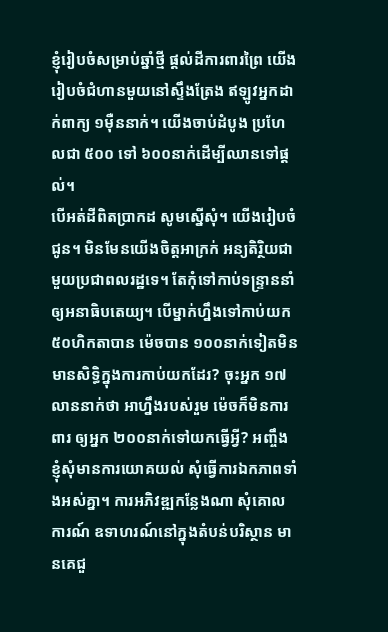ខ្ញុំរៀបចំសម្រាប់ឆ្នាំថ្មី ផ្តល់ដីការពារព្រៃ យើងរៀបចំជំហានមួយនៅស្ទឹងត្រែង ឥឡូវអ្នកដាក់ពាក្យ ១ម៉ឺននាក់។ យើងចាប់ដំបូង ប្រហែលជា ៥០០ ទៅ ៦០០នាក់ដើម្បីឈានទៅផ្ដល់។
បើអត់ដីពិតប្រាកដ សូមស្នើសុំ។ យើងរៀបចំជូន។ មិនមែនយើងចិត្តអាក្រក់ អន្យតិរ្ថិយជាមួយប្រជាពលរដ្ឋទេ។ តែកុំទៅកាប់ទន្ទ្រាននាំឲ្យអនាធិបតេយ្យ។ បើម្នាក់ហ្នឹងទៅកាប់យក ៥០ហិកតាបាន ម៉េចបាន ១០០នាក់ទៀតមិនមានសិទ្ធិក្នុងការកាប់យកដែរ? ចុះអ្នក ១៧លាននាក់ថា អាហ្នឹងរបស់រួម ម៉េចក៏មិនការពារ ឲ្យអ្នក ២០០នាក់ទៅយកធ្វើអ្វី? អញ្ចឹង ខ្ញុំសុំមានការយោគយល់ សុំធ្វើការឯកភាពទាំងអស់គ្នា។ ការអភិវឌ្ឍកន្លែងណា សុំគោលការណ៍ ឧទាហរណ៍នៅក្នុងតំបន់បរិស្ថាន មានគេជួ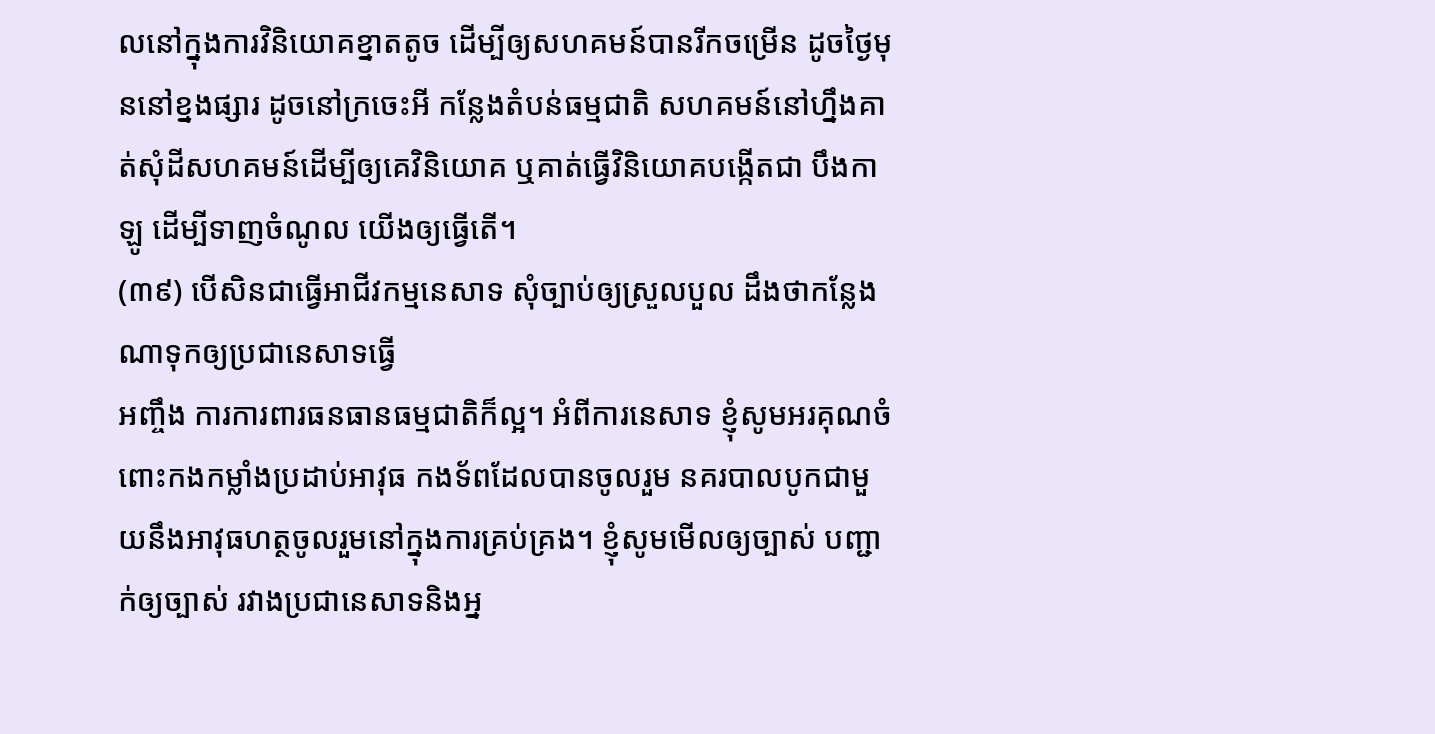លនៅក្នុងការវិនិយោគខ្នាតតូច ដើម្បីឲ្យសហគមន៍បានរីកចម្រើន ដូចថ្ងៃមុននៅខ្នងផ្សារ ដូចនៅក្រចេះអី កន្លែងតំបន់ធម្មជាតិ សហគមន៍នៅហ្នឹងគាត់សុំដីសហគមន៍ដើម្បីឲ្យគេវិនិយោគ ឬគាត់ធ្វើវិនិយោគបង្កើតជា បឹងកាឡូ ដើម្បីទាញចំណូល យើងឲ្យធ្វើតើ។
(៣៩) បើសិនជាធ្វើអាជីវកម្មនេសាទ សុំច្បាប់ឲ្យស្រួលបួល ដឹងថាកន្លែងណាទុកឲ្យប្រជានេសាទធ្វើ
អញ្ចឹង ការការពារធនធានធម្មជាតិក៏ល្អ។ អំពីការនេសាទ ខ្ញុំសូមអរគុណចំពោះកងកម្លាំងប្រដាប់អាវុធ កងទ័ពដែលបានចូលរួម នគរបាលបូកជាមួយនឹងអាវុធហត្ថចូលរួមនៅក្នុងការគ្រប់គ្រង។ ខ្ញុំសូមមើលឲ្យច្បាស់ បញ្ជាក់ឲ្យច្បាស់ រវាងប្រជានេសាទនិងអ្ន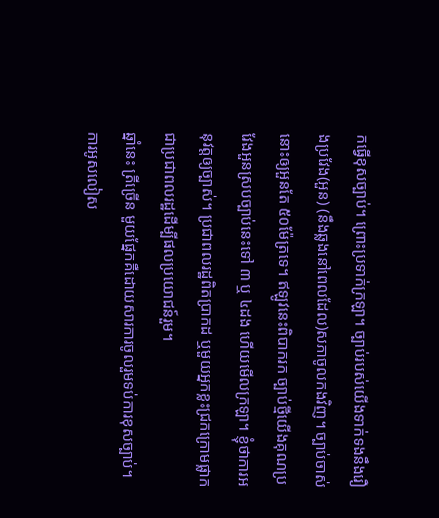កធ្វើខុសច្បាប់។ ព្រោះប្រទាក់ក្រឡា។ ច្បាប់របស់យើងទាក់ទងនឹងរឿងប្រវែង(អួន) (នឹងឆ្លងនៅពេលដែល)សភាចូលកងវិញ។ ច្បាប់ចាស់នោះឲ្យអួនតែ ៥០ម៉ែត្រទេ។ ឥឡូវនេះពិបាករក ច្បាប់ថ្មីយើងគុណប្រវែងអួនស្របច្បាប់នេះទៅ ៣ ឬ ៤ដង ហើយមើលក្រឡា។ ខ្ញុំថាការអនុវត្តឲ្យច្បាស់។ ប្រជាពលរដ្ឋពិតប្រាកដ ឬមួយអ្នកខ្លះជ្រកក្រោមផ្លាកជាប្រជាពលរដ្ឋដើម្បីផលប្រយោជន៍រួម។
ឆ្នាំនេះ ត្រីច្រើន មួយផ្នែកគឺដោយសារការចូលរួមទប់ការខុសច្បាប់។ ការអូសលៀស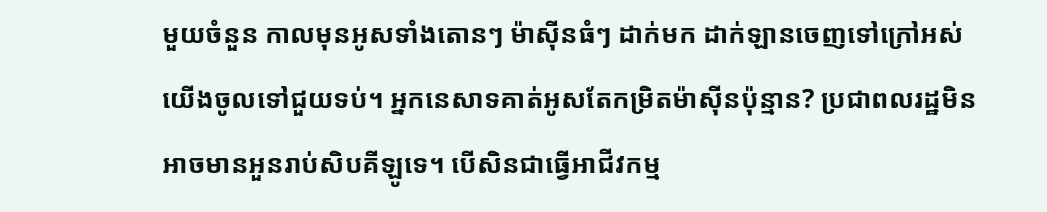មួយចំនួន កាលមុនអូសទាំងតោនៗ ម៉ាស៊ីនធំៗ ដាក់មក ដាក់ឡានចេញទៅក្រៅអស់ យើងចូលទៅជួយទប់។ អ្នកនេសាទគាត់អូសតែកម្រិតម៉ាស៊ីនប៉ុន្មាន? ប្រជាពលរដ្ឋមិនអាចមានអួនរាប់សិបគីឡូទេ។ បើសិនជាធ្វើអាជីវកម្ម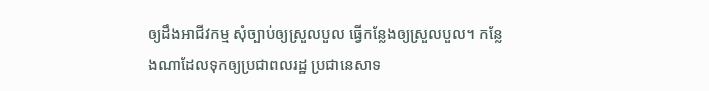ឲ្យដឹងអាជីវកម្ម សុំច្បាប់ឲ្យស្រួលបួល ធ្វើកន្លែងឲ្យស្រួលបួល។ កន្លែងណាដែលទុកឲ្យប្រជាពលរដ្ឋ ប្រជានេសាទ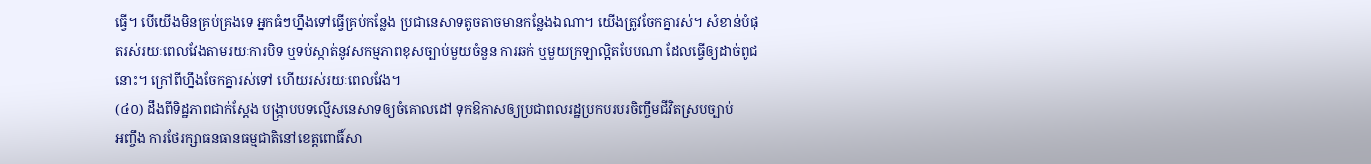ធ្វើ។ បើយើងមិនគ្រប់គ្រងទេ អ្នកធំៗហ្នឹងទៅធ្វើគ្រប់កន្លែង ប្រជានេសាទតូចតាចមានកន្លែងឯណា។ យើងត្រូវចែកគ្នារស់។ សំខាន់បំផុតរស់រយៈពេលវែងតាមរយៈការបិទ ឬទប់ស្កាត់នូវសកម្មភាពខុសច្បាប់មួយចំនួន ការឆក់ ឬមួយក្រឡាល្អិតបែបណា ដែលធ្វើឲ្យដាច់ពូជនោះ។ ក្រៅពីហ្នឹងចែកគ្នារស់ទៅ ហើយរស់រយៈពេលវែង។
(៤០) ដឹងពីទិដ្ឋភាពជាក់ស្ដែង បង្រ្កាបបទល្មើសនេសាទឲ្យចំគោលដៅ ទុកឱកាសឲ្យប្រជាពលរដ្ឋប្រកបរបរចិញ្ចឹមជីវិតស្របច្បាប់
អញ្ចឹង ការថែរក្សាធនធានធម្មជាតិនៅខេត្តពោធិ៍សា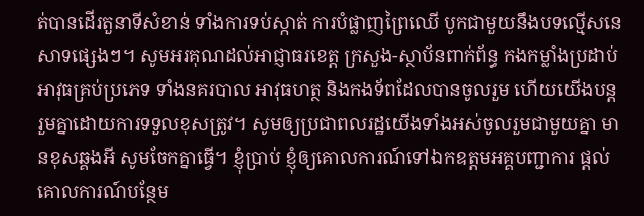ត់បានដើរតួនាទីសំខាន់ ទាំងការទប់ស្កាត់ ការបំផ្លាញព្រៃឈើ បូកជាមួយនឹងបទល្មើសនេសាទផ្សេងៗ។ សូមអរគុណដល់អាជ្ញាធរខេត្ត ក្រសួង-ស្ថាប័នពាក់ព័ន្ធ កងកម្លាំងប្រដាប់អាវុធគ្រប់ប្រភេទ ទាំងនគរបាល អាវុធហត្ថ និងកងទ័ពដែលបានចូលរួម ហើយយើងបន្តរួមគ្នាដោយការទទួលខុសត្រូវ។ សូមឲ្យប្រជាពលរដ្ឋយើងទាំងអស់ចូលរួមជាមួយគ្នា មានខុសឆ្គងអី សូមចែកគ្នាធ្វើ។ ខ្ញុំប្រាប់ ខ្ញុំឲ្យគោលការណ៍ទៅឯកឧត្ដមអគ្គបញ្ជាការ ផ្ដល់គោលការណ៍បន្ថែម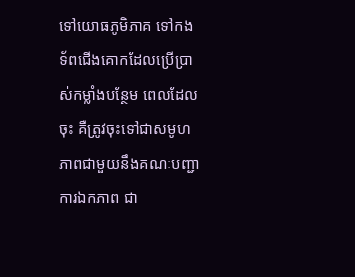ទៅយោធភូមិភាគ ទៅកងទ័ពជើងគោកដែលប្រើប្រាស់កម្លាំងបន្ថែម ពេលដែលចុះ គឺត្រូវចុះទៅជាសមូហភាពជាមួយនឹងគណៈបញ្ជាការឯកភាព ជា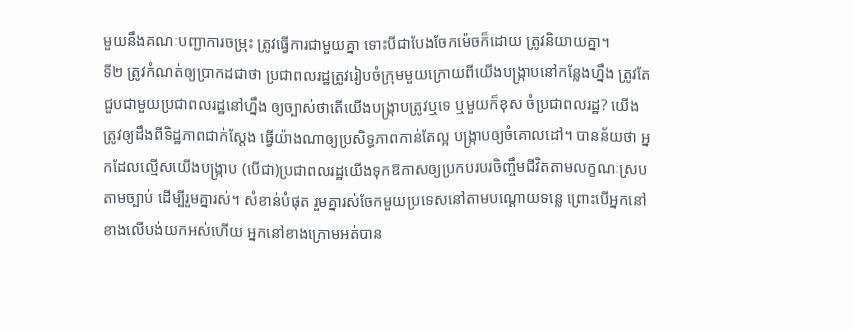មួយនឹងគណៈបញ្ជាការចម្រុះ ត្រូវធ្វើការជាមួយគ្នា ទោះបីជាបែងចែកម៉េចក៏ដោយ ត្រូវនិយាយគ្នា។
ទី២ ត្រូវកំណត់ឲ្យប្រាកដជាថា ប្រជាពលរដ្ឋត្រូវរៀបចំក្រុមមួយក្រោយពីយើងបង្រ្កាបនៅកន្លែងហ្នឹង ត្រូវតែជួបជាមួយប្រជាពលរដ្ឋនៅហ្នឹង ឲ្យច្បាស់ថាតើយើងបង្រ្កាបត្រូវឬទេ ឬមួយក៏ខុស ចំប្រជាពលរដ្ឋ? យើងត្រូវឲ្យដឹងពីទិដ្ឋភាពជាក់ស្ដែង ធ្វើយ៉ាងណាឲ្យប្រសិទ្ធភាពកាន់តែល្អ បង្រ្កាបឲ្យចំគោលដៅ។ បានន័យថា អ្នកដែលល្មើសយើងបង្រ្កាប (បើជា)ប្រជាពលរដ្ឋយើងទុកឱកាសឲ្យប្រកបរបរចិញ្ចឹមជីវិតតាមលក្ខណៈស្របតាមច្បាប់ ដើម្បីរួមគ្នារស់។ សំខាន់បំផុត រួមគ្នារស់ចែកមួយប្រទេសនៅតាមបណ្ដោយទន្លេ ព្រោះបើអ្នកនៅខាងលើបង់យកអស់ហើយ អ្នកនៅខាងក្រោមអត់បាន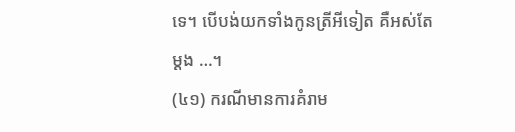ទេ។ បើបង់យកទាំងកូនត្រីអីទៀត គឺអស់តែម្ដង …។
(៤១) ករណីមានការគំរាម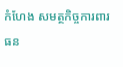កំហែង សមត្ថកិច្ចការពារធន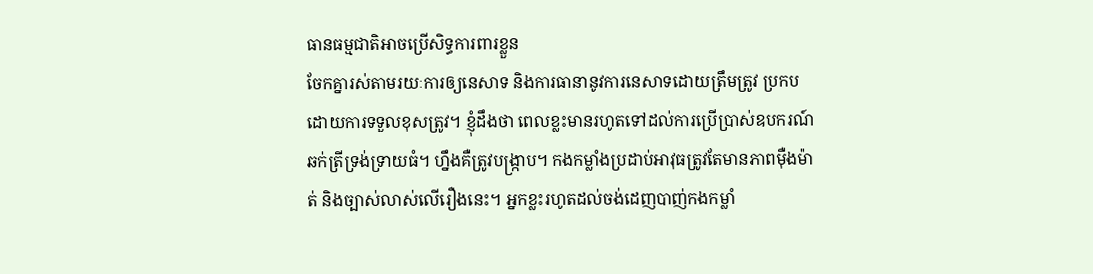ធានធម្មជាតិអាចប្រើសិទ្ធការពារខ្លួន
ចែកគ្នារស់តាមរយៈការឲ្យនេសាទ និងការធានានូវការនេសាទដោយត្រឹមត្រូវ ប្រកបដោយការទទួលខុសត្រូវ។ ខ្ញុំដឹងថា ពេលខ្លះមានរហូតទៅដល់ការប្រើប្រាស់ឧបករណ៍ឆក់ត្រីទ្រង់ទ្រាយធំ។ ហ្នឹងគឺត្រូវបង្រ្កាប។ កងកម្លាំងប្រដាប់អាវុធត្រូវតែមានភាពម៉ឺងម៉ាត់ និងច្បាស់លាស់លើរឿងនេះ។ អ្នកខ្លះរហូតដល់ចង់ដេញបាញ់កងកម្លាំ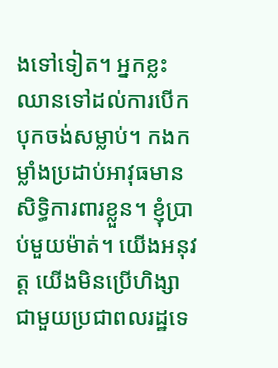ងទៅទៀត។ អ្នកខ្លះឈានទៅដល់ការបើកបុកចង់សម្លាប់។ កងកម្លាំងប្រដាប់អាវុធមានសិទ្ធិការពារខ្លួន។ ខ្ញុំប្រាប់មួយម៉ាត់។ យើងអនុវត្ត យើងមិនប្រើហិង្សាជាមួយប្រជាពលរដ្ឋទេ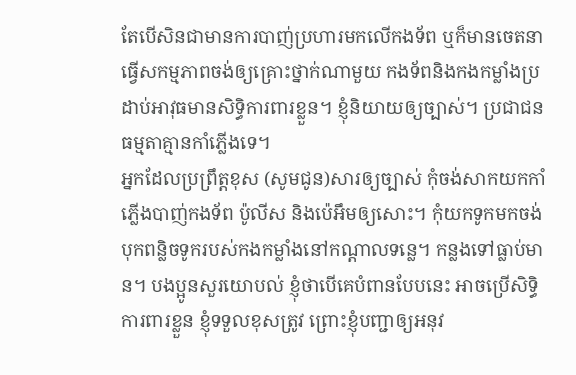តែបើសិនជាមានការបាញ់ប្រហារមកលើកងទ័ព ឬក៏មានចេតនាធ្វើសកម្មភាពចង់ឲ្យគ្រោះថ្នាក់ណាមួយ កងទ័ពនិងកងកម្លាំងប្រដាប់អាវុធមានសិទ្ធិការពារខ្លួន។ ខ្ញុំនិយាយឲ្យច្បាស់។ ប្រជាជនធម្មតាគ្មានកាំភ្លើងទេ។
អ្នកដែលប្រព្រឹត្តខុស (សូមជូន)សារឲ្យច្បាស់ កុំចង់សាកយកកាំភ្លើងបាញ់កងទ័ព ប៉ូលីស និងប៉េអឹមឲ្យសោះ។ កុំយកទូកមកចង់បុកពន្លិចទូករបស់កងកម្លាំងនៅកណ្ដាលទន្លេ។ កន្លងទៅធ្លាប់មាន។ បងប្អូនសួរយោបល់ ខ្ញុំថាបើគេបំពានបែបនេះ អាចប្រើសិទ្ធិការពារខ្លួន ខ្ញុំទទួលខុសត្រូវ ព្រោះខ្ញុំបញ្ជាឲ្យអនុវ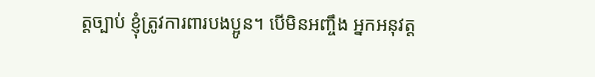ត្តច្បាប់ ខ្ញុំត្រូវការពារបងប្អូន។ បើមិនអញ្ចឹង អ្នកអនុវត្ត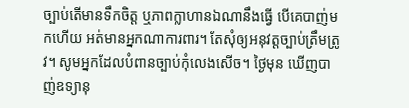ច្បាប់តើមានទឹកចិត្ត ឬភាពក្លាហានឯណានឹងធ្វើ បើគេបាញ់មកហើយ អត់មានអ្នកណាការពារ។ តែសុំឲ្យអនុវត្តច្បាប់ត្រឹមត្រូវ។ សូមអ្នកដែលបំពានច្បាប់កុំលេងសើច។ ថ្ងៃមុន ឃើញបាញ់ឧទ្យានុ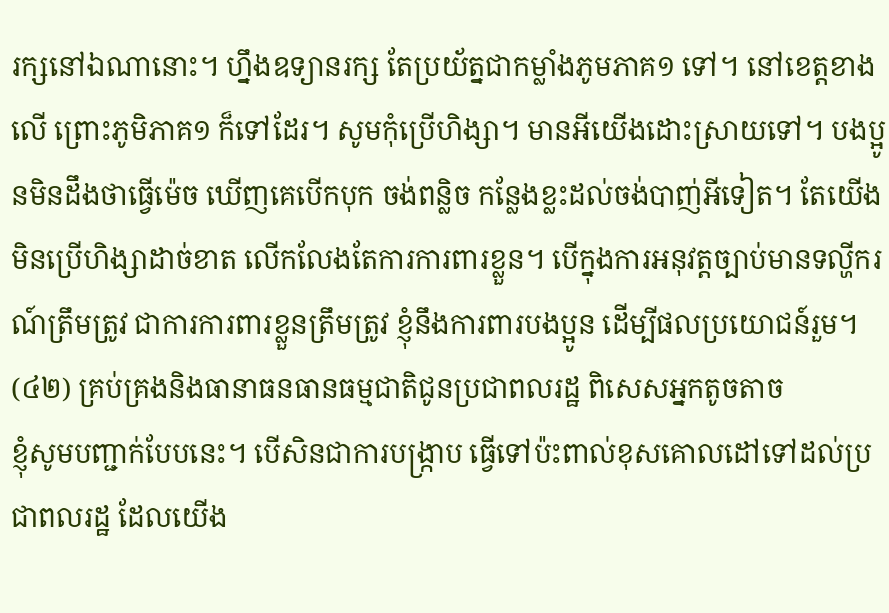រក្សនៅឯណានោះ។ ហ្នឹងឧទ្យានរក្ស តែប្រយ័ត្នជាកម្លាំងភូមភាគ១ ទៅ។ នៅខេត្តខាងលើ ព្រោះភូមិភាគ១ ក៏ទៅដែរ។ សូមកុំប្រើហិង្សា។ មានអីយើងដោះស្រាយទៅ។ បងប្អូនមិនដឹងថាធ្វើម៉េច ឃើញគេបើកបុក ចង់ពន្លិច កន្លែងខ្លះដល់ចង់បាញ់អីទៀត។ តែយើងមិនប្រើហិង្សាដាច់ខាត លើកលែងតែការការពារខ្លួន។ បើក្នុងការអនុវត្តច្បាប់មានទល្ហីករណ៍ត្រឹមត្រូវ ជាការការពារខ្លួនត្រឹមត្រូវ ខ្ញុំនឹងការពារបងប្អូន ដើម្បីផលប្រយោជន៍រួម។
(៤២) គ្រប់គ្រងនិងធានាធនធានធម្មជាតិជូនប្រជាពលរដ្ឋ ពិសេសអ្នកតូចតាច
ខ្ញុំសូមបញ្ជាក់បែបនេះ។ បើសិនជាការបង្រ្កាប ធ្វើទៅប៉ះពាល់ខុសគោលដៅទៅដល់ប្រជាពលរដ្ឋ ដែលយើង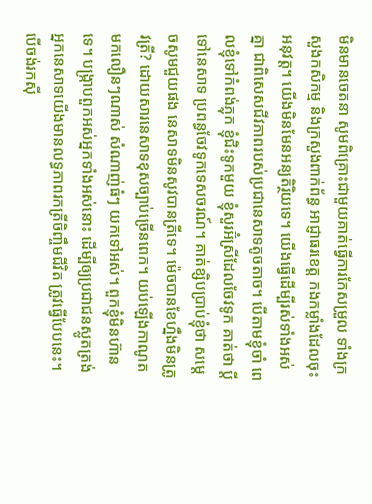មិនមានចេតនា សូមពិគ្រោះជាមួយគាត់ធ្វើការកែសម្រួល ទាំងក្រសួងកសិកម្ម និងក្រសួងពាក់ព័ន្ធ អាជ្ញាធរខេត្ត កងកម្លាំងដែលចុះអនុវត្ត។ យើងមិនមែនអន្យតិរ្ថិយទេ។ យើងធ្វើដើម្បីរស់ទាំងអស់គ្នា ជាពិសេសជីវភាពរបស់ប្រជានេសាទតូចតាច។ បើតាមខ្ញុំចាំ ពេលខ្ញុំទៅកំពង់ភ្លុក ខ្ញុំជិះទូកមួយ ខ្ញុំសួរអ៊ំស្រីដែលចែវទូក គាត់ថា ប្ដីទៅនេសាទ ប្រពន្ធចែវទូកទេសចរណ៍។ គាត់ខ្សិបប្រាប់ខ្ញុំថា សម្ដេចសូមជួយផង នេសាទមិនសូវបានត្រីទេ។ ម៉េចបានខែហ្នឹងមិនត្រូវត្រី? ដោយសារនេសាទខុសច្បាប់ច្រើនពេក។ យប់ឡើងកាណូតមកលឿនៗណាស់ សំណាញ់ធំៗ យកទៅអស់។ ពួកខ្ញុំមិនហ៊ានទេ។ បង្រ្កាបពួកអស់អ្នកទាំងអស់នោះ ដើម្បីឲ្យប្រជាជនស្លូតត្រង់ អ្នកនេសាទយើងមានលទ្ធភាពរកត្រីចិញ្ចឹមជីវិត ត្រូវធ្វើបែបនេះ។
បើចង់រកស៊ី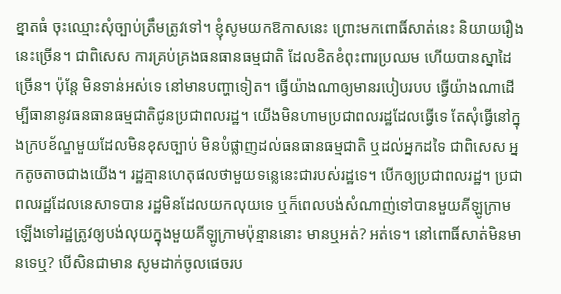ខ្នាតធំ ចុះឈ្មោះសុំច្បាប់ត្រឹមត្រូវទៅ។ ខ្ញុំសូមយកឱកាសនេះ ព្រោះមកពោធិ៍សាត់នេះ និយាយរឿងនេះច្រើន។ ជាពិសេស ការគ្រប់គ្រងធនធានធម្មជាតិ ដែលខិតខំពុះពារប្រឈម ហើយបានស្នាដៃច្រើន។ ប៉ុន្តែ មិនទាន់អស់ទេ នៅមានបញ្ហាទៀត។ ធ្វើយ៉ាងណាឲ្យមានរបៀបរបប ធ្វើយ៉ាងណាដើម្បីធានានូវធនធានធម្មជាតិជូនប្រជាពលរដ្ឋ។ យើងមិនហាមប្រជាពលរដ្ឋដែលធ្វើទេ តែសុំធ្វើនៅក្នុងក្របខ័ណ្ឌមួយដែលមិនខុសច្បាប់ មិនបំផ្លាញដល់ធនធានធម្មជាតិ ឬដល់អ្នកដទៃ ជាពិសេស អ្នកតូចតាចជាងយើង។ រដ្ឋគ្មានហេតុផលថាមួយទន្លេនេះជារបស់រដ្ឋទេ។ បើកឲ្យប្រជាពលរដ្ឋ។ ប្រជាពលរដ្ឋដែលនេសាទបាន រដ្ឋមិនដែលយកលុយទេ ឬក៏ពេលបង់សំណាញ់ទៅបានមួយគីឡូក្រាម ឡើងទៅរដ្ឋត្រូវឲ្យបង់លុយក្នុងមួយគីឡូក្រាមប៉ុន្មាននោះ មានឬអត់? អត់ទេ។ នៅពោធិ៍សាត់មិនមានទេឬ? បើសិនជាមាន សូមដាក់ចូលផេចរប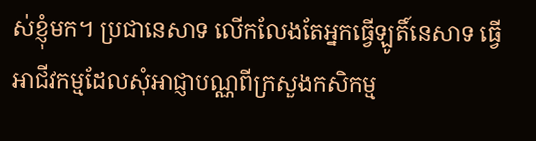ស់ខ្ញុំមក។ ប្រជានេសាទ លើកលែងតែអ្នកធ្វើឡូតិ៍នេសាទ ធ្វើអាជីវកម្មដែលសុំអាជ្ញាបណ្ណពីក្រសួងកសិកម្ម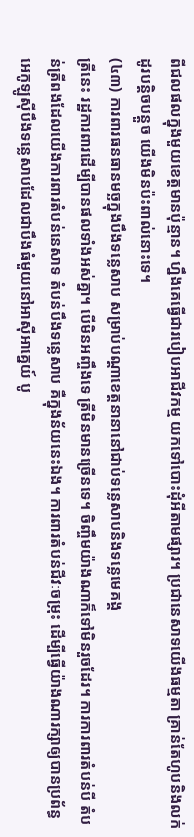ពីជលផលក្នុងមួយខេត្តមានប៉ុន្មាន។ ហ្នឹងគេធ្វើជារបៀបអាជីវកម្ម យកទៅបោះដុំអីតាមផ្សារ។ ប្រជានេសាទយើងធម្មតា គ្រាន់តែហូបនិងលក់ដូរបន្តិចបន្តួច យើងមិនប៉ះពាល់នោះទេ។
(៤៣) ការពារធនធានមច្ឆក្នុងបឹងទន្លេសាប សម្រាប់បណ្តាខេត្តនានានៅជាប់ទន្លេសាបនិងទន្លេមេគង្គ
ត្រីនេះ រដ្ឋការពារដើម្បីបានផលទាំងអស់គ្នា។ បើមិនអញ្ចឹងទេ ត្រីមិនមានច្រើនទេ។ ចិញ្ចឹមយ៉ាងណាក៏ទៅមិនរួចដែរ។ ការការពារតំបន់បី តំបន់ត្រីពងដែលយើងការពារតំបន់នេសាទ តំបន់បឹងទន្លេសាប គឺក្នុងន័យនេះឯង។ ការពារតំបន់ជីវៈចម្រុះ ដើម្បីធ្វើយ៉ាងណារក្សាឲ្យបានប្រព័ន្ធអេកូឡូស៊ីបឹងទន្លេសាបដែលជាបឹងធំមួយនៅអាស៊ីអាគ្នេយ៍ បូ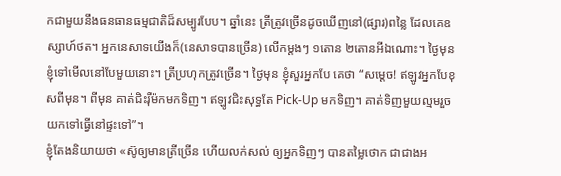កជាមួយនឹងធនធានធម្មជាតិដ៏សម្បូរបែប។ ឆ្នាំនេះ ត្រីត្រូវច្រើនដូចឃើញនៅ(ផ្សារ)ពន្លៃ ដែលគេឧស្សាហ៍ថត។ អ្នកនេសាទយើងក៏(នេសាទបានច្រើន) លើកម្ដងៗ ១តោន ២តោនអីឯណោះ។ ថ្ងៃមុន ខ្ញុំទៅមើលនៅបែមួយនោះ។ ត្រីប្រហុកត្រូវច្រើន។ ថ្ងៃមុន ខ្ញុំសួរអ្នកបែ គេថា “សម្ដេច! ឥឡូវអ្នកបែខុសពីមុន។ ពីមុន គាត់ជិះរ៉ឺម៉កមកទិញ។ ឥឡូវជិះសុទ្ធតែ Pick-Up មកទិញ។ គាត់ទិញមួយល្មមរួចយកទៅធ្វើនៅផ្ទះទៅ”។
ខ្ញុំតែងនិយាយថា «ស៊ូឲ្យមានត្រីច្រើន ហើយលក់សល់ ឲ្យអ្នកទិញៗ បានតម្លៃថោក ជាជាងអ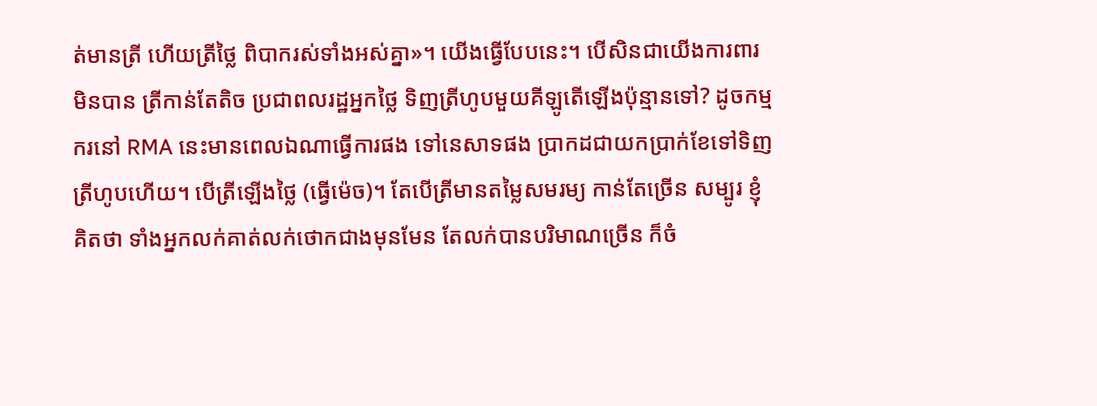ត់មានត្រី ហើយត្រីថ្លៃ ពិបាករស់ទាំងអស់គ្នា»។ យើងធ្វើបែបនេះ។ បើសិនជាយើងការពារមិនបាន ត្រីកាន់តែតិច ប្រជាពលរដ្ឋអ្នកថ្លៃ ទិញត្រីហូបមួយគីឡូតើឡើងប៉ុន្មានទៅ? ដូចកម្មករនៅ RMA នេះមានពេលឯណាធ្វើការផង ទៅនេសាទផង ប្រាកដជាយកប្រាក់ខែទៅទិញត្រីហូបហើយ។ បើត្រីឡើងថ្លៃ (ធ្វើម៉េច)។ តែបើត្រីមានតម្លៃសមរម្យ កាន់តែច្រើន សម្បូរ ខ្ញុំគិតថា ទាំងអ្នកលក់គាត់លក់ថោកជាងមុនមែន តែលក់បានបរិមាណច្រើន ក៏ចំ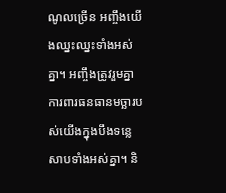ណូលច្រើន អញ្ចឹងយើងឈ្នះឈ្នះទាំងអស់គ្នា។ អញ្ចឹងត្រូវរួមគ្នាការពារធនធានមច្ឆារបស់យើងក្នុងបឹងទន្លេសាបទាំងអស់គ្នា។ និ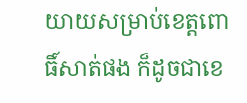យាយសម្រាប់ខេត្តពោធិ៍សាត់ផង ក៏ដូចជាខេ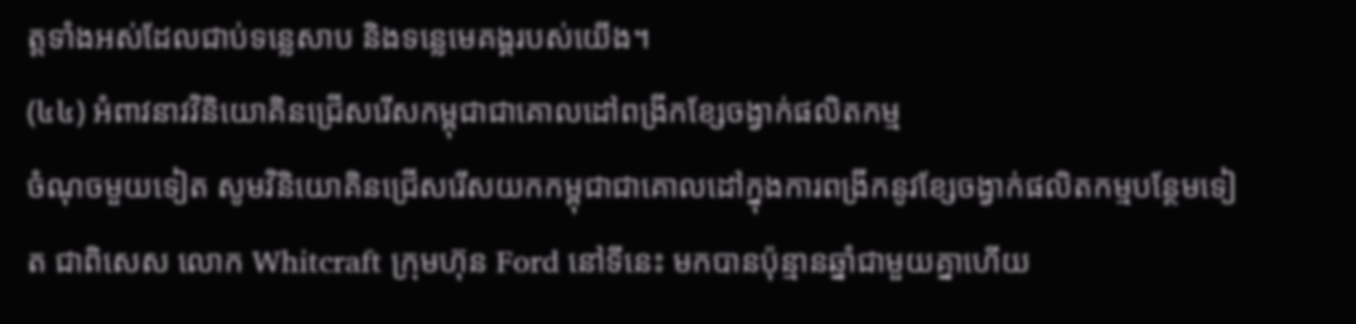ត្តទាំងអស់ដែលជាប់ទន្លេសាប និងទន្លេមេគង្គរបស់យើង។
(៤៤) អំពាវនាវវិនិយោគិនជ្រើសរើសកម្ពុជាជាគោលដៅពង្រីកខ្សែចង្វាក់ផលិតកម្ម
ចំណុចមួយទៀត សូមវិនិយោគិនជ្រើសរើសយកកម្ពុជាជាគោលដៅក្នុងការពង្រីកនូវខ្សែចង្វាក់ផលិតកម្មបន្ថែមទៀត ជាពិសេស លោក Whitcraft ក្រុមហ៊ុន Ford នៅទីនេះ មកបានប៉ុន្មានឆ្នាំជាមួយគ្នាហើយ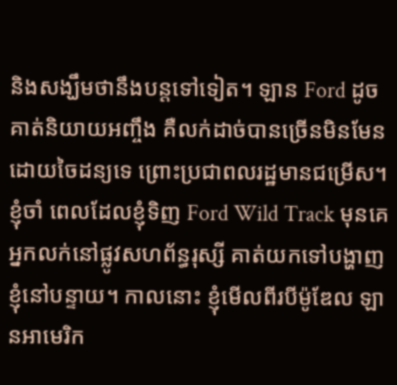និងសង្ឃឹមថានឹងបន្តទៅទៀត។ ឡាន Ford ដូចគាត់និយាយអញ្ចឹង គឺលក់ដាច់បានច្រើនមិនមែនដោយចៃដន្យទេ ព្រោះប្រជាពលរដ្ឋមានជម្រើស។ ខ្ញុំចាំ ពេលដែលខ្ញុំទិញ Ford Wild Track មុនគេ អ្នកលក់នៅផ្លូវសហព័ន្ធរុស្សី គាត់យកទៅបង្ហាញខ្ញុំនៅបន្ទាយ។ កាលនោះ ខ្ញុំមើលពីរបីម៉ូឌែល ឡានអាមេរិក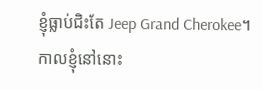ខ្ញុំធ្លាប់ជិះតែ Jeep Grand Cherokee។ កាលខ្ញុំនៅនោះ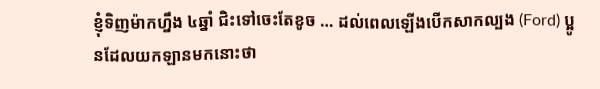ខ្ញុំទិញម៉ាកហ្នឹង ៤ឆ្នាំ ជិះទៅចេះតែខូច … ដល់ពេលឡើងបើកសាកល្បង (Ford) ប្អូនដែលយកឡានមកនោះថា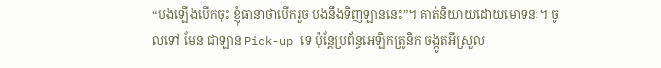“បងឡើងបើកចុះ ខ្ញុំធានាថាបើករួច បងនឹងទិញឡាននេះ”។ គាត់និយាយដោយមោទនៈ។ ចូលទៅ មែន ជាឡាន Pick-up ទេ ប៉ុន្តែប្រព័ន្ធអេឡិកត្រូនិក ចង្កូតអីស្រួល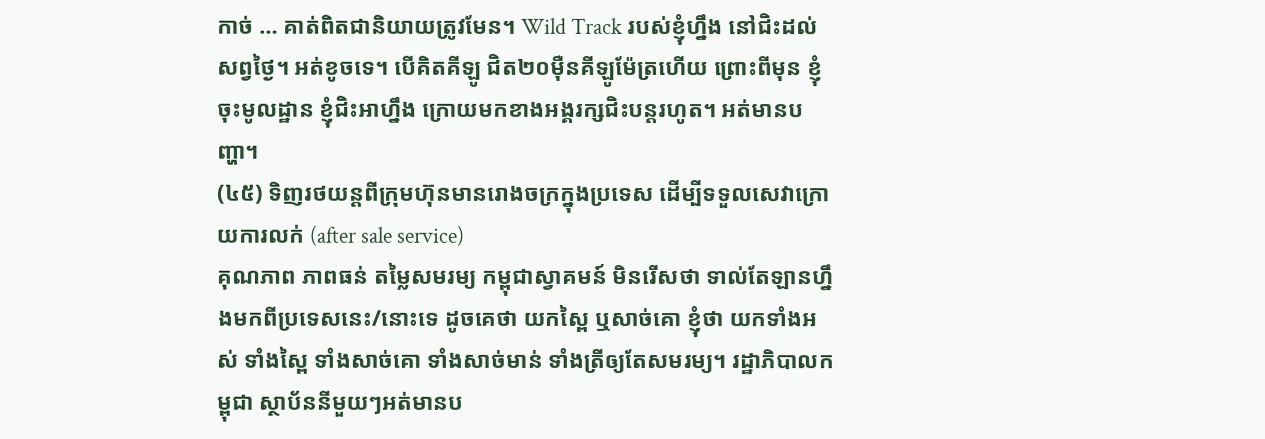កាច់ … គាត់ពិតជានិយាយត្រូវមែន។ Wild Track របស់ខ្ញុំហ្នឹង នៅជិះដល់សព្វថ្ងៃ។ អត់ខូចទេ។ បើគិតគីឡូ ជិត២០ម៉ឺនគីឡូម៉ែត្រហើយ ព្រោះពីមុន ខ្ញុំចុះមូលដ្ឋាន ខ្ញុំជិះអាហ្នឹង ក្រោយមកខាងអង្គរក្សជិះបន្តរហូត។ អត់មានបញ្ហា។
(៤៥) ទិញរថយន្តពីក្រុមហ៊ុនមានរោងចក្រក្នុងប្រទេស ដើម្បីទទួលសេវាក្រោយការលក់ (after sale service)
គុណភាព ភាពធន់ តម្លៃសមរម្យ កម្ពុជាស្វាគមន៍ មិនរើសថា ទាល់តែឡានហ្នឹងមកពីប្រទេសនេះ/នោះទេ ដូចគេថា យកស្ពៃ ឬសាច់គោ ខ្ញុំថា យកទាំងអស់ ទាំងស្ពៃ ទាំងសាច់គោ ទាំងសាច់មាន់ ទាំងត្រីឲ្យតែសមរម្យ។ រដ្ឋាភិបាលកម្ពុជា ស្ថាប័ននីមួយៗអត់មានប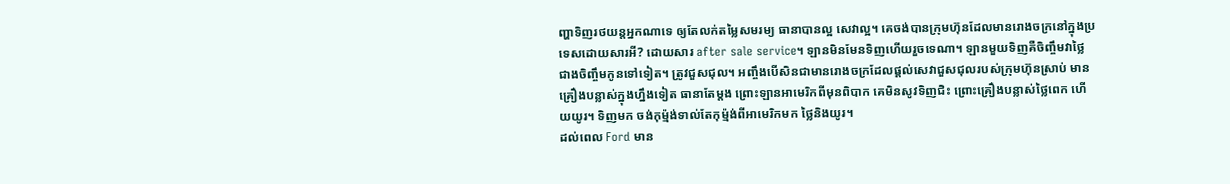ញ្ហាទិញរថយន្តអ្នកណាទេ ឲ្យតែលក់តម្លៃសមរម្យ ធានាបានល្អ សេវាល្អ។ គេចង់បានក្រុមហ៊ុនដែលមានរោងចក្រនៅក្នុងប្រទេសដោយសារអី? ដោយសារ after sale service។ ឡានមិនមែនទិញហើយរួចទេណា។ ឡានមួយទិញគឺចិញ្ចឹមវាថ្លៃជាងចិញ្ចឹមកូនទៅទៀត។ ត្រូវជួសជុល។ អញ្ចឹងបើសិនជាមានរោងចក្រដែលផ្ដល់សេវាជួសជុលរបស់ក្រុមហ៊ុនស្រាប់ មានគ្រឿងបន្លាស់ក្នុងហ្នឹងទៀត ធានាតែម្ដង ព្រោះឡានអាមេរិកពីមុនពិបាក គេមិនសូវទិញជិះ ព្រោះគ្រឿងបន្លាស់ថ្លៃពេក ហើយយូរ។ ទិញមក ចង់កុម្ម៉ង់ទាល់តែកុម្ម៉ង់ពីអាមេរិកមក ថ្លៃនិងយូរ។
ដល់ពេល Ford មាន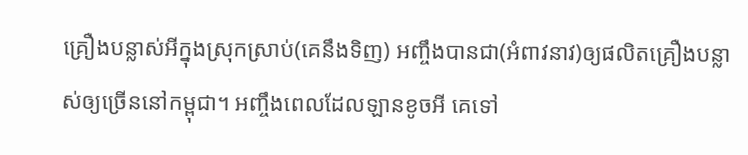គ្រឿងបន្លាស់អីក្នុងស្រុកស្រាប់(គេនឹងទិញ) អញ្ចឹងបានជា(អំពាវនាវ)ឲ្យផលិតគ្រឿងបន្លាស់ឲ្យច្រើននៅកម្ពុជា។ អញ្ចឹងពេលដែលឡានខូចអី គេទៅ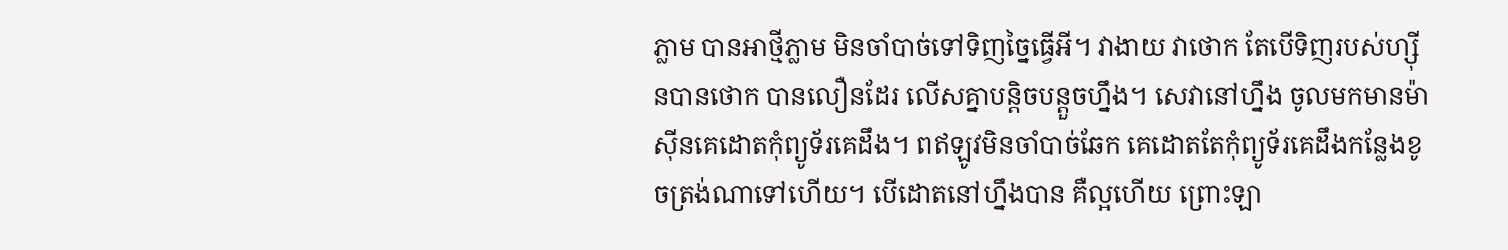ភ្លាម បានអាថ្មីភ្លាម មិនចាំបាច់ទៅទិញច្នៃធ្វើអី។ វាងាយ វាថោក តែបើទិញរបស់ហ្ស៊ីនបានថោក បានលឿនដែរ លើសគ្នាបន្តិចបន្តួចហ្នឹង។ សេវានៅហ្នឹង ចូលមកមានម៉ាស៊ីនគេដោតកុំព្យូទ័រគេដឹង។ ពឥឡូវមិនចាំបាច់ឆែក គេដោតតែកុំព្យូទ័រគេដឹងកន្លែងខូចត្រង់ណាទៅហើយ។ បើដោតនៅហ្នឹងបាន គឺល្អហើយ ព្រោះឡា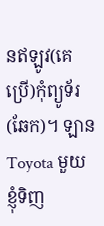នឥឡូវ(គេប្រើ)កុំព្យូទ័រ(ឆែក)។ ឡាន Toyota មួយ ខ្ញុំទិញ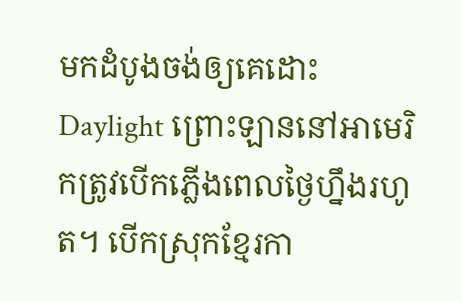មកដំបូងចង់ឲ្យគេដោះ Daylight ព្រោះឡាននៅអាមេរិកត្រូវបើកភ្លើងពេលថ្ងៃហ្នឹងរហូត។ បើកស្រុកខ្មែរកា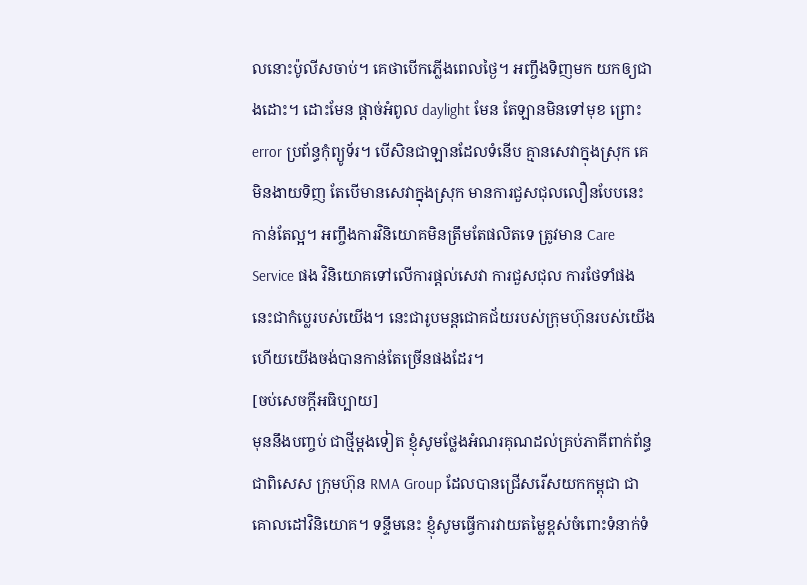លនោះប៉ូលីសចាប់។ គេថាបើកភ្លើងពេលថ្ងៃ។ អញ្ចឹងទិញមក យកឲ្យជាងដោះ។ ដោះមែន ផ្ដាច់អំពូល daylight មែន តែឡានមិនទៅមុខ ព្រោះ error ប្រព័ន្ធកុំព្យូទ័រ។ បើសិនជាឡានដែលទំនើប គ្មានសេវាក្នុងស្រុក គេមិនងាយទិញ តែបើមានសេវាក្នុងស្រុក មានការជួសជុលលឿនបែបនេះកាន់តែល្អ។ អញ្ចឹងការវិនិយោគមិនត្រឹមតែផលិតទេ ត្រូវមាន Care Service ផង វិនិយោគទៅលើការផ្ដល់សេវា ការជួសជុល ការថែទាំផង នេះជាកំប្លេរបស់យើង។ នេះជារូបមន្តជោគជ័យរបស់ក្រុមហ៊ុនរបស់យើង ហើយយើងចង់បានកាន់តែច្រើនផងដែរ។
[ចប់សេចក្ដីអធិប្បាយ]
មុននឹងបញ្ចប់ ជាថ្មីម្តងទៀត ខ្ញុំសូមថ្លែងអំណរគុណដល់គ្រប់ភាគីពាក់ព័ន្ធ ជាពិសេស ក្រុមហ៊ុន RMA Group ដែលបានជ្រើសរើសយកកម្ពុជា ជាគោលដៅវិនិយោគ។ ទន្ទឹមនេះ ខ្ញុំសូមធ្វើការវាយតម្លៃខ្ពស់ចំពោះទំនាក់ទំ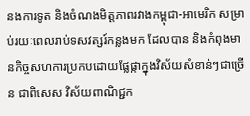នងការទូត និងចំណងមិត្តភាពរវាងកម្ពុជា-អាមេរិក សម្រាប់រយៈពេលរាប់ទសវត្សរ៍កន្លងមក ដែលបាន និងកំពុងមានកិច្ចសហការប្រកបដោយផ្លែផ្កាក្នុងវិស័យសំខាន់ៗជាច្រើន ជាពិសេស វិស័យពាណិជ្ជក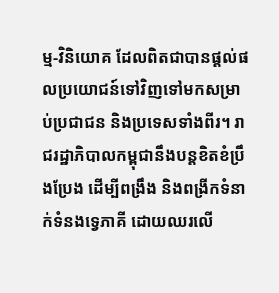ម្ម-វិនិយោគ ដែលពិតជាបានផ្តល់ផលប្រយោជន៍ទៅវិញទៅមកសម្រាប់ប្រជាជន និងប្រទេសទាំងពីរ។ រាជរដ្ឋាភិបាលកម្ពុជានឹងបន្តខិតខំប្រឹងប្រែង ដើម្បីពង្រឹង និងពង្រីកទំនាក់ទំនងទ្វេភាគី ដោយឈរលើ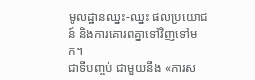មូលដ្ឋានឈ្នះ-ឈ្នះ ផលប្រយោជន៍ និងការគោរពគ្នាទៅវិញទៅមក។
ជាទីបញ្ចប់ ជាមួយនឹង «ការស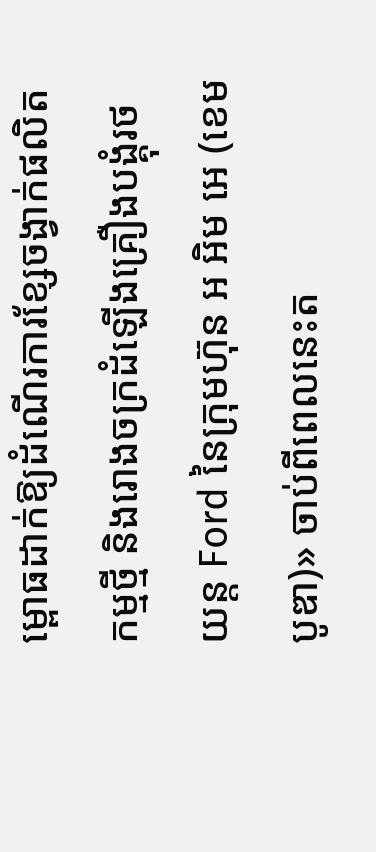ម្ពោធដាក់ឱ្យដំណើរការខ្សែចង្វាក់ផលិតកម្មថ្មី និងរោងចក្រដំឡើងគ្រឿងបង្គុំរថយន្ត Ford នៃក្រុមហ៊ុន អ អិម អេ (ខេមបូឌា)» ចាប់ពីពេលនេះត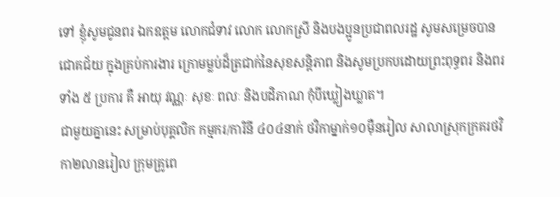ទៅ ខ្ញុំសូមជូនពរ ឯកឧត្តម លោកជំទាវ លោក លោកស្រី និងបងប្អូនប្រជាពលរដ្ឋ សូមសម្រេចបានជោគជ័យ ក្នុងគ្រប់ការងារ ក្រោមម្លប់ដ៏ត្រជាក់នៃសុខសន្តិភាព និងសូមប្រកបដោយព្រះពុទ្ធពរ និងពរ ទាំង ៥ ប្រការ គឺ អាយុ វណ្ណៈ សុខៈ ពលៈ និងបដិភាណ កុំបីឃ្លៀងឃ្លាត។
ជាមួយគ្នានេះ សម្រាប់បុគ្គលិក កម្មករ/ការិនី ៤០៤នាក់ ថវិកាម្នាក់១០ម៉ឺនរៀល សាលាស្រុកក្រគរថវិកា២លានរៀល ក្រុមគ្រូពេ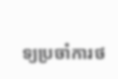ទ្យប្រចាំការថ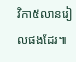វិកា៥លានរៀលផងដែរ៕